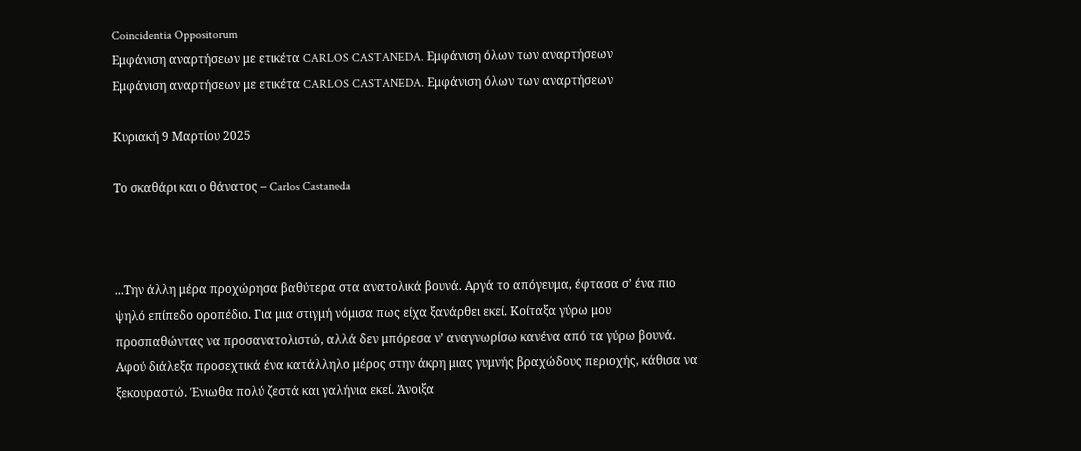Coincidentia Oppositorum
Εμφάνιση αναρτήσεων με ετικέτα CARLOS CASTANEDA. Εμφάνιση όλων των αναρτήσεων
Εμφάνιση αναρτήσεων με ετικέτα CARLOS CASTANEDA. Εμφάνιση όλων των αναρτήσεων

Κυριακή 9 Μαρτίου 2025

Το σκαθάρι και ο θάνατος – Carlos Castaneda



...Την άλλη μέρα προχώρησα βαθύτερα στα ανατολικά βουνά. Αργά το απόγευμα, έφτασα σ’ ένα πιο ψηλό επίπεδο οροπέδιο. Για μια στιγμή νόμισα πως είχα ξανάρθει εκεί. Κοίταξα γύρω μου προσπαθώντας να προσανατολιστώ, αλλά δεν μπόρεσα ν’ αναγνωρίσω κανένα από τα γύρω βουνά. Αφού διάλεξα προσεχτικά ένα κατάλληλο μέρος στην άκρη μιας γυμνής βραχώδους περιοχής, κάθισα να ξεκουραστώ. Ένιωθα πολύ ζεστά και γαλήνια εκεί. Άνοιξα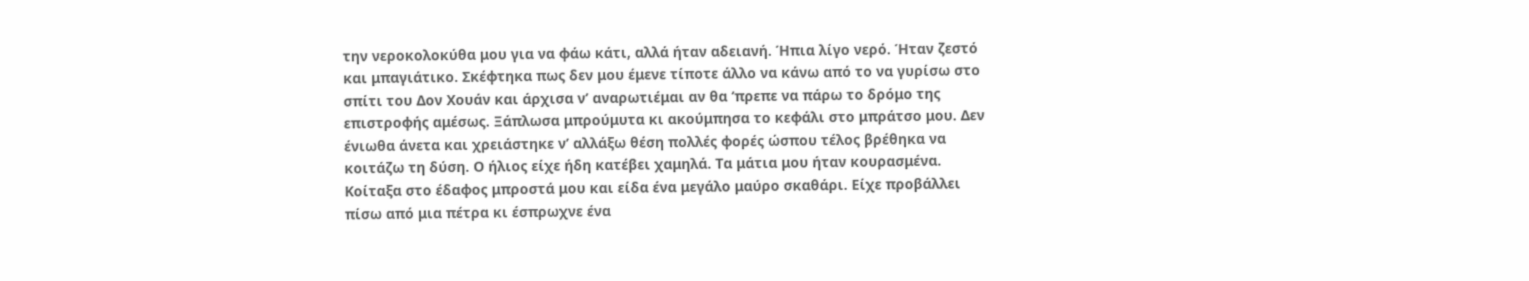την νεροκολοκύθα μου για να φάω κάτι, αλλά ήταν αδειανή. Ήπια λίγο νερό. Ήταν ζεστό και μπαγιάτικο. Σκέφτηκα πως δεν μου έμενε τίποτε άλλο να κάνω από το να γυρίσω στο σπίτι του Δον Χουάν και άρχισα ν’ αναρωτιέμαι αν θα ‘πρεπε να πάρω το δρόμο της επιστροφής αμέσως. Ξάπλωσα μπρούμυτα κι ακούμπησα το κεφάλι στο μπράτσο μου. Δεν ένιωθα άνετα και χρειάστηκε ν’ αλλάξω θέση πολλές φορές ώσπου τέλος βρέθηκα να κοιτάζω τη δύση. Ο ήλιος είχε ήδη κατέβει χαμηλά. Τα μάτια μου ήταν κουρασμένα. Κοίταξα στο έδαφος μπροστά μου και είδα ένα μεγάλο μαύρο σκαθάρι. Είχε προβάλλει πίσω από μια πέτρα κι έσπρωχνε ένα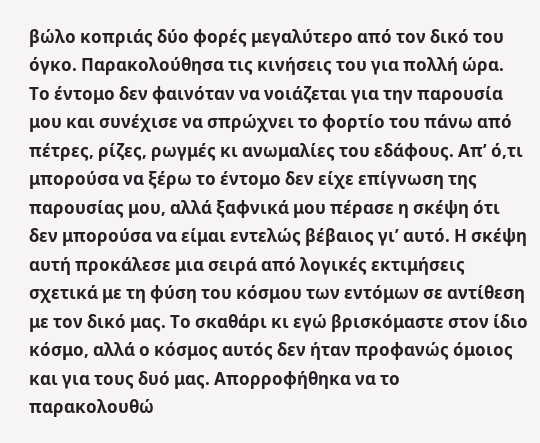βώλο κοπριάς δύο φορές μεγαλύτερο από τον δικό του όγκο. Παρακολούθησα τις κινήσεις του για πολλή ώρα. Το έντομο δεν φαινόταν να νοιάζεται για την παρουσία μου και συνέχισε να σπρώχνει το φορτίο του πάνω από πέτρες, ρίζες, ρωγμές κι ανωμαλίες του εδάφους. Απ’ ό,τι μπορούσα να ξέρω το έντομο δεν είχε επίγνωση της παρουσίας μου, αλλά ξαφνικά μου πέρασε η σκέψη ότι δεν μπορούσα να είμαι εντελώς βέβαιος γι’ αυτό. Η σκέψη αυτή προκάλεσε μια σειρά από λογικές εκτιμήσεις σχετικά με τη φύση του κόσμου των εντόμων σε αντίθεση με τον δικό μας. Το σκαθάρι κι εγώ βρισκόμαστε στον ίδιο κόσμο, αλλά ο κόσμος αυτός δεν ήταν προφανώς όμοιος και για τους δυό μας. Απορροφήθηκα να το  παρακολουθώ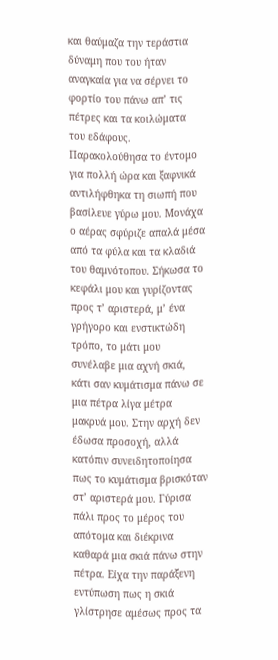και θαύμαζα την τεράστια δύναμη που του ήταν αναγκαία για να σέρνει το φορτίο του πάνω απ’ τις πέτρες και τα κοιλώματα του εδάφους.
Παρακολούθησα το έντομο για πολλή ώρα και ξαφνικά αντιλήφθηκα τη σιωπή που βασίλευε γύρω μου. Μονάχα ο αέρας σφύριζε απαλά μέσα από τα φύλα και τα κλαδιά του θαμνότοπου. Σήκωσα το κεφάλι μου και γυρίζοντας προς τ’ αριστερά, μ’ ένα γρήγορο και ενστικτώδη τρόπο, το μάτι μου συνέλαβε μια αχνή σκιά, κάτι σαν κυμάτισμα πάνω σε μια πέτρα λίγα μέτρα μακρυά μου. Στην αρχή δεν έδωσα προσοχή, αλλά κατόπιν συνειδητοποίησα πως το κυμάτισμα βρισκόταν στ’ αριστερά μου. Γύρισα πάλι προς το μέρος του απότομα και διέκρινα καθαρά μια σκιά πάνω στην πέτρα. Είχα την παράξενη εντύπωση πως η σκιά γλίστρησε αμέσως προς τα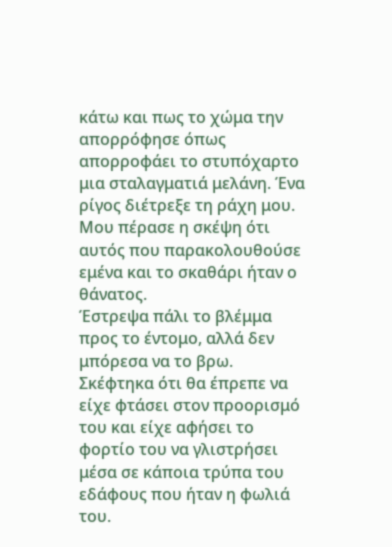κάτω και πως το χώμα την απορρόφησε όπως απορροφάει το στυπόχαρτο μια σταλαγματιά μελάνη. Ένα ρίγος διέτρεξε τη ράχη μου. Μου πέρασε η σκέψη ότι αυτός που παρακολουθούσε εμένα και το σκαθάρι ήταν ο θάνατος.
Έστρεψα πάλι το βλέμμα προς το έντομο, αλλά δεν μπόρεσα να το βρω. Σκέφτηκα ότι θα έπρεπε να είχε φτάσει στον προορισμό του και είχε αφήσει το φορτίο του να γλιστρήσει μέσα σε κάποια τρύπα του εδάφους που ήταν η φωλιά του.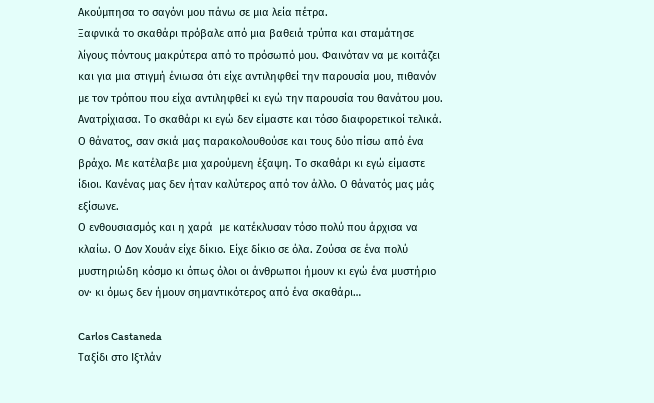Ακούμπησα το σαγόνι μου πάνω σε μια λεία πέτρα.
Ξαφνικά το σκαθάρι πρόβαλε από μια βαθειά τρύπα και σταμάτησε λίγους πόντους μακρύτερα από το πρόσωπό μου. Φαινόταν να με κοιτάζει και για μια στιγμή ένιωσα ότι είχε αντιληφθεί την παρουσία μου, πιθανόν με τον τρόπου που είχα αντιληφθεί κι εγώ την παρουσία του θανάτου μου. Ανατρίχιασα. Το σκαθάρι κι εγώ δεν είμαστε και τόσο διαφορετικοί τελικά. Ο θάνατος, σαν σκιά μας παρακολουθούσε και τους δύο πίσω από ένα βράχο. Με κατέλαβε μια χαρούμενη έξαψη. Το σκαθάρι κι εγώ είμαστε ίδιοι. Κανένας μας δεν ήταν καλύτερος από τον άλλο. Ο θάνατός μας μάς εξίσωνε.
Ο ενθουσιασμός και η χαρά  με κατέκλυσαν τόσο πολύ που άρχισα να κλαίω. Ο Δον Χουάν είχε δίκιο. Είχε δίκιο σε όλα. Ζούσα σε ένα πολύ μυστηριώδη κόσμο κι όπως όλοι οι άνθρωποι ήμουν κι εγώ ένα μυστήριο ον· κι όμως δεν ήμουν σημαντικότερος από ένα σκαθάρι…

Carlos Castaneda
Ταξίδι στο Ιξτλάν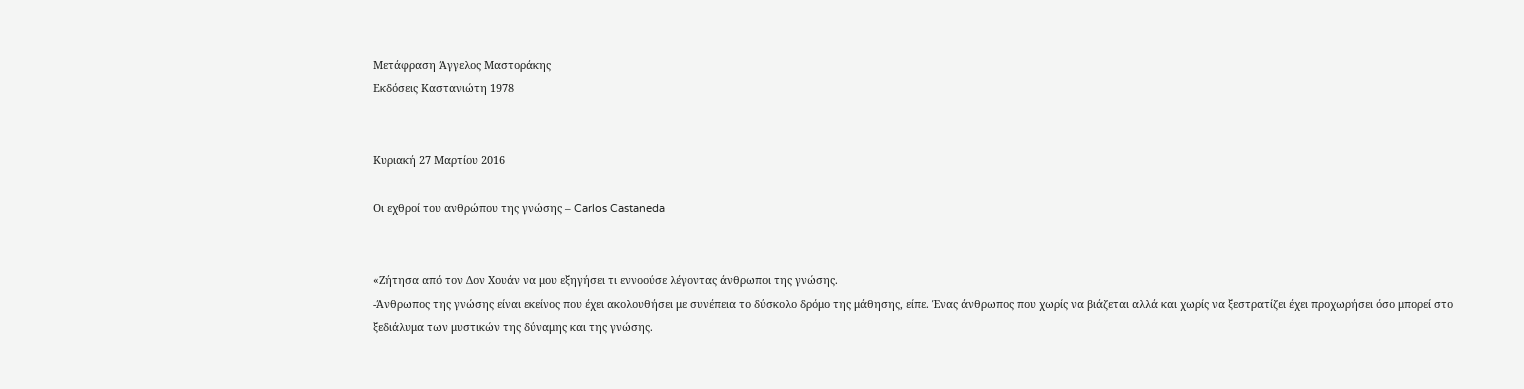Μετάφραση Άγγελος Μαστοράκης
Εκδόσεις Καστανιώτη 1978


Κυριακή 27 Μαρτίου 2016

Οι εχθροί του ανθρώπου της γνώσης – Carlos Castaneda


«Ζήτησα από τον Δον Χουάν να μου εξηγήσει τι εννοούσε λέγοντας άνθρωποι της γνώσης.
-Άνθρωπος της γνώσης είναι εκείνος που έχει ακολουθήσει με συνέπεια το δύσκολο δρόμο της μάθησης, είπε. Ένας άνθρωπος που χωρίς να βιάζεται αλλά και χωρίς να ξεστρατίζει έχει προχωρήσει όσο μπορεί στο ξεδιάλυμα των μυστικών της δύναμης και της γνώσης.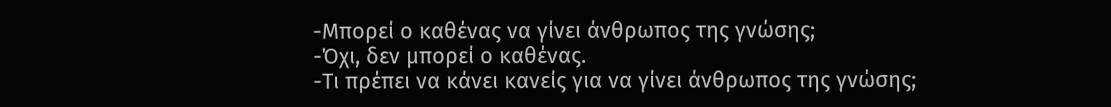-Μπορεί ο καθένας να γίνει άνθρωπος της γνώσης;
-Όχι, δεν μπορεί ο καθένας.
-Τι πρέπει να κάνει κανείς για να γίνει άνθρωπος της γνώσης;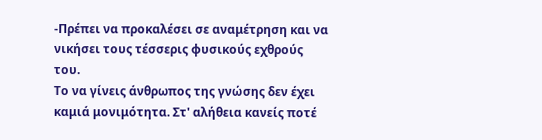-Πρέπει να προκαλέσει σε αναμέτρηση και να νικήσει τους τέσσερις φυσικούς εχθρούς του.
Το να γίνεις άνθρωπος της γνώσης δεν έχει καμιά μονιμότητα. Στ' αλήθεια κανείς ποτέ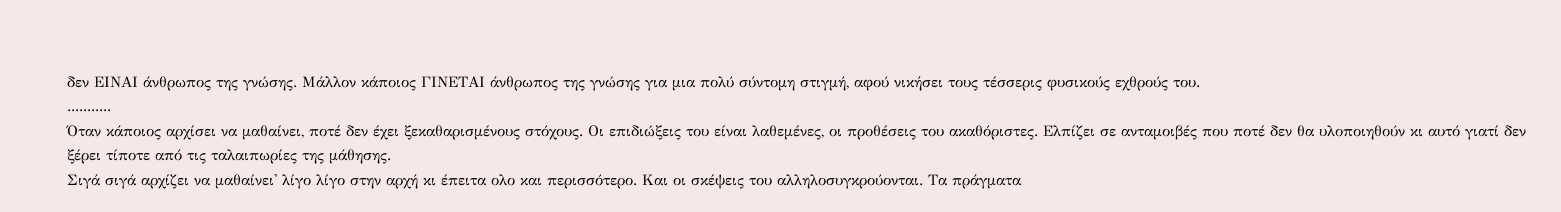δεν ΕΙΝΑΙ άνθρωπος της γνώσης. Μάλλον κάποιος ΓΙΝΕΤΑΙ άνθρωπος της γνώσης για μια πολύ σύντομη στιγμή, αφού νικήσει τους τέσσερις φυσικούς εχθρούς του.
...........
Όταν κάποιος αρχίσει να μαθαίνει, ποτέ δεν έχει ξεκαθαρισμένους στόχους. Οι επιδιώξεις του είναι λαθεμένες, οι προθέσεις του ακαθόριστες. Ελπίζει σε ανταμοιβές που ποτέ δεν θα υλοποιηθούν κι αυτό γιατί δεν ξέρει τίποτε από τις ταλαιπωρίες της μάθησης.
Σιγά σιγά αρχίζει να μαθαίνει' λίγο λίγο στην αρχή κι έπειτα ολο και περισσότερο. Και οι σκέψεις του αλληλοσυγκρούονται. Τα πράγματα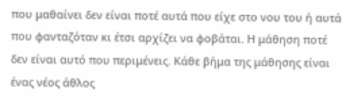που μαθαίνει δεν είναι ποτέ αυτά που είχε στο νου του ή αυτά που φανταζόταν κι έτσι αρχίζει να φοβάται. Η μάθηση ποτέ δεν είναι αυτό που περιμένεις. Κάθε βήμα της μάθησης είναι ένας νέος άθλος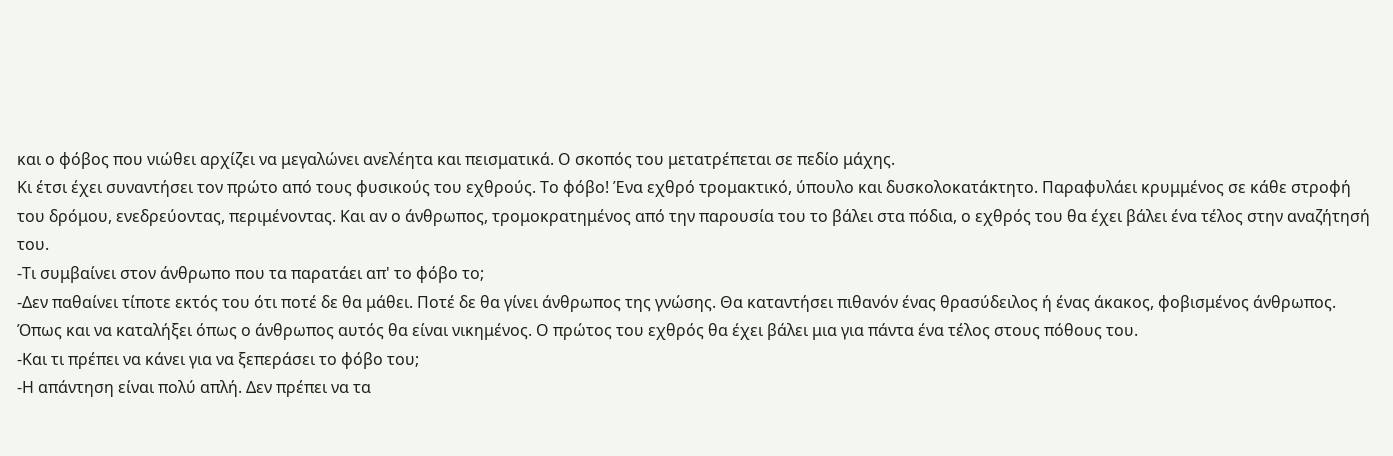και ο φόβος που νιώθει αρχίζει να μεγαλώνει ανελέητα και πεισματικά. Ο σκοπός του μετατρέπεται σε πεδίο μάχης.
Κι έτσι έχει συναντήσει τον πρώτο από τους φυσικούς του εχθρούς. Το φόβο! Ένα εχθρό τρομακτικό, ύπουλο και δυσκολοκατάκτητο. Παραφυλάει κρυμμένος σε κάθε στροφή του δρόμου, ενεδρεύοντας, περιμένοντας. Και αν ο άνθρωπος, τρομοκρατημένος από την παρουσία του το βάλει στα πόδια, ο εχθρός του θα έχει βάλει ένα τέλος στην αναζήτησή του.
-Τι συμβαίνει στον άνθρωπο που τα παρατάει απ' το φόβο το;
-Δεν παθαίνει τίποτε εκτός του ότι ποτέ δε θα μάθει. Ποτέ δε θα γίνει άνθρωπος της γνώσης. Θα καταντήσει πιθανόν ένας θρασύδειλος ή ένας άκακος, φοβισμένος άνθρωπος. Όπως και να καταλήξει όπως ο άνθρωπος αυτός θα είναι νικημένος. Ο πρώτος του εχθρός θα έχει βάλει μια για πάντα ένα τέλος στους πόθους του.
-Και τι πρέπει να κάνει για να ξεπεράσει το φόβο του;
-Η απάντηση είναι πολύ απλή. Δεν πρέπει να τα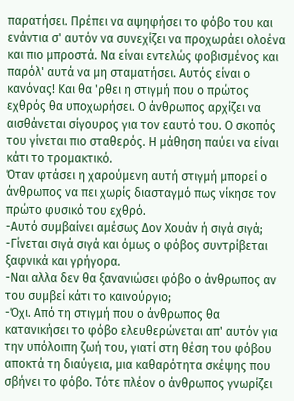παρατήσει. Πρέπει να αψηφήσει το φόβο του και ενάντια σ' αυτόν να συνεχίζει να προχωράει ολοένα και πιο μπροστά. Να είναι εντελώς φοβισμένος και παρόλ' αυτά να μη σταματήσει. Αυτός είναι ο κανόνας! Και θα 'ρθει η στιγμή που ο πρώτος εχθρός θα υποχωρήσει. Ο άνθρωπος αρχίζει να αισθάνεται σίγουρος για τον εαυτό του. Ο σκοπός του γίνεται πιο σταθερός. Η μάθηση παύει να είναι κάτι το τρομακτικό.
Όταν φτάσει η χαρούμενη αυτή στιγμή μπορεί ο άνθρωπος να πει χωρίς διασταγμό πως νίκησε τον πρώτο φυσικό του εχθρό.
-Αυτό συμβαίνει αμέσως Δον Χουάν ή σιγά σιγά;
-Γίνεται σιγά σιγά και όμως ο φόβος συντρίβεται ξαφνικά και γρήγορα.
-Ναι αλλα δεν θα ξανανιώσει φόβο ο άνθρωπος αν του συμβεί κάτι το καινούργιο;
-Όχι. Από τη στιγμή που ο άνθρωπος θα κατανικήσει το φόβο ελευθερώνεται απ' αυτόν για την υπόλοιπη ζωή του, γιατί στη θέση του φόβου αποκτά τη διαύγεια, μια καθαρότητα σκέψης που σβήνει το φόβο. Τότε πλέον ο άνθρωπος γνωρίζει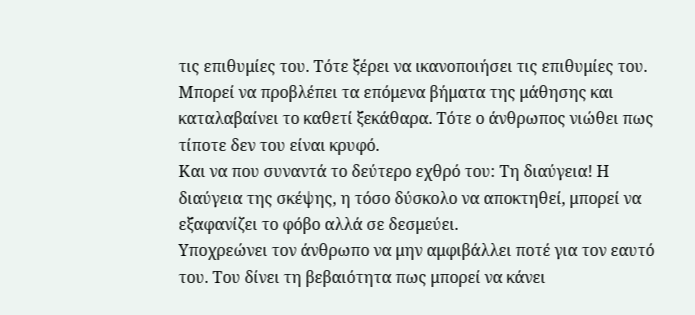τις επιθυμίες του. Τότε ξέρει να ικανοποιήσει τις επιθυμίες του. Μπορεί να προβλέπει τα επόμενα βήματα της μάθησης και καταλαβαίνει το καθετί ξεκάθαρα. Τότε ο άνθρωπος νιώθει πως τίποτε δεν του είναι κρυφό.
Και να που συναντά το δεύτερο εχθρό του: Τη διαύγεια! Η διαύγεια της σκέψης, η τόσο δύσκολο να αποκτηθεί, μπορεί να εξαφανίζει το φόβο αλλά σε δεσμεύει.
Υποχρεώνει τον άνθρωπο να μην αμφιβάλλει ποτέ για τον εαυτό του. Του δίνει τη βεβαιότητα πως μπορεί να κάνει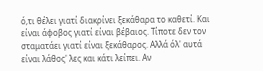ό,τι θέλει γιατί διακρίνει ξεκάθαρα το καθετί. Και είναι άφοβος γιατί είναι βέβαιος. Τίποτε δεν τον σταματάει γιατί είναι ξεκάθαρος. Αλλά όλ' αυτά είναι λάθος' λες και κάτι λείπει. Αν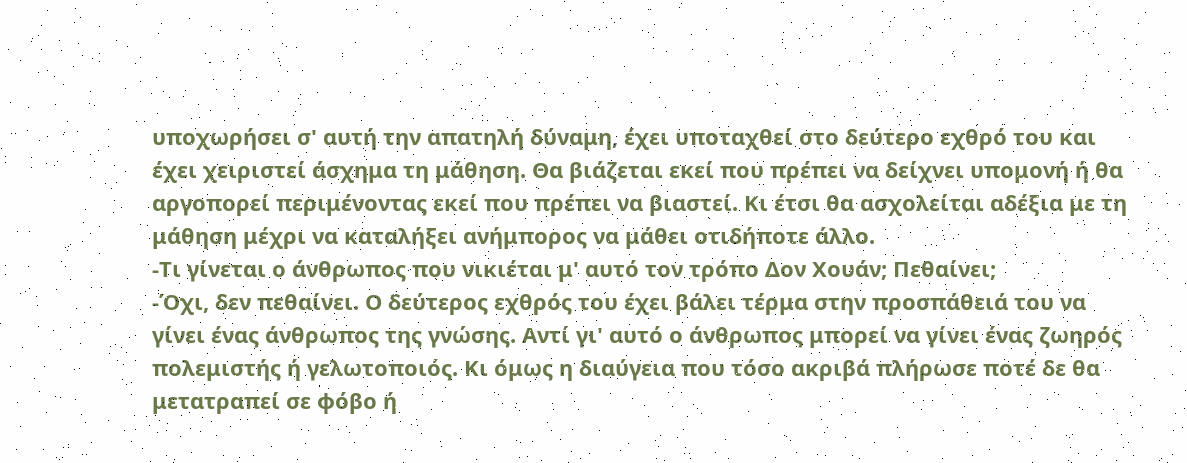υποχωρήσει σ' αυτή την απατηλή δύναμη, έχει υποταχθεί στο δεύτερο εχθρό του και έχει χειριστεί άσχημα τη μάθηση. Θα βιάζεται εκεί που πρέπει να δείχνει υπομονή ή θα αργοπορεί περιμένοντας εκεί που πρέπει να βιαστεί. Κι έτσι θα ασχολείται αδέξια με τη μάθηση μέχρι να καταλήξει ανήμπορος να μάθει οτιδήποτε άλλο.
-Τι γίνεται ο άνθρωπος που νικιέται μ' αυτό τον τρόπο Δον Χουάν; Πεθαίνει;
-Όχι, δεν πεθαίνει. Ο δεύτερος εχθρός του έχει βάλει τέρμα στην προσπάθειά του να γίνει ένας άνθρωπος της γνώσης. Αντί γι' αυτό ο άνθρωπος μπορεί να γίνει ένας ζωηρός πολεμιστής ή γελωτοποιός. Κι όμως η διαύγεια που τόσο ακριβά πλήρωσε ποτέ δε θα μετατραπεί σε φόβο ή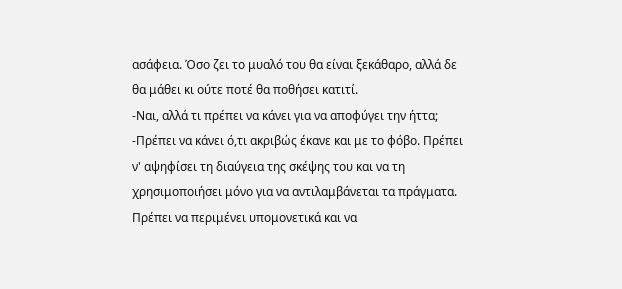ασάφεια. Όσο ζει το μυαλό του θα είναι ξεκάθαρο, αλλά δε θα μάθει κι ούτε ποτέ θα ποθήσει κατιτί.
-Ναι, αλλά τι πρέπει να κάνει για να αποφύγει την ήττα;
-Πρέπει να κάνει ό,τι ακριβώς έκανε και με το φόβο. Πρέπει ν' αψηφίσει τη διαύγεια της σκέψης του και να τη χρησιμοποιήσει μόνο για να αντιλαμβάνεται τα πράγματα. Πρέπει να περιμένει υπομονετικά και να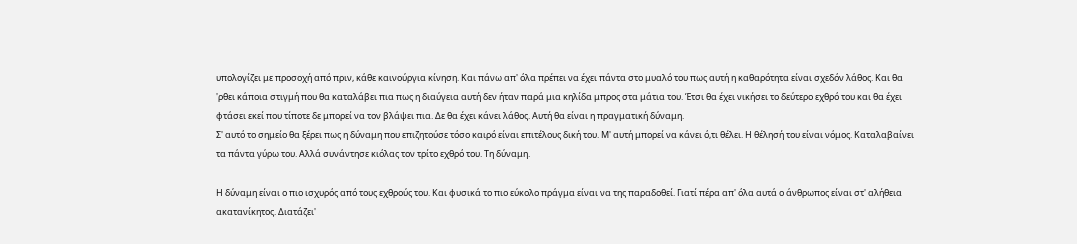υπολογίζει με προσοχή από πριν, κάθε καινούργια κίνηση. Και πάνω απ' όλα πρέπει να έχει πάντα στο μυαλό του πως αυτή η καθαρότητα είναι σχεδόν λάθος. Και θα 'ρθει κάποια στιγμή που θα καταλάβει πια πως η διαύγεια αυτή δεν ήταν παρά μια κηλίδα μπρος στα μάτια του. Έτσι θα έχει νικήσει το δεύτερο εχθρό του και θα έχει φτάσει εκεί που τίποτε δε μπορεί να τον βλάψει πια. Δε θα έχει κάνει λάθος. Αυτή θα είναι η πραγματική δύναμη.
Σ' αυτό το σημείο θα ξέρει πως η δύναμη που επιζητούσε τόσο καιρό είναι επιτέλους δική του. Μ' αυτή μπορεί να κάνει ό,τι θέλει. Η θέλησή του είναι νόμος. Καταλαβαίνει τα πάντα γύρω του. Αλλά συνάντησε κιόλας τον τρίτο εχθρό του. Τη δύναμη.

Η δύναμη είναι ο πιο ισχυρός από τους εχθρούς του. Και φυσικά το πιο εύκολο πράγμα είναι να της παραδοθεί. Γιατί πέρα απ' όλα αυτά ο άνθρωπος είναι στ' αλήθεια ακατανίκητος. Διατάζει'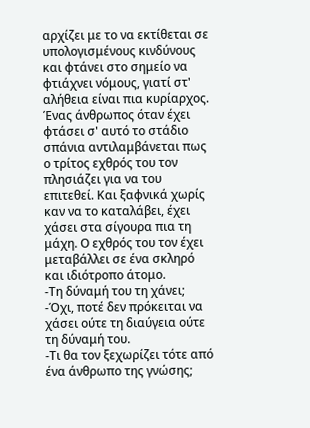αρχίζει με το να εκτίθεται σε υπολογισμένους κινδύνους και φτάνει στο σημείο να φτιάχνει νόμους, γιατί στ' αλήθεια είναι πια κυρίαρχος.
Ένας άνθρωπος όταν έχει φτάσει σ' αυτό το στάδιο σπάνια αντιλαμβάνεται πως ο τρίτος εχθρός του τον πλησιάζει για να του επιτεθεί. Και ξαφνικά χωρίς καν να το καταλάβει, έχει χάσει στα σίγουρα πια τη μάχη. Ο εχθρός του τον έχει μεταβάλλει σε ένα σκληρό και ιδιότροπο άτομο.
-Τη δύναμή του τη χάνει;
-Όχι, ποτέ δεν πρόκειται να χάσει ούτε τη διαύγεια ούτε τη δύναμή του.
-Τι θα τον ξεχωρίζει τότε από ένα άνθρωπο της γνώσης;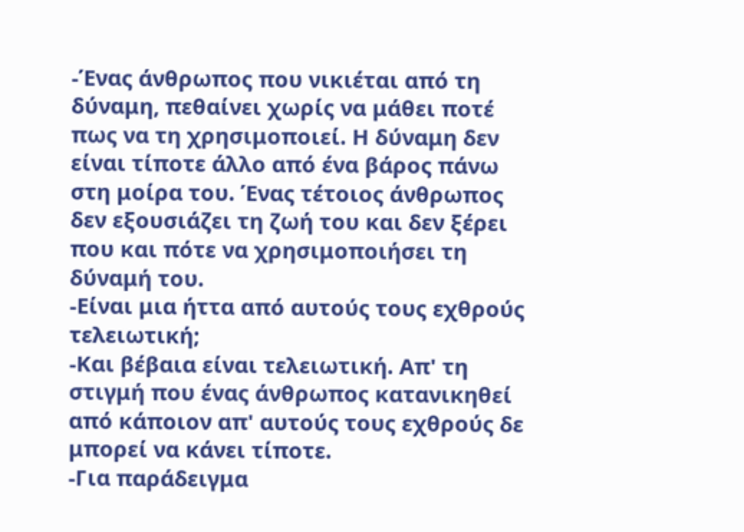-Ένας άνθρωπος που νικιέται από τη δύναμη, πεθαίνει χωρίς να μάθει ποτέ πως να τη χρησιμοποιεί. Η δύναμη δεν είναι τίποτε άλλο από ένα βάρος πάνω στη μοίρα του. Ένας τέτοιος άνθρωπος δεν εξουσιάζει τη ζωή του και δεν ξέρει που και πότε να χρησιμοποιήσει τη δύναμή του.
-Είναι μια ήττα από αυτούς τους εχθρούς τελειωτική;
-Και βέβαια είναι τελειωτική. Απ' τη στιγμή που ένας άνθρωπος κατανικηθεί από κάποιον απ' αυτούς τους εχθρούς δε μπορεί να κάνει τίποτε.
-Για παράδειγμα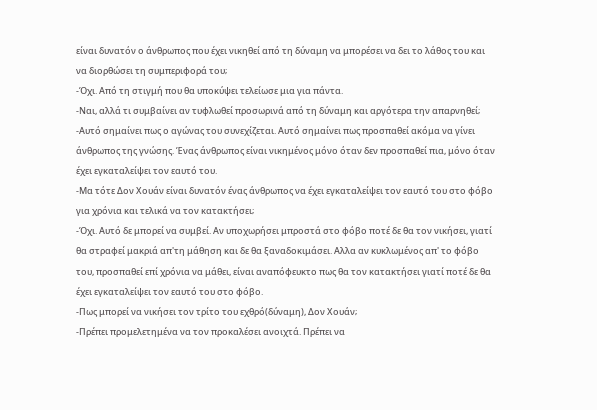είναι δυνατόν ο άνθρωπος που έχει νικηθεί από τη δύναμη να μπορέσει να δει το λάθος του και να διορθώσει τη συμπεριφορά του;
-Όχι. Από τη στιγμή που θα υποκύψει τελείωσε μια για πάντα.
-Ναι, αλλά τι συμβαίνει αν τυφλωθεί προσωρινά από τη δύναμη και αργότερα την απαρνηθεί;
-Αυτό σημαίνει πως ο αγώνας του συνεχίζεται. Αυτό σημαίνει πως προσπαθεί ακόμα να γίνει άνθρωπος της γνώσης. Ένας άνθρωπος είναι νικημένος μόνο όταν δεν προσπαθεί πια, μόνο όταν έχει εγκαταλείψει τον εαυτό του.
-Μα τότε Δον Χουάν είναι δυνατόν ένας άνθρωπος να έχει εγκαταλείψει τον εαυτό του στο φόβο για χρόνια και τελικά να τον κατακτήσει;
-Όχι. Αυτό δε μπορεί να συμβεί. Αν υποχωρήσει μπροστά στο φόβο ποτέ δε θα τον νικήσει, γιατί θα στραφεί μακριά απ'τη μάθηση και δε θα ξαναδοκιμάσει. Αλλα αν κυκλωμένος απ' το φόβο του, προσπαθεί επί χρόνια να μάθει, είναι αναπόφευκτο πως θα τον κατακτήσει γιατί ποτέ δε θα έχει εγκαταλείψει τον εαυτό του στο φόβο.
-Πως μπορεί να νικήσει τον τρίτο του εχθρό(δύναμη), Δον Χουάν;
-Πρέπει προμελετημένα να τον προκαλέσει ανοιχτά. Πρέπει να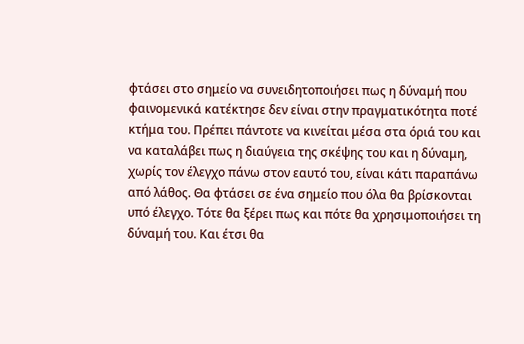φτάσει στο σημείο να συνειδητοποιήσει πως η δύναμή που φαινομενικά κατέκτησε δεν είναι στην πραγματικότητα ποτέ κτήμα του. Πρέπει πάντοτε να κινείται μέσα στα όριά του και να καταλάβει πως η διαύγεια της σκέψης του και η δύναμη, χωρίς τον έλεγχο πάνω στον εαυτό του, είναι κάτι παραπάνω από λάθος. Θα φτάσει σε ένα σημείο που όλα θα βρίσκονται υπό έλεγχο. Τότε θα ξέρει πως και πότε θα χρησιμοποιήσει τη δύναμή του. Και έτσι θα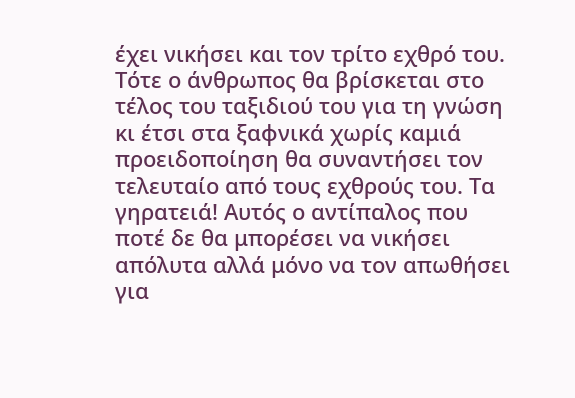έχει νικήσει και τον τρίτο εχθρό του.
Τότε ο άνθρωπος θα βρίσκεται στο τέλος του ταξιδιού του για τη γνώση κι έτσι στα ξαφνικά χωρίς καμιά προειδοποίηση θα συναντήσει τον τελευταίο από τους εχθρούς του. Τα γηρατειά! Αυτός ο αντίπαλος που ποτέ δε θα μπορέσει να νικήσει απόλυτα αλλά μόνο να τον απωθήσει για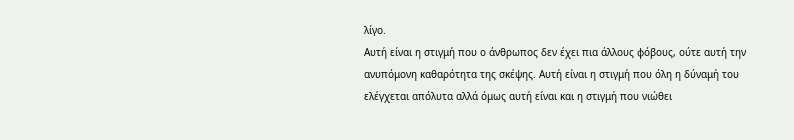λίγο.
Αυτή είναι η στιγμή που ο άνθρωπος δεν έχει πια άλλους φόβους, ούτε αυτή την ανυπόμονη καθαρότητα της σκέψης. Αυτή είναι η στιγμή που όλη η δύναμή του ελέγχεται απόλυτα αλλά όμως αυτή είναι και η στιγμή που νιώθει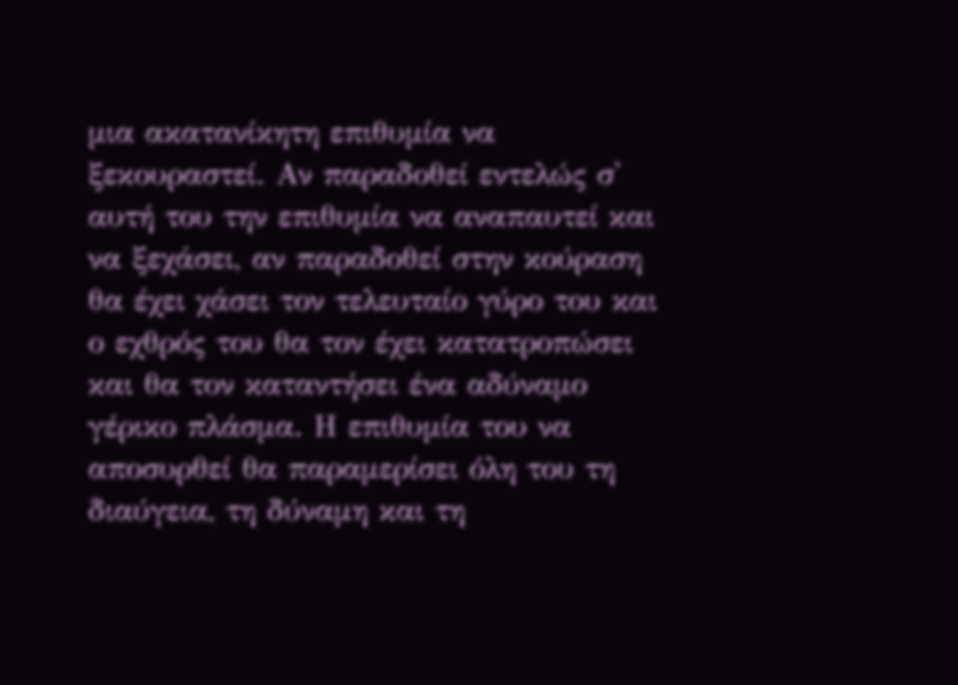μια ακατανίκητη επιθυμία να ξεκουραστεί. Αν παραδοθεί εντελώς σ' αυτή του την επιθυμία να αναπαυτεί και να ξεχάσει, αν παραδοθεί στην κούραση θα έχει χάσει τον τελευταίο γύρο του και ο εχθρός του θα τον έχει κατατροπώσει και θα τον καταντήσει ένα αδύναμο γέρικο πλάσμα. Η επιθυμία του να αποσυρθεί θα παραμερίσει όλη του τη διαύγεια, τη δύναμη και τη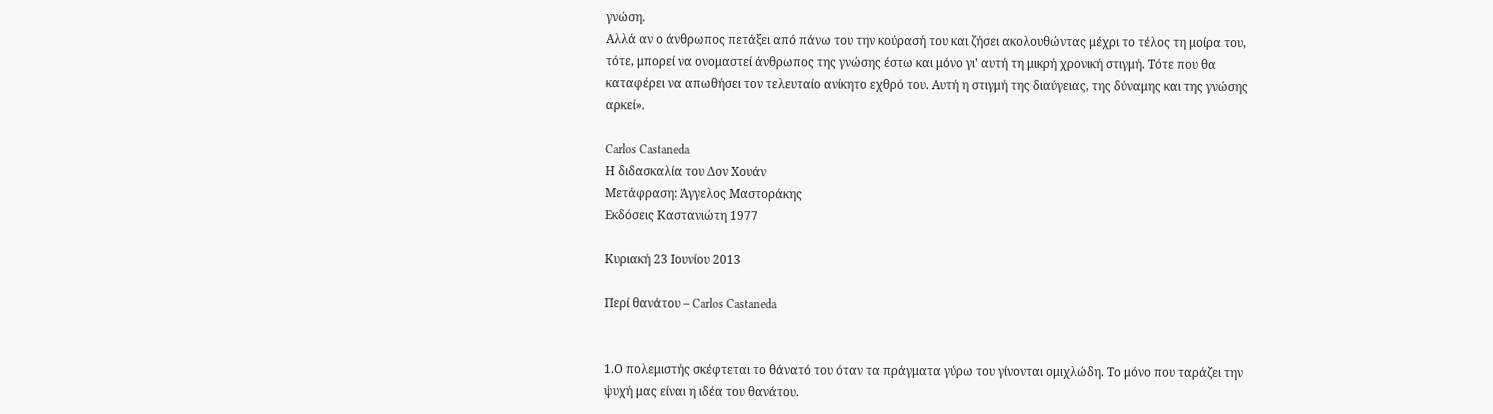γνώση.
Αλλά αν ο άνθρωπος πετάξει από πάνω του την κούρασή του και ζήσει ακολουθώντας μέχρι το τέλος τη μοίρα του, τότε, μπορεί να ονομαστεί άνθρωπος της γνώσης έστω και μόνο γι' αυτή τη μικρή χρονική στιγμή. Τότε που θα καταφέρει να απωθήσει τον τελευταίο ανίκητο εχθρό του. Αυτή η στιγμή της διαύγειας, της δύναμης και της γνώσης αρκεί».

Carlos Castaneda
Η διδασκαλία του Δον Χουάν
Μετάφραση: Άγγελος Μαστοράκης
Εκδόσεις Καστανιώτη 1977

Κυριακή 23 Ιουνίου 2013

Περί θανάτου – Carlos Castaneda


1.Ο πολεμιστής σκέφτεται το θάνατό του όταν τα πράγματα γύρω του γίνονται ομιχλώδη. Το μόνο που ταράζει την ψυχή μας είναι η ιδέα του θανάτου.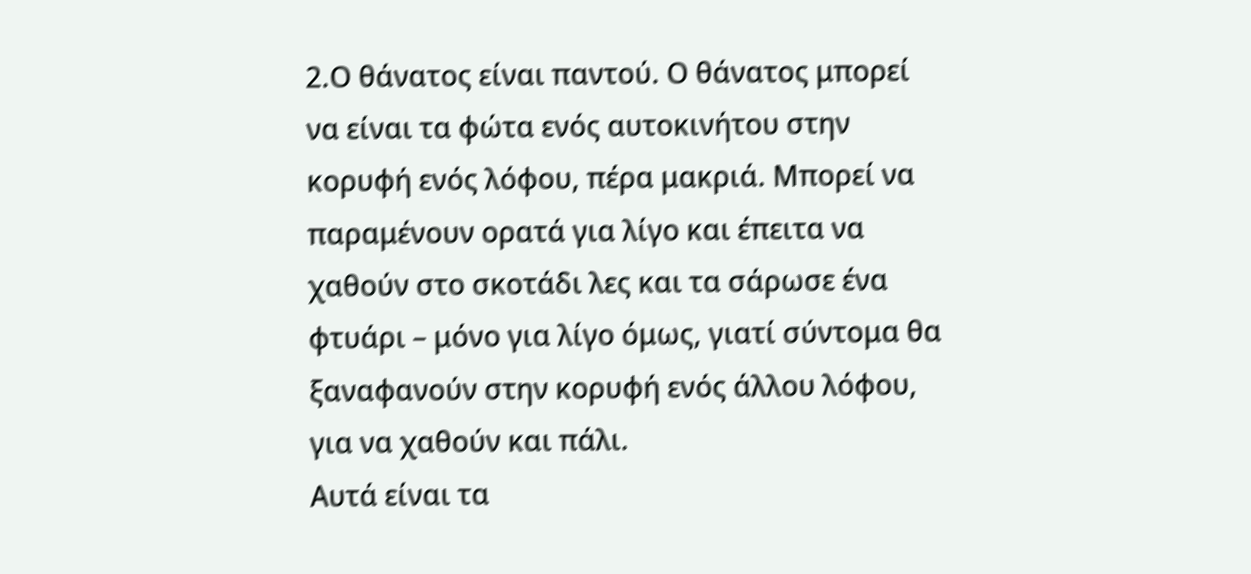2.Ο θάνατος είναι παντού. Ο θάνατος μπορεί να είναι τα φώτα ενός αυτοκινήτου στην κορυφή ενός λόφου, πέρα μακριά. Μπορεί να παραμένουν ορατά για λίγο και έπειτα να χαθούν στο σκοτάδι λες και τα σάρωσε ένα φτυάρι – μόνο για λίγο όμως, γιατί σύντομα θα ξαναφανούν στην κορυφή ενός άλλου λόφου, για να χαθούν και πάλι.
Αυτά είναι τα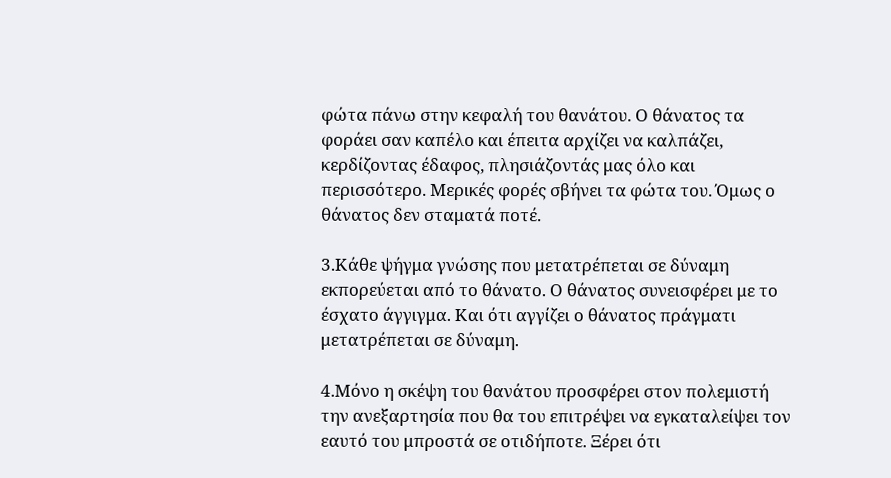φώτα πάνω στην κεφαλή του θανάτου. Ο θάνατος τα φοράει σαν καπέλο και έπειτα αρχίζει να καλπάζει, κερδίζοντας έδαφος, πλησιάζοντάς μας όλο και περισσότερο. Μερικές φορές σβήνει τα φώτα του. Όμως ο θάνατος δεν σταματά ποτέ.

3.Κάθε ψήγμα γνώσης που μετατρέπεται σε δύναμη εκπορεύεται από το θάνατο. Ο θάνατος συνεισφέρει με το έσχατο άγγιγμα. Και ότι αγγίζει ο θάνατος πράγματι μετατρέπεται σε δύναμη.

4.Μόνο η σκέψη του θανάτου προσφέρει στον πολεμιστή την ανεξαρτησία που θα του επιτρέψει να εγκαταλείψει τον εαυτό του μπροστά σε οτιδήποτε. Ξέρει ότι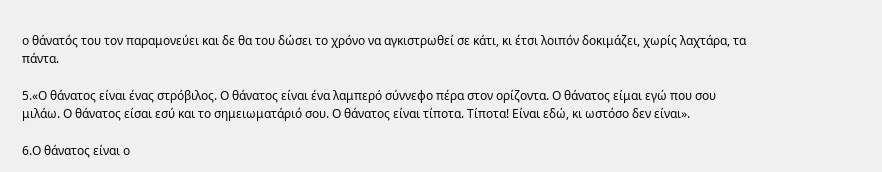ο θάνατός του τον παραμονεύει και δε θα του δώσει το χρόνο να αγκιστρωθεί σε κάτι, κι έτσι λοιπόν δοκιμάζει, χωρίς λαχτάρα, τα πάντα.

5.«Ο θάνατος είναι ένας στρόβιλος. Ο θάνατος είναι ένα λαμπερό σύννεφο πέρα στον ορίζοντα. Ο θάνατος είμαι εγώ που σου μιλάω. Ο θάνατος είσαι εσύ και το σημειωματάριό σου. Ο θάνατος είναι τίποτα. Τίποτα! Είναι εδώ, κι ωστόσο δεν είναι».

6.Ο θάνατος είναι ο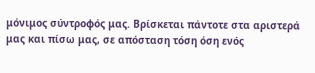μόνιμος σύντροφός μας. Βρίσκεται πάντοτε στα αριστερά μας και πίσω μας, σε απόσταση τόση όση ενός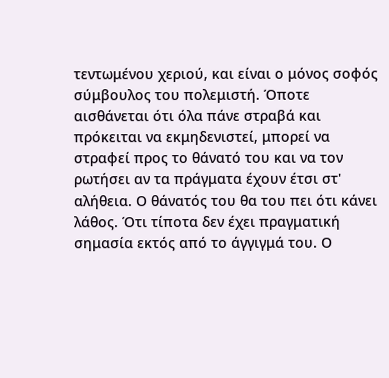τεντωμένου χεριού, και είναι ο μόνος σοφός σύμβουλος του πολεμιστή. Όποτε αισθάνεται ότι όλα πάνε στραβά και πρόκειται να εκμηδενιστεί, μπορεί να στραφεί προς το θάνατό του και να τον ρωτήσει αν τα πράγματα έχουν έτσι στ' αλήθεια. Ο θάνατός του θα του πει ότι κάνει λάθος. Ότι τίποτα δεν έχει πραγματική σημασία εκτός από το άγγιγμά του. Ο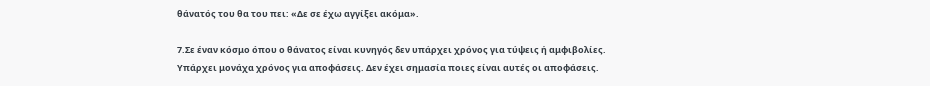θάνατός του θα του πει: «Δε σε έχω αγγίξει ακόμα».

7.Σε έναν κόσμο όπου ο θάνατος είναι κυνηγός δεν υπάρχει χρόνος για τύψεις ή αμφιβολίες. Υπάρχει μονάχα χρόνος για αποφάσεις. Δεν έχει σημασία ποιες είναι αυτές οι αποφάσεις.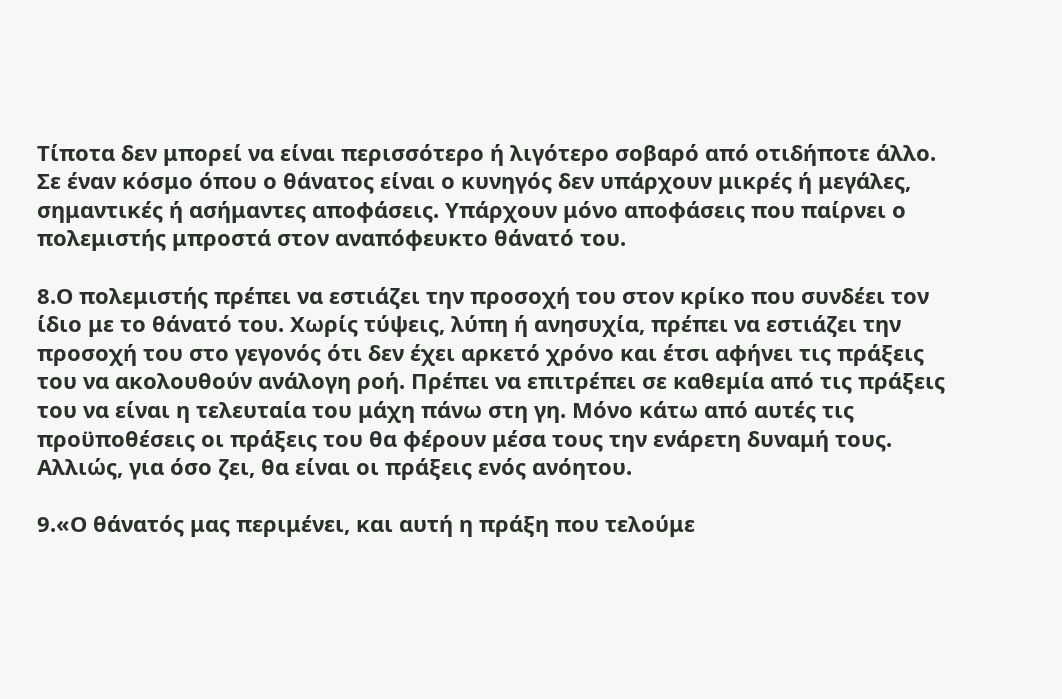Τίποτα δεν μπορεί να είναι περισσότερο ή λιγότερο σοβαρό από οτιδήποτε άλλο. Σε έναν κόσμο όπου ο θάνατος είναι ο κυνηγός δεν υπάρχουν μικρές ή μεγάλες, σημαντικές ή ασήμαντες αποφάσεις. Υπάρχουν μόνο αποφάσεις που παίρνει ο πολεμιστής μπροστά στον αναπόφευκτο θάνατό του.

8.Ο πολεμιστής πρέπει να εστιάζει την προσοχή του στον κρίκο που συνδέει τον ίδιο με το θάνατό του. Χωρίς τύψεις, λύπη ή ανησυχία, πρέπει να εστιάζει την προσοχή του στο γεγονός ότι δεν έχει αρκετό χρόνο και έτσι αφήνει τις πράξεις του να ακολουθούν ανάλογη ροή. Πρέπει να επιτρέπει σε καθεμία από τις πράξεις του να είναι η τελευταία του μάχη πάνω στη γη. Μόνο κάτω από αυτές τις προϋποθέσεις οι πράξεις του θα φέρουν μέσα τους την ενάρετη δυναμή τους. Αλλιώς, για όσο ζει, θα είναι οι πράξεις ενός ανόητου.

9.«Ο θάνατός μας περιμένει, και αυτή η πράξη που τελούμε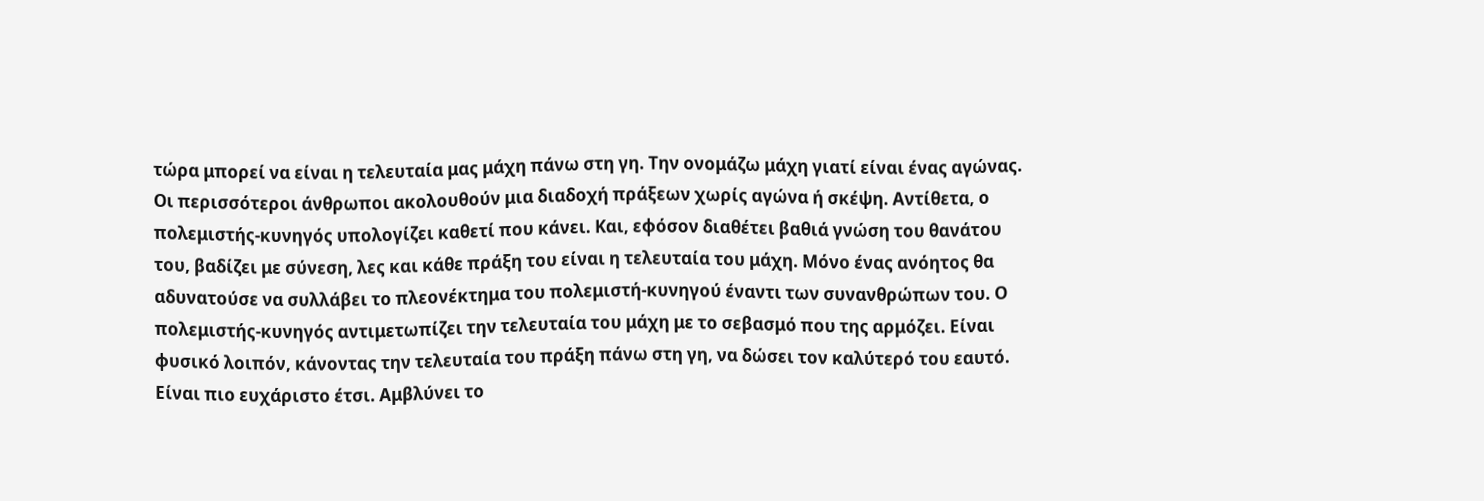τώρα μπορεί να είναι η τελευταία μας μάχη πάνω στη γη. Την ονομάζω μάχη γιατί είναι ένας αγώνας. Οι περισσότεροι άνθρωποι ακολουθούν μια διαδοχή πράξεων χωρίς αγώνα ή σκέψη. Αντίθετα, ο πολεμιστής-κυνηγός υπολογίζει καθετί που κάνει. Και, εφόσον διαθέτει βαθιά γνώση του θανάτου του, βαδίζει με σύνεση, λες και κάθε πράξη του είναι η τελευταία του μάχη. Μόνο ένας ανόητος θα αδυνατούσε να συλλάβει το πλεονέκτημα του πολεμιστή-κυνηγού έναντι των συνανθρώπων του. Ο πολεμιστής-κυνηγός αντιμετωπίζει την τελευταία του μάχη με το σεβασμό που της αρμόζει. Είναι φυσικό λοιπόν, κάνοντας την τελευταία του πράξη πάνω στη γη, να δώσει τον καλύτερό του εαυτό. Είναι πιο ευχάριστο έτσι. Αμβλύνει το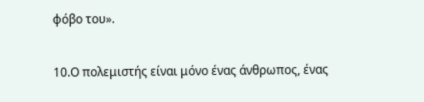φόβο του».

10.Ο πολεμιστής είναι μόνο ένας άνθρωπος, ένας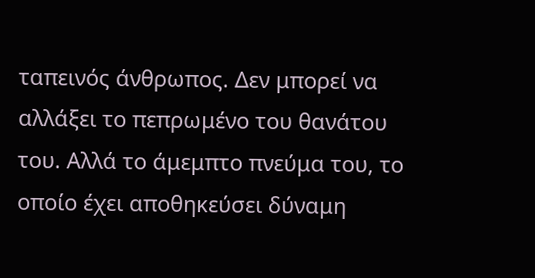ταπεινός άνθρωπος. Δεν μπορεί να αλλάξει το πεπρωμένο του θανάτου του. Αλλά το άμεμπτο πνεύμα του, το οποίο έχει αποθηκεύσει δύναμη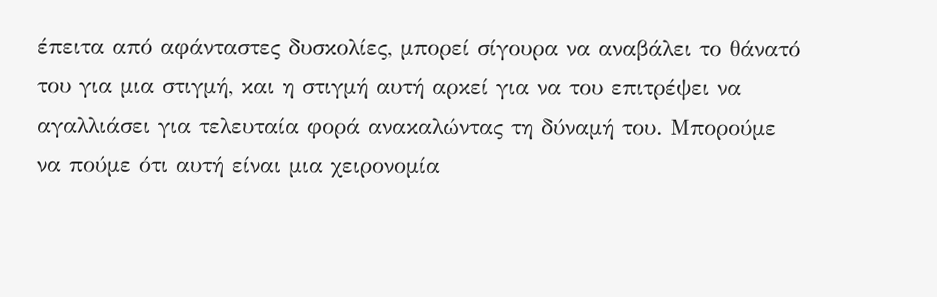έπειτα από αφάνταστες δυσκολίες, μπορεί σίγουρα να αναβάλει το θάνατό του για μια στιγμή, και η στιγμή αυτή αρκεί για να του επιτρέψει να αγαλλιάσει για τελευταία φορά ανακαλώντας τη δύναμή του. Μπορούμε να πούμε ότι αυτή είναι μια χειρονομία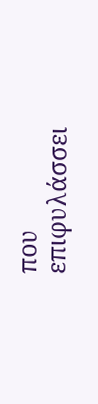που επιφυλάσσει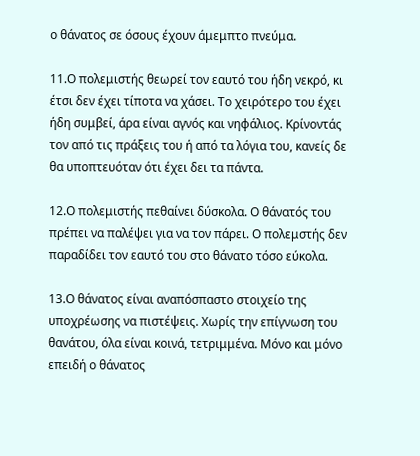ο θάνατος σε όσους έχουν άμεμπτο πνεύμα.

11.Ο πολεμιστής θεωρεί τον εαυτό του ήδη νεκρό, κι έτσι δεν έχει τίποτα να χάσει. Το χειρότερο του έχει ήδη συμβεί, άρα είναι αγνός και νηφάλιος. Κρίνοντάς τον από τις πράξεις του ή από τα λόγια του, κανείς δε θα υποπτευόταν ότι έχει δει τα πάντα.

12.Ο πολεμιστής πεθαίνει δύσκολα. Ο θάνατός του πρέπει να παλέψει για να τον πάρει. Ο πολεμστής δεν παραδίδει τον εαυτό του στο θάνατο τόσο εύκολα.

13.Ο θάνατος είναι αναπόσπαστο στοιχείο της υποχρέωσης να πιστέψεις. Χωρίς την επίγνωση του θανάτου, όλα είναι κοινά, τετριμμένα. Μόνο και μόνο επειδή ο θάνατος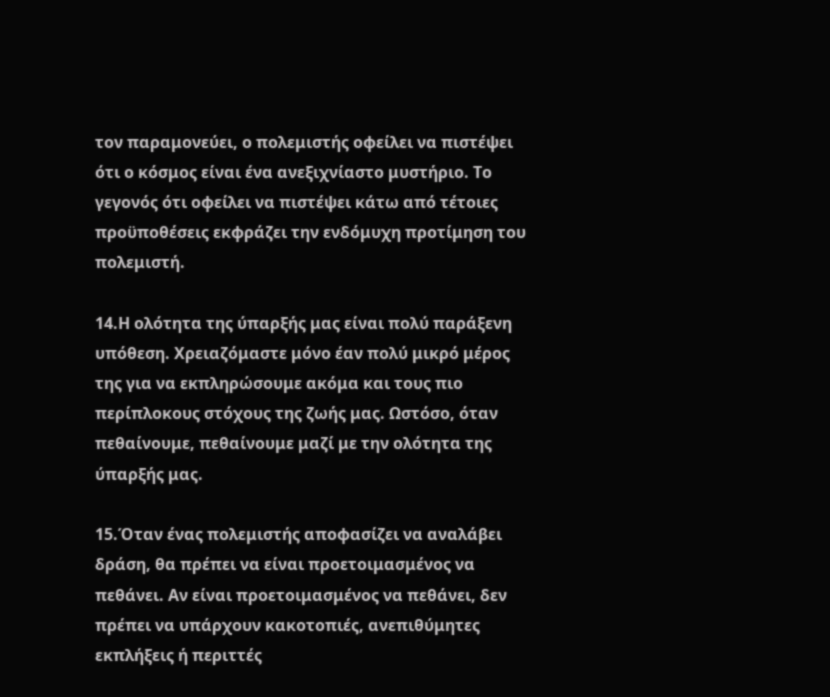τον παραμονεύει, ο πολεμιστής οφείλει να πιστέψει ότι ο κόσμος είναι ένα ανεξιχνίαστο μυστήριο. Το γεγονός ότι οφείλει να πιστέψει κάτω από τέτοιες προϋποθέσεις εκφράζει την ενδόμυχη προτίμηση του πολεμιστή.

14.Η ολότητα της ύπαρξής μας είναι πολύ παράξενη υπόθεση. Χρειαζόμαστε μόνο έαν πολύ μικρό μέρος της για να εκπληρώσουμε ακόμα και τους πιο περίπλοκους στόχους της ζωής μας. Ωστόσο, όταν πεθαίνουμε, πεθαίνουμε μαζί με την ολότητα της ύπαρξής μας.

15.Όταν ένας πολεμιστής αποφασίζει να αναλάβει δράση, θα πρέπει να είναι προετοιμασμένος να πεθάνει. Αν είναι προετοιμασμένος να πεθάνει, δεν πρέπει να υπάρχουν κακοτοπιές, ανεπιθύμητες εκπλήξεις ή περιττές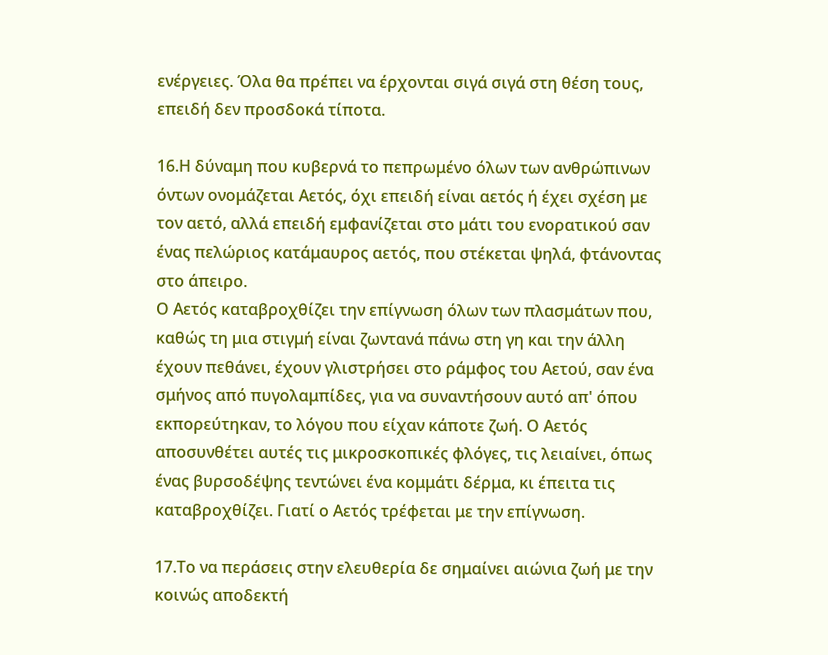ενέργειες. Όλα θα πρέπει να έρχονται σιγά σιγά στη θέση τους, επειδή δεν προσδοκά τίποτα.

16.Η δύναμη που κυβερνά το πεπρωμένο όλων των ανθρώπινων όντων ονομάζεται Αετός, όχι επειδή είναι αετός ή έχει σχέση με τον αετό, αλλά επειδή εμφανίζεται στο μάτι του ενορατικού σαν ένας πελώριος κατάμαυρος αετός, που στέκεται ψηλά, φτάνοντας στο άπειρο.
Ο Αετός καταβροχθίζει την επίγνωση όλων των πλασμάτων που, καθώς τη μια στιγμή είναι ζωντανά πάνω στη γη και την άλλη έχουν πεθάνει, έχουν γλιστρήσει στο ράμφος του Αετού, σαν ένα σμήνος από πυγολαμπίδες, για να συναντήσουν αυτό απ' όπου εκπορεύτηκαν, το λόγου που είχαν κάποτε ζωή. Ο Αετός αποσυνθέτει αυτές τις μικροσκοπικές φλόγες, τις λειαίνει, όπως ένας βυρσοδέψης τεντώνει ένα κομμάτι δέρμα, κι έπειτα τις καταβροχθίζει. Γιατί ο Αετός τρέφεται με την επίγνωση.

17.Το να περάσεις στην ελευθερία δε σημαίνει αιώνια ζωή με την κοινώς αποδεκτή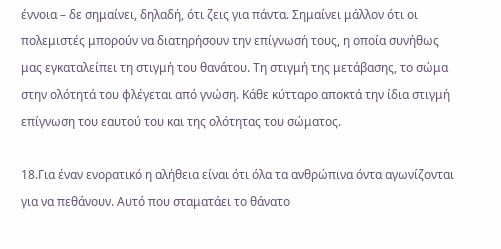έννοια – δε σημαίνει, δηλαδή, ότι ζεις για πάντα. Σημαίνει μάλλον ότι οι πολεμιστές μπορούν να διατηρήσουν την επίγνωσή τους, η οποία συνήθως μας εγκαταλείπει τη στιγμή του θανάτου. Τη στιγμή της μετάβασης, το σώμα στην ολότητά του φλέγεται από γνώση. Κάθε κύτταρο αποκτά την ίδια στιγμή επίγνωση του εαυτού του και της ολότητας του σώματος.

18.Για έναν ενορατικό η αλήθεια είναι ότι όλα τα ανθρώπινα όντα αγωνίζονται για να πεθάνουν. Αυτό που σταματάει το θάνατο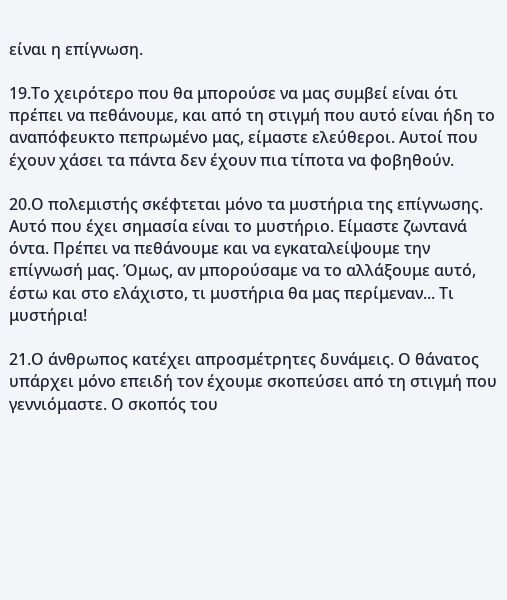είναι η επίγνωση.

19.Το χειρότερο που θα μπορούσε να μας συμβεί είναι ότι πρέπει να πεθάνουμε, και από τη στιγμή που αυτό είναι ήδη το αναπόφευκτο πεπρωμένο μας, είμαστε ελεύθεροι. Αυτοί που έχουν χάσει τα πάντα δεν έχουν πια τίποτα να φοβηθούν.

20.Ο πολεμιστής σκέφτεται μόνο τα μυστήρια της επίγνωσης. Αυτό που έχει σημασία είναι το μυστήριο. Είμαστε ζωντανά όντα. Πρέπει να πεθάνουμε και να εγκαταλείψουμε την επίγνωσή μας. Όμως, αν μπορούσαμε να το αλλάξουμε αυτό, έστω και στο ελάχιστο, τι μυστήρια θα μας περίμεναν... Τι μυστήρια!

21.Ο άνθρωπος κατέχει απροσμέτρητες δυνάμεις. Ο θάνατος υπάρχει μόνο επειδή τον έχουμε σκοπεύσει από τη στιγμή που γεννιόμαστε. Ο σκοπός του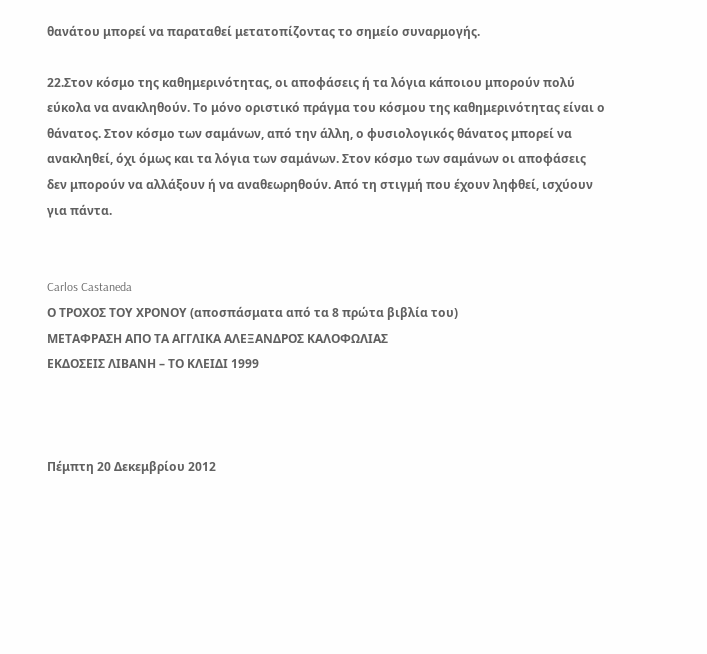θανάτου μπορεί να παραταθεί μετατοπίζοντας το σημείο συναρμογής.

22.Στον κόσμο της καθημερινότητας, οι αποφάσεις ή τα λόγια κάποιου μπορούν πολύ εύκολα να ανακληθούν. Το μόνο οριστικό πράγμα του κόσμου της καθημερινότητας είναι ο θάνατος. Στον κόσμο των σαμάνων, από την άλλη, ο φυσιολογικός θάνατος μπορεί να ανακληθεί, όχι όμως και τα λόγια των σαμάνων. Στον κόσμο των σαμάνων οι αποφάσεις δεν μπορούν να αλλάξουν ή να αναθεωρηθούν. Από τη στιγμή που έχουν ληφθεί, ισχύουν για πάντα.


Carlos Castaneda
Ο ΤΡΟΧΟΣ ΤΟΥ ΧΡΟΝΟΥ (αποσπάσματα από τα 8 πρώτα βιβλία του)
ΜΕΤΑΦΡΑΣΗ ΑΠΟ ΤΑ ΑΓΓΛΙΚΑ ΑΛΕΞΑΝΔΡΟΣ ΚΑΛΟΦΩΛΙΑΣ
ΕΚΔΟΣΕΙΣ ΛΙΒΑΝΗ – ΤΟ ΚΛΕΙΔΙ 1999



Πέμπτη 20 Δεκεμβρίου 2012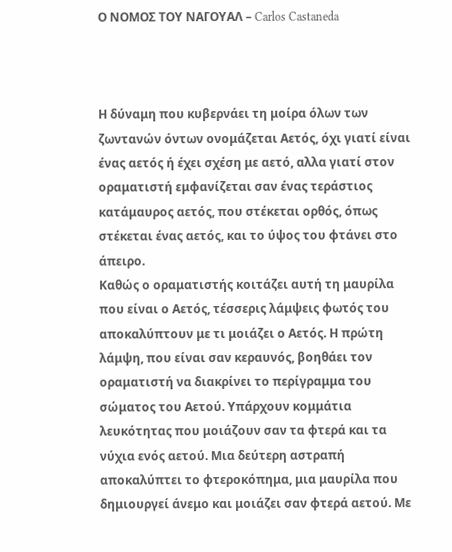Ο ΝΟΜΟΣ ΤΟΥ ΝΑΓΟΥΑΛ – Carlos Castaneda



Η δύναμη που κυβερνάει τη μοίρα όλων των ζωντανών όντων ονομάζεται Αετός, όχι γιατί είναι ένας αετός ή έχει σχέση με αετό, αλλα γιατί στον οραματιστή εμφανίζεται σαν ένας τεράστιος κατάμαυρος αετός, που στέκεται ορθός, όπως στέκεται ένας αετός, και το ύψος του φτάνει στο άπειρο.
Καθώς ο οραματιστής κοιτάζει αυτή τη μαυρίλα που είναι ο Αετός, τέσσερις λάμψεις φωτός του αποκαλύπτουν με τι μοιάζει ο Αετός. Η πρώτη λάμψη, που είναι σαν κεραυνός, βοηθάει τον οραματιστή να διακρίνει το περίγραμμα του σώματος του Αετού. Υπάρχουν κομμάτια λευκότητας που μοιάζουν σαν τα φτερά και τα νύχια ενός αετού. Μια δεύτερη αστραπή αποκαλύπτει το φτεροκόπημα, μια μαυρίλα που δημιουργεί άνεμο και μοιάζει σαν φτερά αετού. Με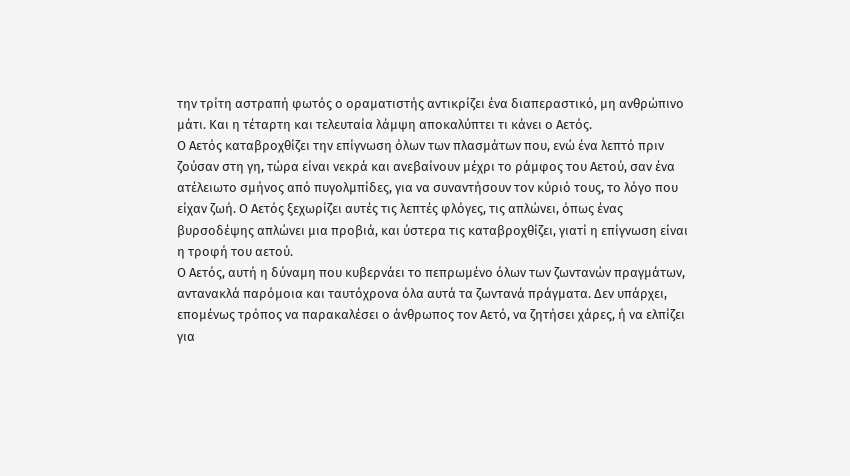την τρίτη αστραπή φωτός ο οραματιστής αντικρίζει ένα διαπεραστικό, μη ανθρώπινο μάτι. Και η τέταρτη και τελευταία λάμψη αποκαλύπτει τι κάνει ο Αετός.
Ο Αετός καταβροχθίζει την επίγνωση όλων των πλασμάτων που, ενώ ένα λεπτό πριν ζούσαν στη γη, τώρα είναι νεκρά και ανεβαίνουν μέχρι το ράμφος του Αετού, σαν ένα ατέλειωτο σμήνος από πυγολμπίδες, για να συναντήσουν τον κύριό τους, το λόγο που είχαν ζωή. Ο Αετός ξεχωρίζει αυτές τις λεπτές φλόγες, τις απλώνει, όπως ένας βυρσοδέψης απλώνει μια προβιά, και ύστερα τις καταβροχθίζει, γιατί η επίγνωση είναι η τροφή του αετού.
Ο Αετός, αυτή η δύναμη που κυβερνάει το πεπρωμένο όλων των ζωντανών πραγμάτων, αντανακλά παρόμοια και ταυτόχρονα όλα αυτά τα ζωντανά πράγματα. Δεν υπάρχει, επομένως τρόπος να παρακαλέσει ο άνθρωπος τον Αετό, να ζητήσει χάρες, ή να ελπίζει για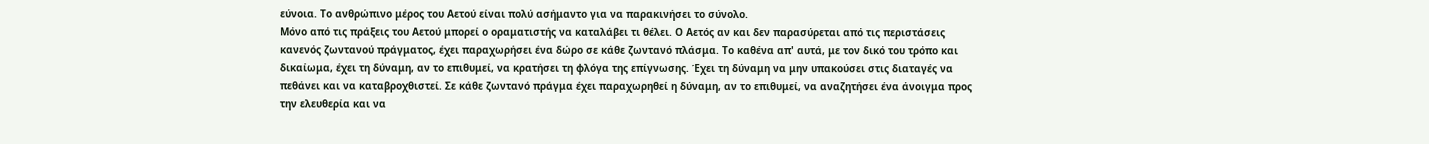εύνοια. Το ανθρώπινο μέρος του Αετού είναι πολύ ασήμαντο για να παρακινήσει το σύνολο.
Μόνο από τις πράξεις του Αετού μπορεί ο οραματιστής να καταλάβει τι θέλει. Ο Αετός αν και δεν παρασύρεται από τις περιστάσεις κανενός ζωντανού πράγματος, έχει παραχωρήσει ένα δώρο σε κάθε ζωντανό πλάσμα. Το καθένα απ' αυτά, με τον δικό του τρόπο και δικαίωμα, έχει τη δύναμη, αν το επιθυμεί, να κρατήσει τη φλόγα της επίγνωσης. Έχει τη δύναμη να μην υπακούσει στις διαταγές να πεθάνει και να καταβροχθιστεί. Σε κάθε ζωντανό πράγμα έχει παραχωρηθεί η δύναμη, αν το επιθυμεί, να αναζητήσει ένα άνοιγμα προς την ελευθερία και να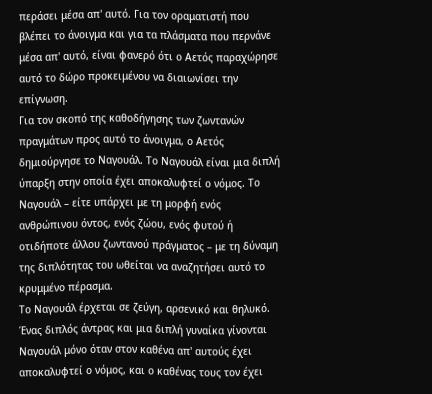περάσει μέσα απ' αυτό. Για τον οραματιστή που βλέπει το άνοιγμα και για τα πλάσματα που περνάνε μέσα απ' αυτό, είναι φανερό ότι ο Αετός παραχώρησε αυτό το δώρο προκειμένου να διαιωνίσει την επίγνωση.
Για τον σκοπό της καθοδήγησης των ζωντανών πραγμάτων προς αυτό το άνοιγμα, ο Αετός δημιούργησε το Ναγουάλ. Το Ναγουάλ είναι μια διπλή ύπαρξη στην οποία έχει αποκαλυφτεί ο νόμος. Το Ναγουάλ – είτε υπάρχει με τη μορφή ενός ανθρώπινου όντος, ενός ζώου, ενός φυτού ή οτιδήποτε άλλου ζωντανού πράγματος – με τη δύναμη της διπλότητας του ωθείται να αναζητήσει αυτό το κρυμμένο πέρασμα.
Το Ναγουάλ έρχεται σε ζεύγη, αρσενικό και θηλυκό. Ένας διπλός άντρας και μια διπλή γυναίκα γίνονται Ναγουάλ μόνο όταν στον καθένα απ' αυτούς έχει αποκαλυφτεί ο νόμος, και ο καθένας τους τον έχει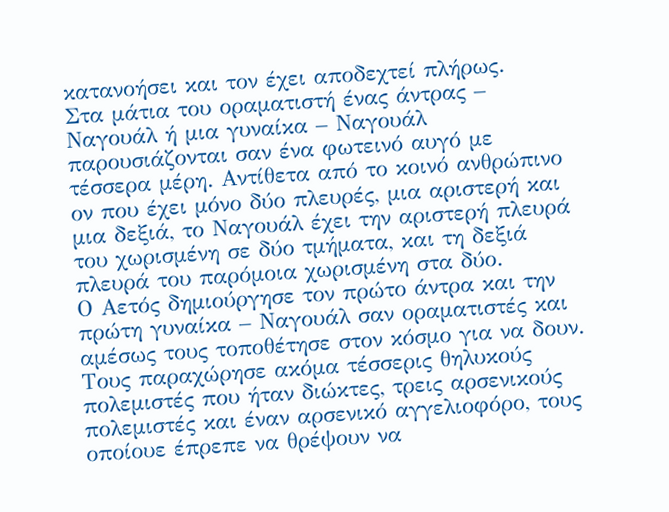κατανοήσει και τον έχει αποδεχτεί πλήρως.
Στα μάτια του οραματιστή ένας άντρας – Ναγουάλ ή μια γυναίκα – Ναγουάλ παρουσιάζονται σαν ένα φωτεινό αυγό με τέσσερα μέρη. Αντίθετα από το κοινό ανθρώπινο ον που έχει μόνο δύο πλευρές, μια αριστερή και μια δεξιά, το Ναγουάλ έχει την αριστερή πλευρά του χωρισμένη σε δύο τμήματα, και τη δεξιά πλευρά του παρόμοια χωρισμένη στα δύο.
Ο Αετός δημιούργησε τον πρώτο άντρα και την πρώτη γυναίκα – Ναγουάλ σαν οραματιστές και αμέσως τους τοποθέτησε στον κόσμο για να δουν. Τους παραχώρησε ακόμα τέσσερις θηλυκούς πολεμιστές που ήταν διώκτες, τρεις αρσενικούς πολεμιστές και έναν αρσενικό αγγελιοφόρο, τους οποίουε έπρεπε να θρέψουν να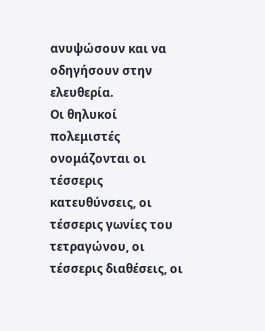ανυψώσουν και να οδηγήσουν στην ελευθερία.
Οι θηλυκοί πολεμιστές ονομάζονται οι τέσσερις κατευθύνσεις, οι τέσσερις γωνίες του τετραγώνου, οι τέσσερις διαθέσεις, οι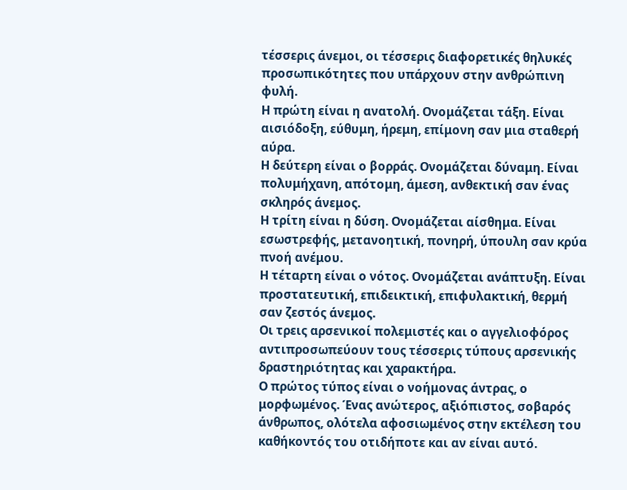τέσσερις άνεμοι, οι τέσσερις διαφορετικές θηλυκές προσωπικότητες που υπάρχουν στην ανθρώπινη φυλή.
Η πρώτη είναι η ανατολή. Ονομάζεται τάξη. Είναι αισιόδοξη, εύθυμη, ήρεμη, επίμονη σαν μια σταθερή αύρα.
Η δεύτερη είναι ο βορράς. Ονομάζεται δύναμη. Είναι πολυμήχανη, απότομη, άμεση, ανθεκτική σαν ένας σκληρός άνεμος.
Η τρίτη είναι η δύση. Ονομάζεται αίσθημα. Είναι εσωστρεφής, μετανοητική, πονηρή, ύπουλη σαν κρύα πνοή ανέμου.
Η τέταρτη είναι ο νότος. Ονομάζεται ανάπτυξη. Είναι προστατευτική, επιδεικτική, επιφυλακτική, θερμή σαν ζεστός άνεμος.
Οι τρεις αρσενικοί πολεμιστές και ο αγγελιοφόρος αντιπροσωπεύουν τους τέσσερις τύπους αρσενικής δραστηριότητας και χαρακτήρα.
Ο πρώτος τύπος είναι ο νοήμονας άντρας, ο μορφωμένος. Ένας ανώτερος, αξιόπιστος, σοβαρός άνθρωπος, ολότελα αφοσιωμένος στην εκτέλεση του καθήκοντός του οτιδήποτε και αν είναι αυτό.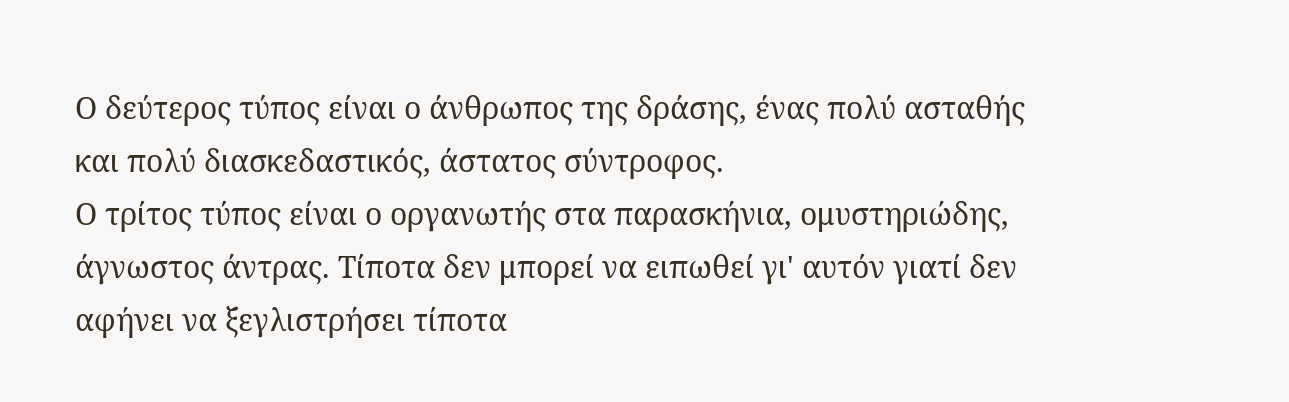Ο δεύτερος τύπος είναι ο άνθρωπος της δράσης, ένας πολύ ασταθής και πολύ διασκεδαστικός, άστατος σύντροφος.
Ο τρίτος τύπος είναι ο οργανωτής στα παρασκήνια, ομυστηριώδης, άγνωστος άντρας. Τίποτα δεν μπορεί να ειπωθεί γι' αυτόν γιατί δεν αφήνει να ξεγλιστρήσει τίποτα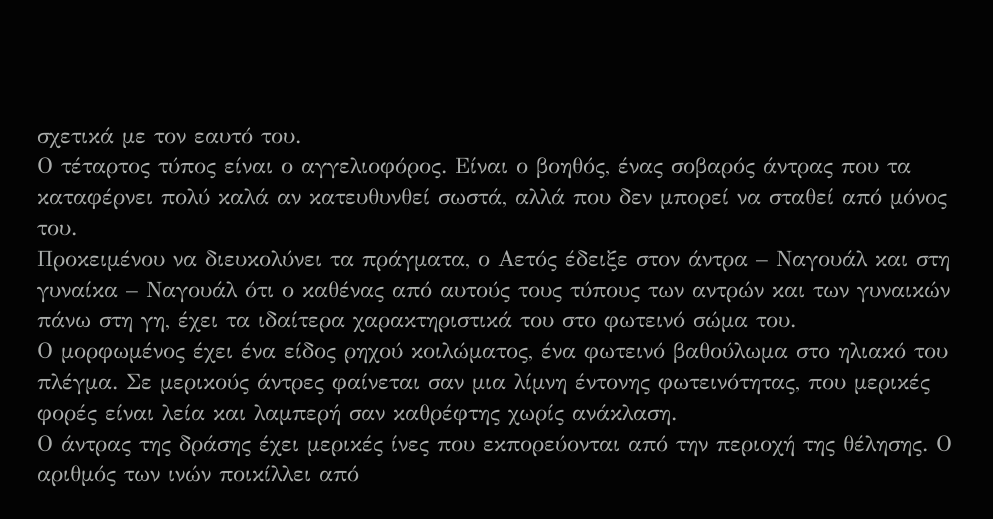σχετικά με τον εαυτό του.
Ο τέταρτος τύπος είναι ο αγγελιοφόρος. Είναι ο βοηθός, ένας σοβαρός άντρας που τα καταφέρνει πολύ καλά αν κατευθυνθεί σωστά, αλλά που δεν μπορεί να σταθεί από μόνος του.
Προκειμένου να διευκολύνει τα πράγματα, ο Αετός έδειξε στον άντρα – Ναγουάλ και στη γυναίκα – Ναγουάλ ότι ο καθένας από αυτούς τους τύπους των αντρών και των γυναικών πάνω στη γη, έχει τα ιδαίτερα χαρακτηριστικά του στο φωτεινό σώμα του.
Ο μορφωμένος έχει ένα είδος ρηχού κοιλώματος, ένα φωτεινό βαθούλωμα στο ηλιακό του πλέγμα. Σε μερικούς άντρες φαίνεται σαν μια λίμνη έντονης φωτεινότητας, που μερικές φορές είναι λεία και λαμπερή σαν καθρέφτης χωρίς ανάκλαση.
Ο άντρας της δράσης έχει μερικές ίνες που εκπορεύονται από την περιοχή της θέλησης. Ο αριθμός των ινών ποικίλλει από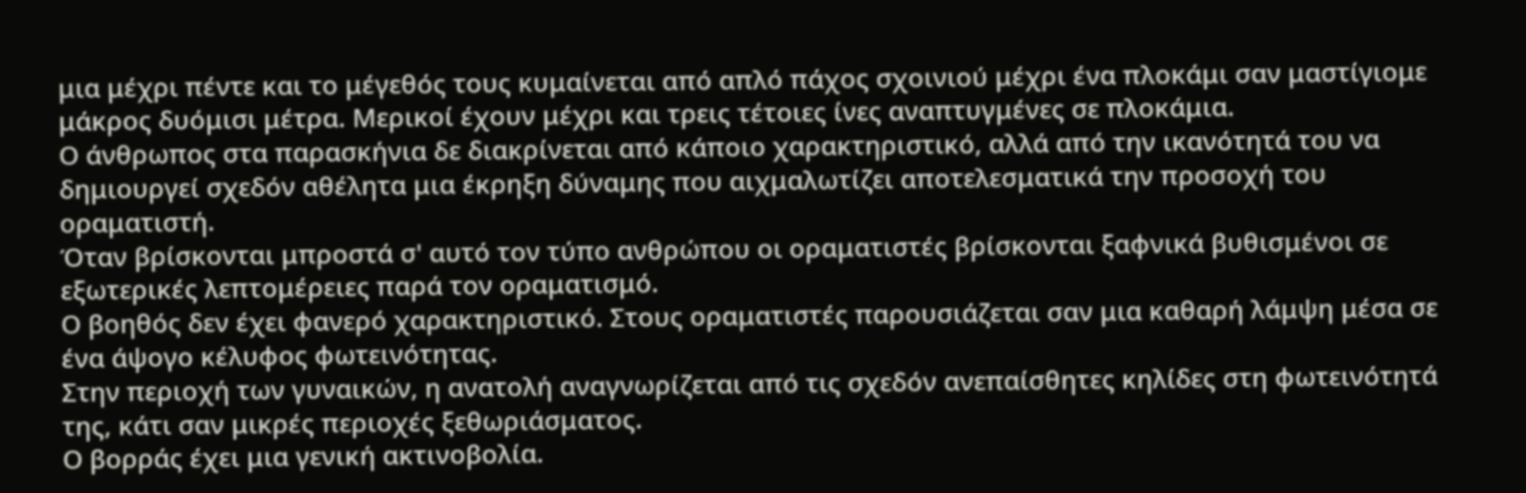μια μέχρι πέντε και το μέγεθός τους κυμαίνεται από απλό πάχος σχοινιού μέχρι ένα πλοκάμι σαν μαστίγιομε μάκρος δυόμισι μέτρα. Μερικοί έχουν μέχρι και τρεις τέτοιες ίνες αναπτυγμένες σε πλοκάμια.
Ο άνθρωπος στα παρασκήνια δε διακρίνεται από κάποιο χαρακτηριστικό, αλλά από την ικανότητά του να δημιουργεί σχεδόν αθέλητα μια έκρηξη δύναμης που αιχμαλωτίζει αποτελεσματικά την προσοχή του οραματιστή.
Όταν βρίσκονται μπροστά σ' αυτό τον τύπο ανθρώπου οι οραματιστές βρίσκονται ξαφνικά βυθισμένοι σε εξωτερικές λεπτομέρειες παρά τον οραματισμό.
Ο βοηθός δεν έχει φανερό χαρακτηριστικό. Στους οραματιστές παρουσιάζεται σαν μια καθαρή λάμψη μέσα σε ένα άψογο κέλυφος φωτεινότητας.
Στην περιοχή των γυναικών, η ανατολή αναγνωρίζεται από τις σχεδόν ανεπαίσθητες κηλίδες στη φωτεινότητά της, κάτι σαν μικρές περιοχές ξεθωριάσματος.
Ο βορράς έχει μια γενική ακτινοβολία.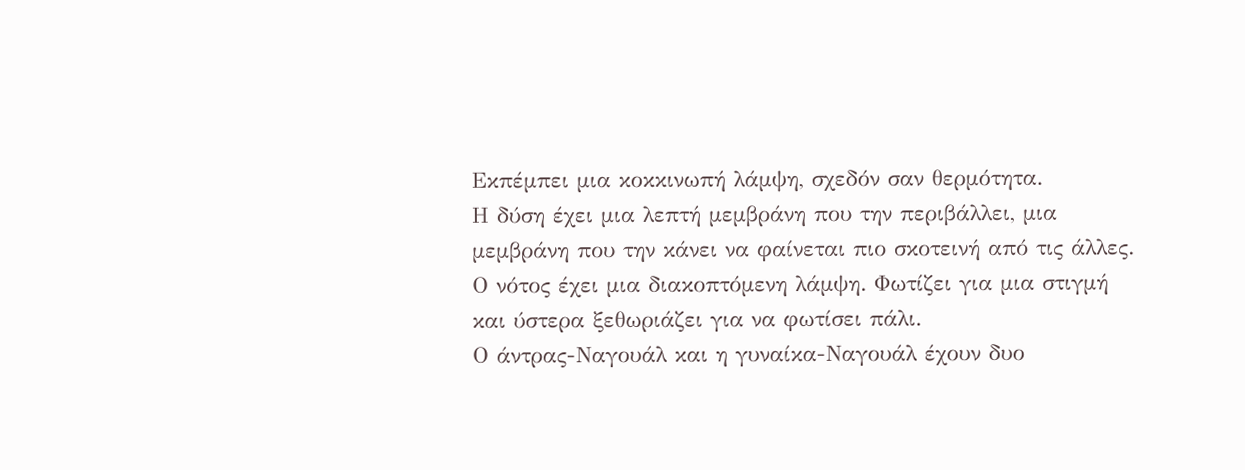Εκπέμπει μια κοκκινωπή λάμψη, σχεδόν σαν θερμότητα.
Η δύση έχει μια λεπτή μεμβράνη που την περιβάλλει, μια μεμβράνη που την κάνει να φαίνεται πιο σκοτεινή από τις άλλες.
Ο νότος έχει μια διακοπτόμενη λάμψη. Φωτίζει για μια στιγμή και ύστερα ξεθωριάζει για να φωτίσει πάλι.
Ο άντρας-Ναγουάλ και η γυναίκα-Ναγουάλ έχουν δυο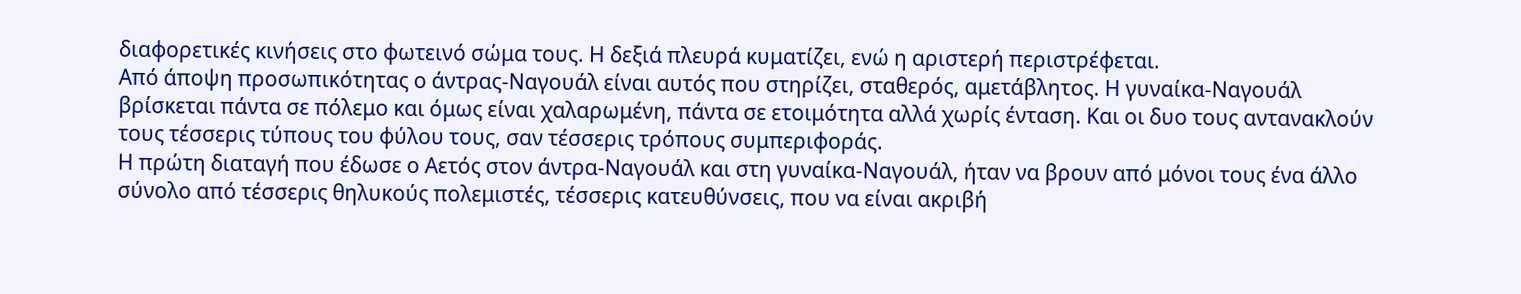διαφορετικές κινήσεις στο φωτεινό σώμα τους. Η δεξιά πλευρά κυματίζει, ενώ η αριστερή περιστρέφεται.
Από άποψη προσωπικότητας ο άντρας-Ναγουάλ είναι αυτός που στηρίζει, σταθερός, αμετάβλητος. Η γυναίκα-Ναγουάλ βρίσκεται πάντα σε πόλεμο και όμως είναι χαλαρωμένη, πάντα σε ετοιμότητα αλλά χωρίς ένταση. Και οι δυο τους αντανακλούν τους τέσσερις τύπους του φύλου τους, σαν τέσσερις τρόπους συμπεριφοράς.
Η πρώτη διαταγή που έδωσε ο Αετός στον άντρα-Ναγουάλ και στη γυναίκα-Ναγουάλ, ήταν να βρουν από μόνοι τους ένα άλλο σύνολο από τέσσερις θηλυκούς πολεμιστές, τέσσερις κατευθύνσεις, που να είναι ακριβή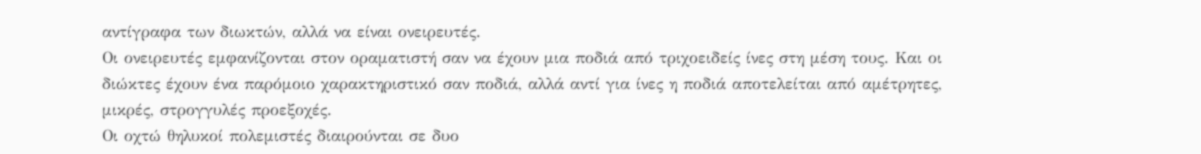αντίγραφα των διωκτών, αλλά να είναι ονειρευτές.
Οι ονειρευτές εμφανίζονται στον οραματιστή σαν να έχουν μια ποδιά από τριχοειδείς ίνες στη μέση τους. Και οι διώκτες έχουν ένα παρόμοιο χαρακτηριστικό σαν ποδιά, αλλά αντί για ίνες η ποδιά αποτελείται από αμέτρητες, μικρές, στρογγυλές προεξοχές.
Οι οχτώ θηλυκοί πολεμιστές διαιρούνται σε δυο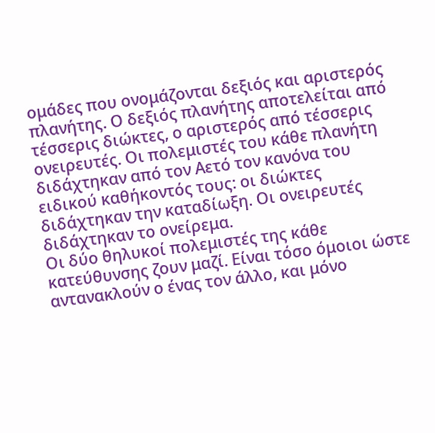ομάδες που ονομάζονται δεξιός και αριστερός πλανήτης. Ο δεξιός πλανήτης αποτελείται από τέσσερις διώκτες, ο αριστερός από τέσσερις ονειρευτές. Οι πολεμιστές του κάθε πλανήτη διδάχτηκαν από τον Αετό τον κανόνα του ειδικού καθήκοντός τους: οι διώκτες διδάχτηκαν την καταδίωξη. Οι ονειρευτές διδάχτηκαν το ονείρεμα.
Οι δύο θηλυκοί πολεμιστές της κάθε κατεύθυνσης ζουν μαζί. Είναι τόσο όμοιοι ώστε αντανακλούν ο ένας τον άλλο, και μόνο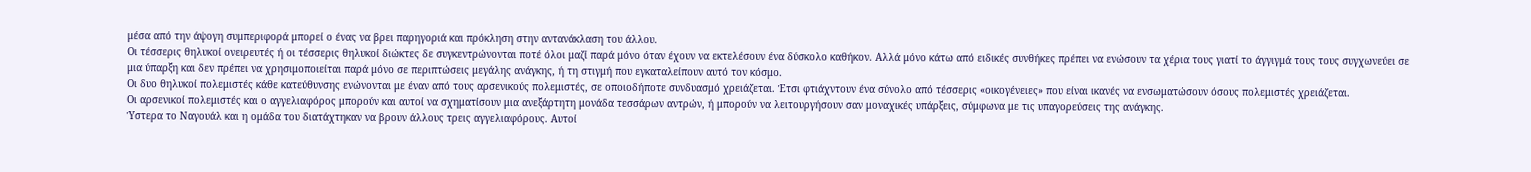μέσα από την άψογη συμπεριφορά μπορεί ο ένας να βρει παρηγοριά και πρόκληση στην αντανάκλαση του άλλου.
Οι τέσσερις θηλυκοί ονειρευτές ή οι τέσσερις θηλυκοί διώκτες δε συγκεντρώνονται ποτέ όλοι μαζί παρά μόνο όταν έχουν να εκτελέσουν ένα δύσκολο καθήκον. Αλλά μόνο κάτω από ειδικές συνθήκες πρέπει να ενώσουν τα χέρια τους γιατί το άγγιγμά τους τους συγχωνεύει σε μια ύπαρξη και δεν πρέπει να χρησιμοποιείται παρά μόνο σε περιπτώσεις μεγάλης ανάγκης, ή τη στιγμή που εγκαταλείπουν αυτό τον κόσμο.
Οι δυο θηλυκοί πολεμιστές κάθε κατεύθυνσης ενώνονται με έναν από τους αρσενικούς πολεμιστές, σε οποιοδήποτε συνδυασμό χρειάζεται. Έτσι φτιάχντουν ένα σύνολο από τέσσερις «οικογένειες» που είναι ικανές να ενσωματώσουν όσους πολεμιστές χρειάζεται.
Οι αρσενικοί πολεμιστές και ο αγγελιαφόρος μπορούν και αυτοί να σχηματίσουν μια ανεξάρτητη μονάδα τεσσάρων αντρών, ή μπορούν να λειτουργήσουν σαν μοναχικές υπάρξεις, σύμφωνα με τις υπαγορεύσεις της ανάγκης.
Ύστερα το Ναγουάλ και η ομάδα του διατάχτηκαν να βρουν άλλους τρεις αγγελιαφόρους. Αυτοί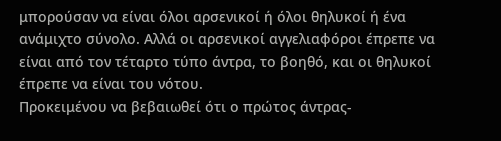μπορούσαν να είναι όλοι αρσενικοί ή όλοι θηλυκοί ή ένα ανάμιχτο σύνολο. Αλλά οι αρσενικοί αγγελιαφόροι έπρεπε να είναι από τον τέταρτο τύπο άντρα, το βοηθό, και οι θηλυκοί έπρεπε να είναι του νότου.
Προκειμένου να βεβαιωθεί ότι ο πρώτος άντρας-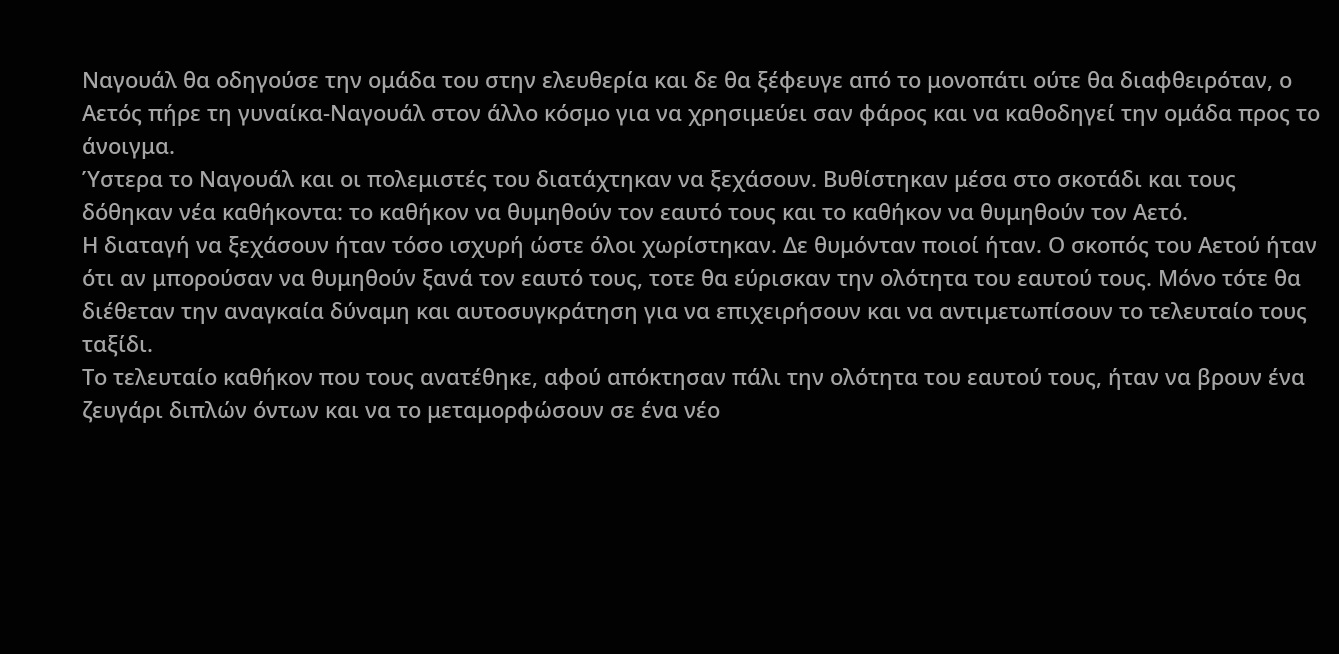Ναγουάλ θα οδηγούσε την ομάδα του στην ελευθερία και δε θα ξέφευγε από το μονοπάτι ούτε θα διαφθειρόταν, ο Αετός πήρε τη γυναίκα-Ναγουάλ στον άλλο κόσμο για να χρησιμεύει σαν φάρος και να καθοδηγεί την ομάδα προς το άνοιγμα.
Ύστερα το Ναγουάλ και οι πολεμιστές του διατάχτηκαν να ξεχάσουν. Βυθίστηκαν μέσα στο σκοτάδι και τους δόθηκαν νέα καθήκοντα: το καθήκον να θυμηθούν τον εαυτό τους και το καθήκον να θυμηθούν τον Αετό.
Η διαταγή να ξεχάσουν ήταν τόσο ισχυρή ώστε όλοι χωρίστηκαν. Δε θυμόνταν ποιοί ήταν. Ο σκοπός του Αετού ήταν ότι αν μπορούσαν να θυμηθούν ξανά τον εαυτό τους, τοτε θα εύρισκαν την ολότητα του εαυτού τους. Μόνο τότε θα διέθεταν την αναγκαία δύναμη και αυτοσυγκράτηση για να επιχειρήσουν και να αντιμετωπίσουν το τελευταίο τους ταξίδι.
Το τελευταίο καθήκον που τους ανατέθηκε, αφού απόκτησαν πάλι την ολότητα του εαυτού τους, ήταν να βρουν ένα ζευγάρι διπλών όντων και να το μεταμορφώσουν σε ένα νέο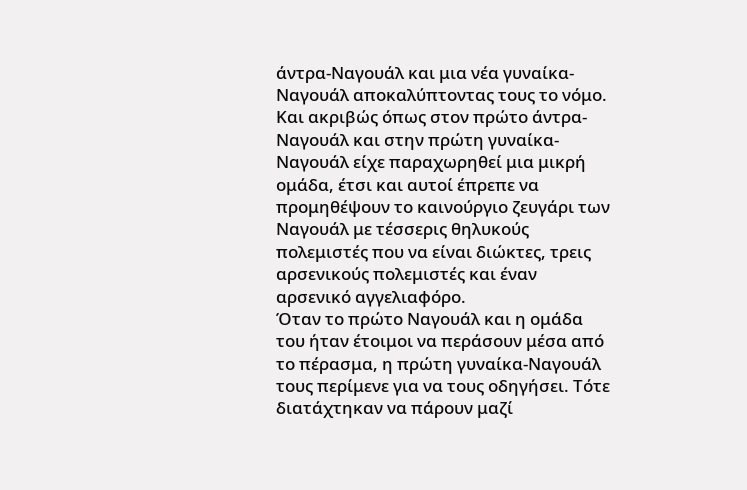άντρα-Ναγουάλ και μια νέα γυναίκα-Ναγουάλ αποκαλύπτοντας τους το νόμο. Και ακριβώς όπως στον πρώτο άντρα-Ναγουάλ και στην πρώτη γυναίκα-Ναγουάλ είχε παραχωρηθεί μια μικρή ομάδα, έτσι και αυτοί έπρεπε να προμηθέψουν το καινούργιο ζευγάρι των Ναγουάλ με τέσσερις θηλυκούς πολεμιστές που να είναι διώκτες, τρεις αρσενικούς πολεμιστές και έναν αρσενικό αγγελιαφόρο.
Όταν το πρώτο Ναγουάλ και η ομάδα του ήταν έτοιμοι να περάσουν μέσα από το πέρασμα, η πρώτη γυναίκα-Ναγουάλ τους περίμενε για να τους οδηγήσει. Τότε διατάχτηκαν να πάρουν μαζί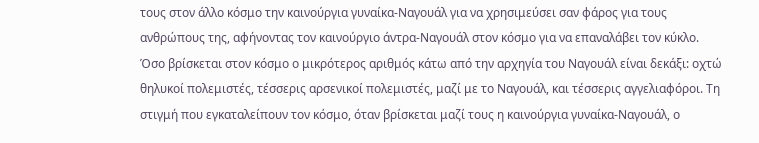τους στον άλλο κόσμο την καινούργια γυναίκα-Ναγουάλ για να χρησιμεύσει σαν φάρος για τους ανθρώπους της, αφήνοντας τον καινούργιο άντρα-Ναγουάλ στον κόσμο για να επαναλάβει τον κύκλο.
Όσο βρίσκεται στον κόσμο ο μικρότερος αριθμός κάτω από την αρχηγία του Ναγουάλ είναι δεκάξι: οχτώ θηλυκοί πολεμιστές, τέσσερις αρσενικοί πολεμιστές, μαζί με το Ναγουάλ, και τέσσερις αγγελιαφόροι. Τη στιγμή που εγκαταλείπουν τον κόσμο, όταν βρίσκεται μαζί τους η καινούργια γυναίκα-Ναγουάλ, ο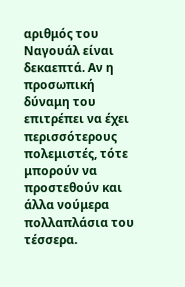αριθμός του Ναγουάλ είναι δεκαεπτά. Αν η προσωπική δύναμη του επιτρέπει να έχει περισσότερους πολεμιστές, τότε μπορούν να προστεθούν και άλλα νούμερα πολλαπλάσια του τέσσερα.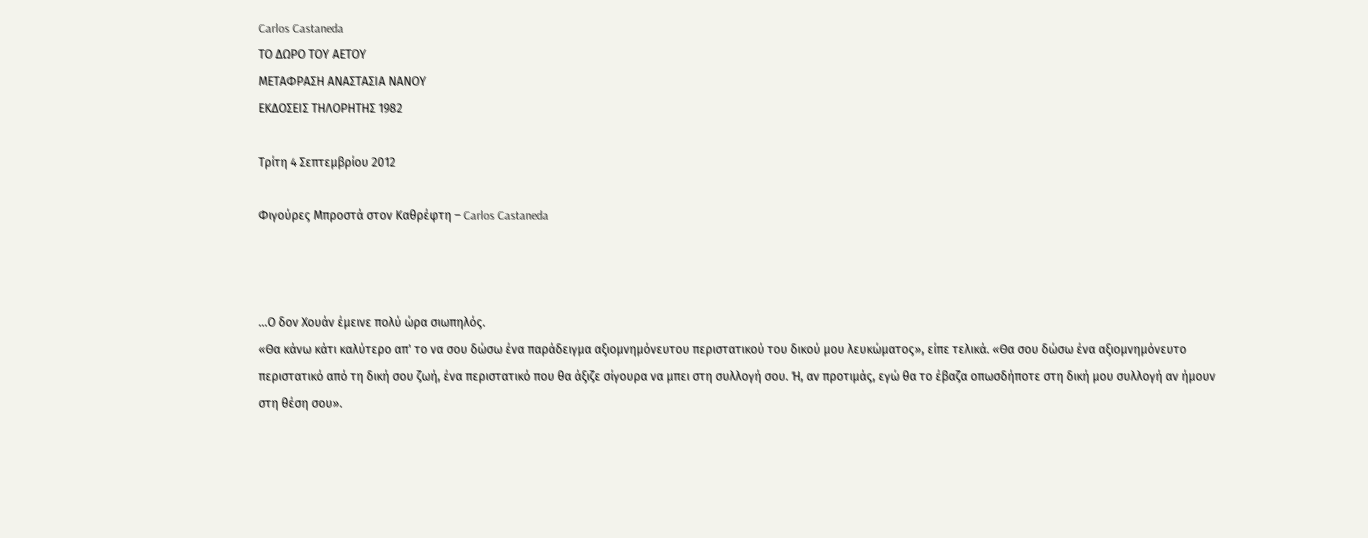Carlos Castaneda
ΤΟ ΔΩΡΟ ΤΟΥ ΑΕΤΟΥ
ΜΕΤΑΦΡΑΣΗ ΑΝΑΣΤΑΣΙΑ ΝΑΝΟΥ
ΕΚΔΟΣΕΙΣ ΤΗΛΟΡΗΤΗΣ 1982

Τρίτη 4 Σεπτεμβρίου 2012

Φιγούρες Μπροστά στον Καθρέφτη – Carlos Castaneda



...Ο δον Χουάν έμεινε πολύ ώρα σιωπηλός.
«Θα κάνω κάτι καλύτερο απ' το να σου δώσω ένα παράδειγμα αξιομνημόνευτου περιστατικού του δικού μου λευκώματος», είπε τελικά. «Θα σου δώσω ένα αξιομνημόνευτο περιστατικό από τη δική σου ζωή, ένα περιστατικό που θα άξιζε σίγουρα να μπει στη συλλογή σου. Ή, αν προτιμάς, εγώ θα το έβαζα οπωσδήποτε στη δική μου συλλογή αν ήμουν στη θέση σου».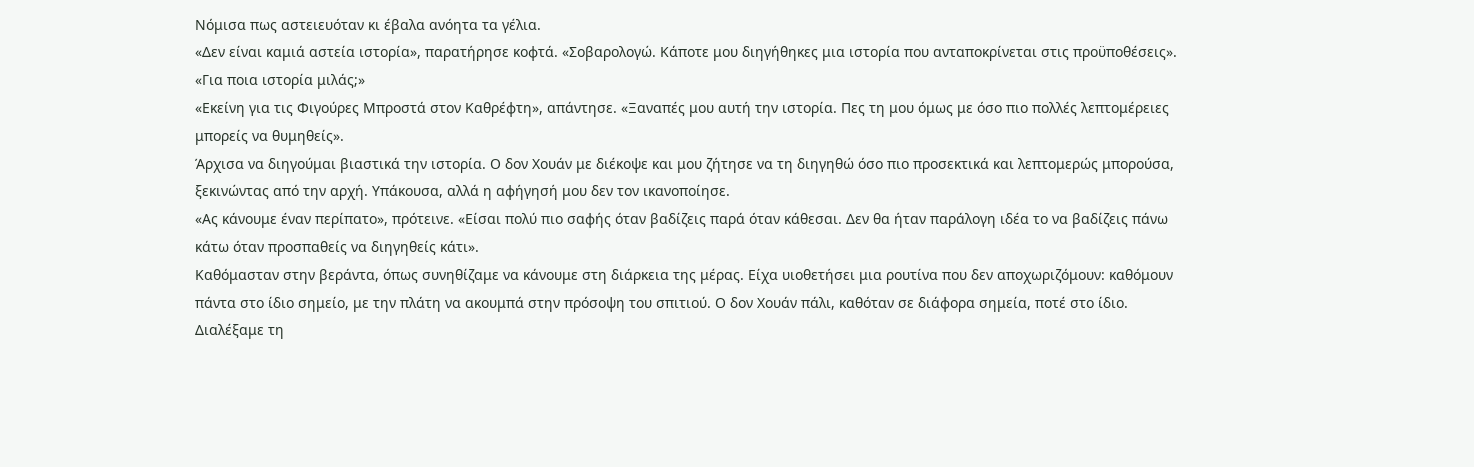Νόμισα πως αστειευόταν κι έβαλα ανόητα τα γέλια.
«Δεν είναι καμιά αστεία ιστορία», παρατήρησε κοφτά. «Σοβαρολογώ. Κάποτε μου διηγήθηκες μια ιστορία που ανταποκρίνεται στις προϋποθέσεις».
«Για ποια ιστορία μιλάς;»
«Εκείνη για τις Φιγούρες Μπροστά στον Καθρέφτη», απάντησε. «Ξαναπές μου αυτή την ιστορία. Πες τη μου όμως με όσο πιο πολλές λεπτομέρειες μπορείς να θυμηθείς».
Άρχισα να διηγούμαι βιαστικά την ιστορία. Ο δον Χουάν με διέκοψε και μου ζήτησε να τη διηγηθώ όσο πιο προσεκτικά και λεπτομερώς μπορούσα, ξεκινώντας από την αρχή. Υπάκουσα, αλλά η αφήγησή μου δεν τον ικανοποίησε.
«Ας κάνουμε έναν περίπατο», πρότεινε. «Είσαι πολύ πιο σαφής όταν βαδίζεις παρά όταν κάθεσαι. Δεν θα ήταν παράλογη ιδέα το να βαδίζεις πάνω κάτω όταν προσπαθείς να διηγηθείς κάτι».
Καθόμασταν στην βεράντα, όπως συνηθίζαμε να κάνουμε στη διάρκεια της μέρας. Είχα υιοθετήσει μια ρουτίνα που δεν αποχωριζόμουν: καθόμουν πάντα στο ίδιο σημείο, με την πλάτη να ακουμπά στην πρόσοψη του σπιτιού. Ο δον Χουάν πάλι, καθόταν σε διάφορα σημεία, ποτέ στο ίδιο.
Διαλέξαμε τη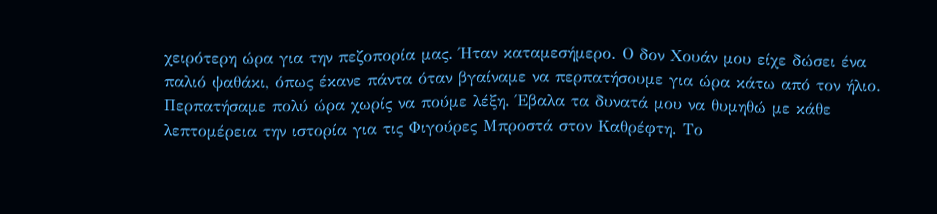χειρότερη ώρα για την πεζοπορία μας. Ήταν καταμεσήμερο. Ο δον Χουάν μου είχε δώσει ένα παλιό ψαθάκι, όπως έκανε πάντα όταν βγαίναμε να περπατήσουμε για ώρα κάτω από τον ήλιο. Περπατήσαμε πολύ ώρα χωρίς να πούμε λέξη. Έβαλα τα δυνατά μου να θυμηθώ με κάθε λεπτομέρεια την ιστορία για τις Φιγούρες Μπροστά στον Καθρέφτη. Το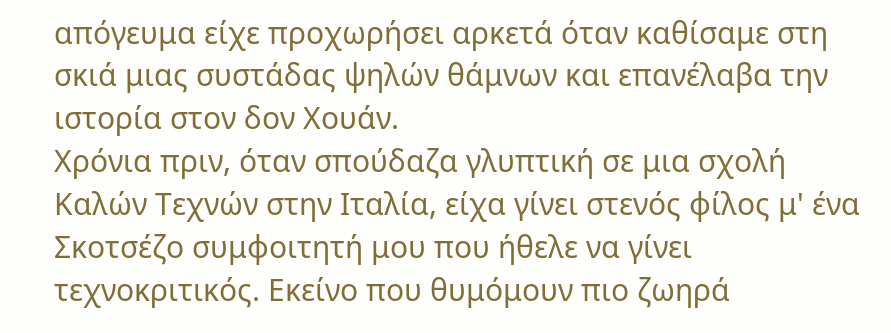απόγευμα είχε προχωρήσει αρκετά όταν καθίσαμε στη σκιά μιας συστάδας ψηλών θάμνων και επανέλαβα την ιστορία στον δον Χουάν.
Χρόνια πριν, όταν σπούδαζα γλυπτική σε μια σχολή Καλών Τεχνών στην Ιταλία, είχα γίνει στενός φίλος μ' ένα Σκοτσέζο συμφοιτητή μου που ήθελε να γίνει τεχνοκριτικός. Εκείνο που θυμόμουν πιο ζωηρά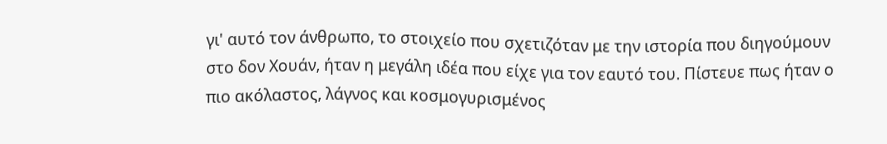γι' αυτό τον άνθρωπο, το στοιχείο που σχετιζόταν με την ιστορία που διηγούμουν στο δον Χουάν, ήταν η μεγάλη ιδέα που είχε για τον εαυτό του. Πίστευε πως ήταν ο πιο ακόλαστος, λάγνος και κοσμογυρισμένος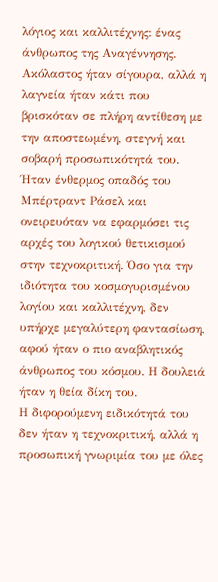λόγιος και καλλιτέχνης: ένας άνθρωπος της Αναγέννησης. Ακόλαστος ήταν σίγουρα, αλλά η λαγνεία ήταν κάτι που βρισκόταν σε πλήρη αντίθεση με την αποστεωμένη, στεγνή και σοβαρή προσωπικότητά του. Ήταν ένθερμος οπαδός του Μπέρτραντ Ράσελ και ονειρευόταν να εφαρμόσει τις αρχές του λογικού θετικισμού στην τεχνοκριτική. Όσο για την ιδιότητα του κοσμογυρισμένου λογίου και καλλιτέχνη, δεν υπήρχε μεγαλύτερη φαντασίωση, αφού ήταν ο πιο αναβλητικός άνθρωπος του κόσμου. Η δουλειά ήταν η θεία δίκη του.
Η διφορούμενη ειδικότητά του δεν ήταν η τεχνοκριτική, αλλά η προσωπική γνωριμία του με όλες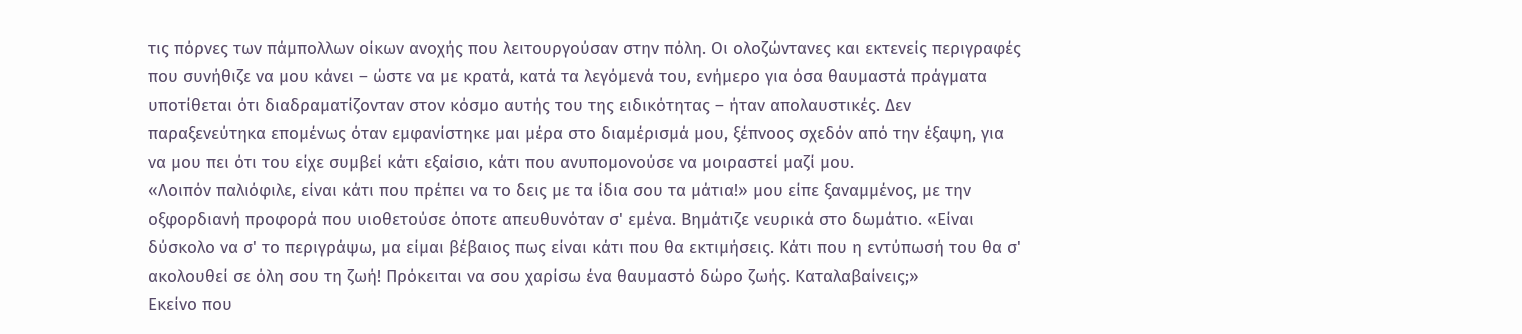τις πόρνες των πάμπολλων οίκων ανοχής που λειτουργούσαν στην πόλη. Οι ολοζώντανες και εκτενείς περιγραφές που συνήθιζε να μου κάνει – ώστε να με κρατά, κατά τα λεγόμενά του, ενήμερο για όσα θαυμαστά πράγματα υποτίθεται ότι διαδραματίζονταν στον κόσμο αυτής του της ειδικότητας – ήταν απολαυστικές. Δεν παραξενεύτηκα επομένως όταν εμφανίστηκε μαι μέρα στο διαμέρισμά μου, ξέπνοος σχεδόν από την έξαψη, για να μου πει ότι του είχε συμβεί κάτι εξαίσιο, κάτι που ανυπομονούσε να μοιραστεί μαζί μου.
«Λοιπόν παλιόφιλε, είναι κάτι που πρέπει να το δεις με τα ίδια σου τα μάτια!» μου είπε ξαναμμένος, με την οξφορδιανή προφορά που υιοθετούσε όποτε απευθυνόταν σ' εμένα. Βημάτιζε νευρικά στο δωμάτιο. «Είναι δύσκολο να σ' το περιγράψω, μα είμαι βέβαιος πως είναι κάτι που θα εκτιμήσεις. Κάτι που η εντύπωσή του θα σ' ακολουθεί σε όλη σου τη ζωή! Πρόκειται να σου χαρίσω ένα θαυμαστό δώρο ζωής. Καταλαβαίνεις;»
Εκείνο που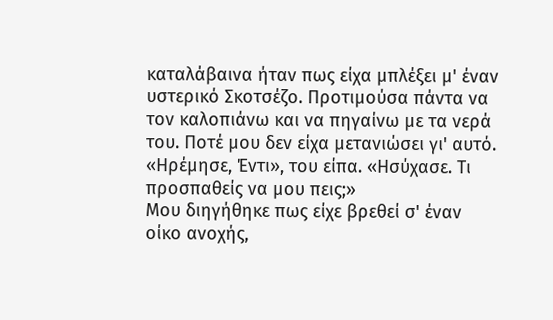καταλάβαινα ήταν πως είχα μπλέξει μ' έναν υστερικό Σκοτσέζο. Προτιμούσα πάντα να τον καλοπιάνω και να πηγαίνω με τα νερά του. Ποτέ μου δεν είχα μετανιώσει γι' αυτό.
«Ηρέμησε, Έντι», του είπα. «Ησύχασε. Τι προσπαθείς να μου πεις;»
Μου διηγήθηκε πως είχε βρεθεί σ' έναν οίκο ανοχής,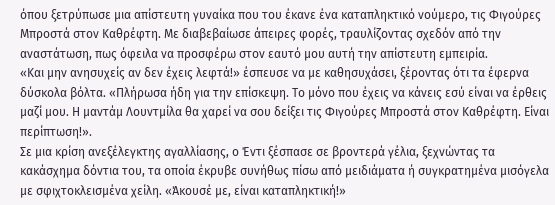όπου ξετρύπωσε μια απίστευτη γυναίκα που του έκανε ένα καταπληκτικό νούμερο, τις Φιγούρες Μπροστά στον Καθρέφτη. Με διαβεβαίωσε άπειρες φορές, τραυλίζοντας σχεδόν από την αναστάτωση, πως όφειλα να προσφέρω στον εαυτό μου αυτή την απίστευτη εμπειρία.
«Και μην ανησυχείς αν δεν έχεις λεφτά!» έσπευσε να με καθησυχάσει, ξέροντας ότι τα έφερνα δύσκολα βόλτα. «Πλήρωσα ήδη για την επίσκεψη. Το μόνο που έχεις να κάνεις εσύ είναι να έρθεις μαζί μου. Η μαντάμ Λουντμίλα θα χαρεί να σου δείξει τις Φιγούρες Μπροστά στον Καθρέφτη. Είναι περίπτωση!».
Σε μια κρίση ανεξέλεγκτης αγαλλίασης, ο Έντι ξέσπασε σε βροντερά γέλια, ξεχνώντας τα κακάσχημα δόντια του, τα οποία έκρυβε συνήθως πίσω από μειδιάματα ή συγκρατημένα μισόγελα με σφιχτοκλεισμένα χείλη. «Άκουσέ με, είναι καταπληκτική!»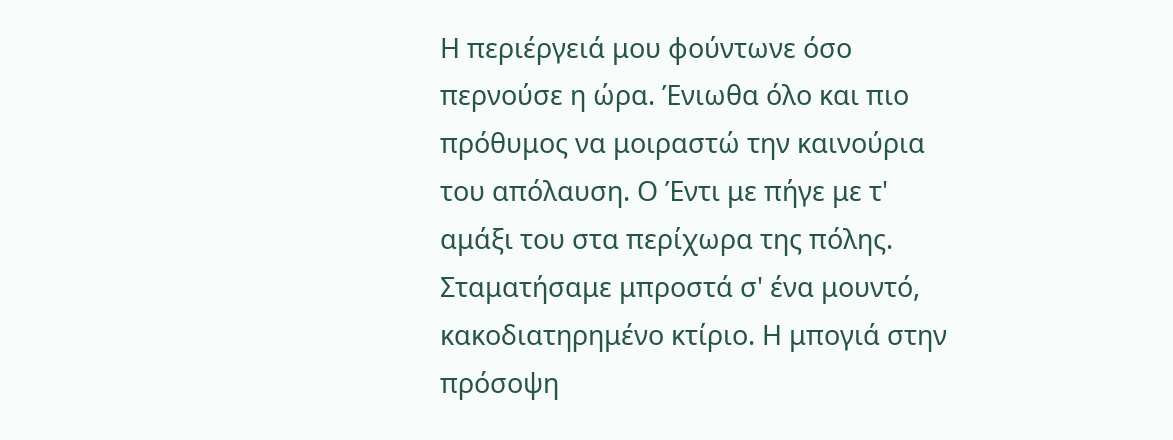Η περιέργειά μου φούντωνε όσο περνούσε η ώρα. Ένιωθα όλο και πιο πρόθυμος να μοιραστώ την καινούρια του απόλαυση. Ο Έντι με πήγε με τ' αμάξι του στα περίχωρα της πόλης. Σταματήσαμε μπροστά σ' ένα μουντό, κακοδιατηρημένο κτίριο. Η μπογιά στην πρόσοψη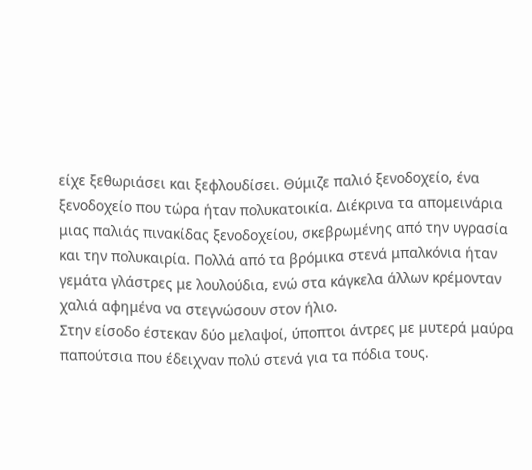είχε ξεθωριάσει και ξεφλουδίσει. Θύμιζε παλιό ξενοδοχείο, ένα ξενοδοχείο που τώρα ήταν πολυκατοικία. Διέκρινα τα απομεινάρια μιας παλιάς πινακίδας ξενοδοχείου, σκεβρωμένης από την υγρασία και την πολυκαιρία. Πολλά από τα βρόμικα στενά μπαλκόνια ήταν γεμάτα γλάστρες με λουλούδια, ενώ στα κάγκελα άλλων κρέμονταν χαλιά αφημένα να στεγνώσουν στον ήλιο.
Στην είσοδο έστεκαν δύο μελαψοί, ύποπτοι άντρες με μυτερά μαύρα παπούτσια που έδειχναν πολύ στενά για τα πόδια τους.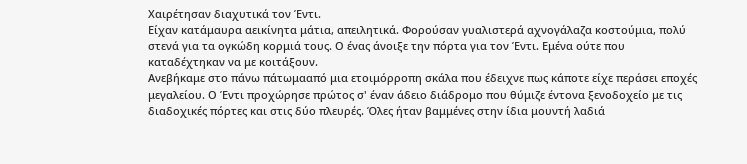Χαιρέτησαν διαχυτικά τον Έντι.
Είχαν κατάμαυρα αεικίνητα μάτια, απειλητικά. Φορούσαν γυαλιστερά αχνογάλαζα κοστούμια, πολύ στενά για τα ογκώδη κορμιά τους. Ο ένας άνοιξε την πόρτα για τον Έντι. Εμένα ούτε που καταδέχτηκαν να με κοιτάξουν.
Ανεβήκαμε στο πάνω πάτωμααπό μια ετοιμόρροπη σκάλα που έδειχνε πως κάποτε είχε περάσει εποχές μεγαλείου. Ο Έντι προχώρησε πρώτος σ' έναν άδειο διάδρομο που θύμιζε έντονα ξενοδοχείο με τις διαδοχικές πόρτες και στις δύο πλευρές. Όλες ήταν βαμμένες στην ίδια μουντή λαδιά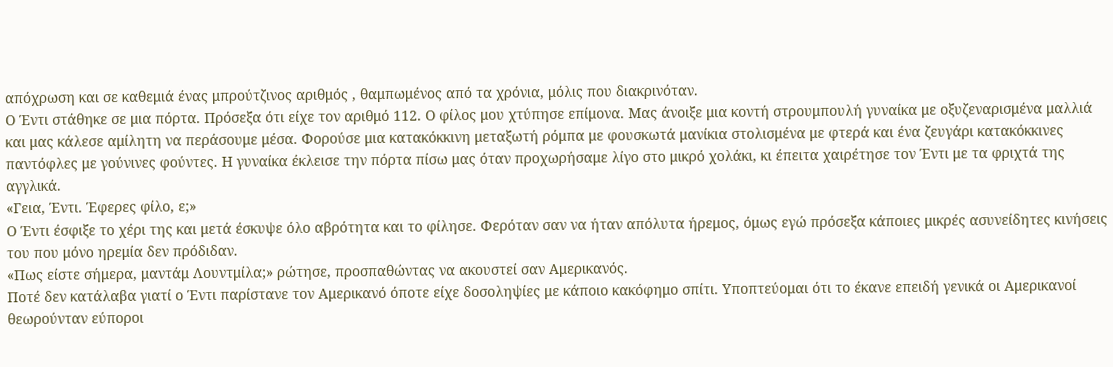απόχρωση και σε καθεμιά ένας μπρούτζινος αριθμός , θαμπωμένος από τα χρόνια, μόλις που διακρινόταν.
Ο Έντι στάθηκε σε μια πόρτα. Πρόσεξα ότι είχε τον αριθμό 112. Ο φίλος μου χτύπησε επίμονα. Μας άνοιξε μια κοντή στρουμπουλή γυναίκα με οξυζεναρισμένα μαλλιά και μας κάλεσε αμίλητη να περάσουμε μέσα. Φορούσε μια κατακόκκινη μεταξωτή ρόμπα με φουσκωτά μανίκια στολισμένα με φτερά και ένα ζευγάρι κατακόκκινες παντόφλες με γούνινες φούντες. Η γυναίκα έκλεισε την πόρτα πίσω μας όταν προχωρήσαμε λίγο στο μικρό χολάκι, κι έπειτα χαιρέτησε τον Έντι με τα φριχτά της αγγλικά.
«Γεια, Έντι. Έφερες φίλο, ε;»
Ο Έντι έσφιξε το χέρι της και μετά έσκυψε όλο αβρότητα και το φίλησε. Φερόταν σαν να ήταν απόλυτα ήρεμος, όμως εγώ πρόσεξα κάποιες μικρές ασυνείδητες κινήσεις του που μόνο ηρεμία δεν πρόδιδαν.
«Πως είστε σήμερα, μαντάμ Λουντμίλα;» ρώτησε, προσπαθώντας να ακουστεί σαν Αμερικανός.
Ποτέ δεν κατάλαβα γιατί ο Έντι παρίστανε τον Αμερικανό όποτε είχε δοσοληψίες με κάποιο κακόφημο σπίτι. Υποπτεύομαι ότι το έκανε επειδή γενικά οι Αμερικανοί θεωρούνταν εύποροι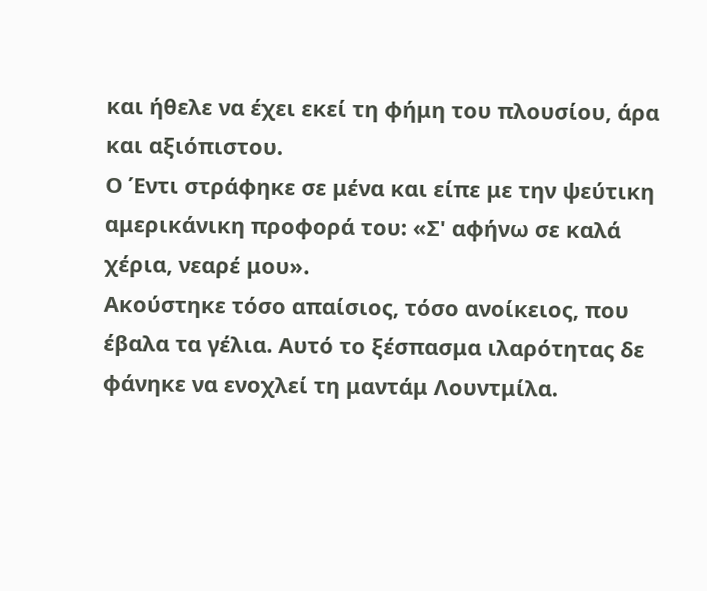και ήθελε να έχει εκεί τη φήμη του πλουσίου, άρα και αξιόπιστου.
Ο Έντι στράφηκε σε μένα και είπε με την ψεύτικη αμερικάνικη προφορά του: «Σ' αφήνω σε καλά χέρια, νεαρέ μου».
Ακούστηκε τόσο απαίσιος, τόσο ανοίκειος, που έβαλα τα γέλια. Αυτό το ξέσπασμα ιλαρότητας δε φάνηκε να ενοχλεί τη μαντάμ Λουντμίλα.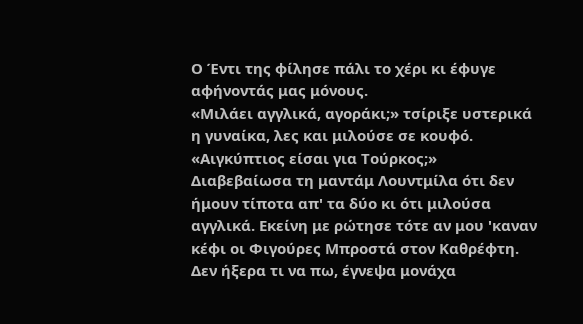Ο Έντι της φίλησε πάλι το χέρι κι έφυγε αφήνοντάς μας μόνους.
«Μιλάει αγγλικά, αγοράκι;» τσίριξε υστερικά η γυναίκα, λες και μιλούσε σε κουφό. «Αιγκύπτιος είσαι για Τούρκος;»
Διαβεβαίωσα τη μαντάμ Λουντμίλα ότι δεν ήμουν τίποτα απ' τα δύο κι ότι μιλούσα αγγλικά. Εκείνη με ρώτησε τότε αν μου 'καναν κέφι οι Φιγούρες Μπροστά στον Καθρέφτη. Δεν ήξερα τι να πω, έγνεψα μονάχα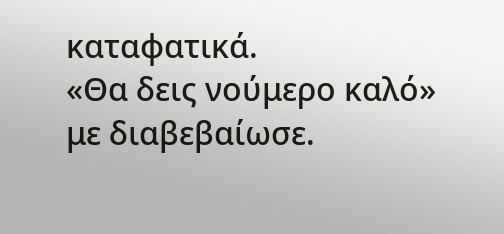καταφατικά.
«Θα δεις νούμερο καλό» με διαβεβαίωσε.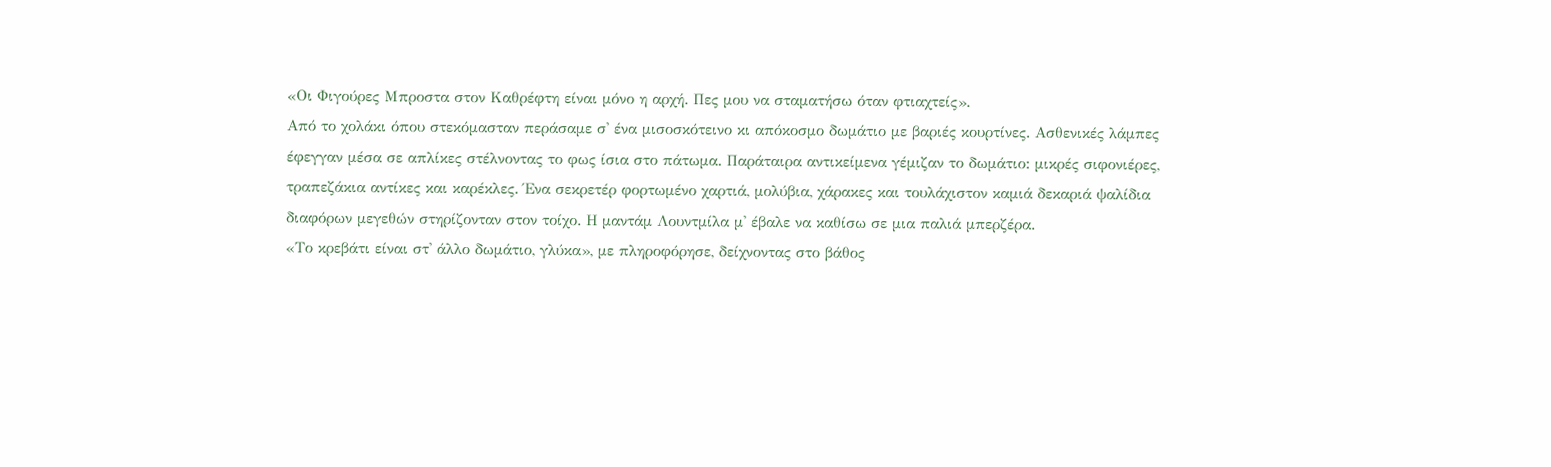«Οι Φιγούρες Μπροστα στον Καθρέφτη είναι μόνο η αρχή. Πες μου να σταματήσω όταν φτιαχτείς».
Από το χολάκι όπου στεκόμασταν περάσαμε σ' ένα μισοσκότεινο κι απόκοσμο δωμάτιο με βαριές κουρτίνες. Ασθενικές λάμπες έφεγγαν μέσα σε απλίκες στέλνοντας το φως ίσια στο πάτωμα. Παράταιρα αντικείμενα γέμιζαν το δωμάτιο: μικρές σιφονιέρες, τραπεζάκια αντίκες και καρέκλες. Ένα σεκρετέρ φορτωμένο χαρτιά, μολύβια, χάρακες και τουλάχιστον καμιά δεκαριά ψαλίδια διαφόρων μεγεθών στηρίζονταν στον τοίχο. Η μαντάμ Λουντμίλα μ' έβαλε να καθίσω σε μια παλιά μπερζέρα.
«Το κρεβάτι είναι στ' άλλο δωμάτιο, γλύκα», με πληροφόρησε, δείχνοντας στο βάθος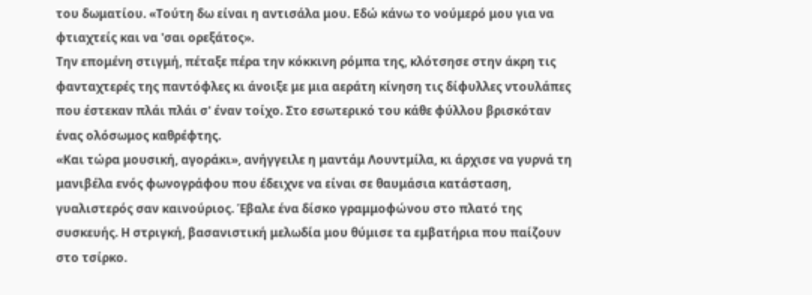του δωματίου. «Τούτη δω είναι η αντισάλα μου. Εδώ κάνω το νούμερό μου για να φτιαχτείς και να 'σαι ορεξάτος».
Την επομένη στιγμή, πέταξε πέρα την κόκκινη ρόμπα της, κλότσησε στην άκρη τις φανταχτερές της παντόφλες κι άνοιξε με μια αεράτη κίνηση τις δίφυλλες ντουλάπες που έστεκαν πλάι πλάι σ' έναν τοίχο. Στο εσωτερικό του κάθε φύλλου βρισκόταν ένας ολόσωμος καθρέφτης.
«Και τώρα μουσική, αγοράκι», ανήγγειλε η μαντάμ Λουντμίλα, κι άρχισε να γυρνά τη μανιβέλα ενός φωνογράφου που έδειχνε να είναι σε θαυμάσια κατάσταση, γυαλιστερός σαν καινούριος. Έβαλε ένα δίσκο γραμμοφώνου στο πλατό της συσκευής. Η στριγκή, βασανιστική μελωδία μου θύμισε τα εμβατήρια που παίζουν στο τσίρκο.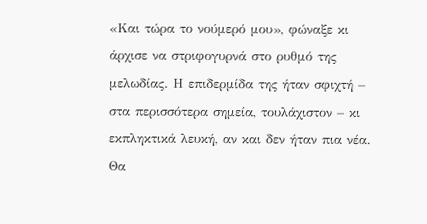«Και τώρα το νούμερό μου», φώναξε κι άρχισε να στριφογυρνά στο ρυθμό της μελωδίας. Η επιδερμίδα της ήταν σφιχτή – στα περισσότερα σημεία, τουλάχιστον – κι εκπληκτικά λευκή, αν και δεν ήταν πια νέα. Θα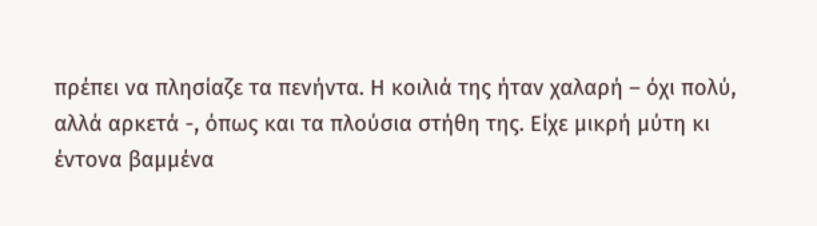πρέπει να πλησίαζε τα πενήντα. Η κοιλιά της ήταν χαλαρή – όχι πολύ, αλλά αρκετά -, όπως και τα πλούσια στήθη της. Είχε μικρή μύτη κι έντονα βαμμένα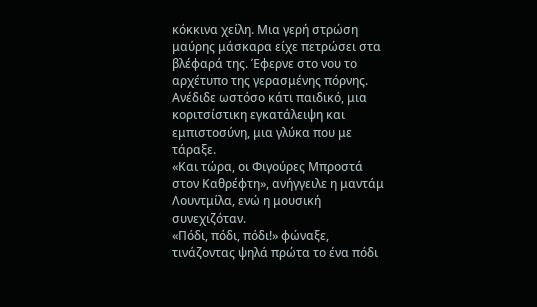κόκκινα χείλη. Μια γερή στρώση μαύρης μάσκαρα είχε πετρώσει στα βλέφαρά της. Έφερνε στο νου το αρχέτυπο της γερασμένης πόρνης. Ανέδιδε ωστόσο κάτι παιδικό, μια κοριτσίστικη εγκατάλειψη και εμπιστοσύνη, μια γλύκα που με τάραξε.
«Και τώρα, οι Φιγούρες Μπροστά στον Καθρέφτη», ανήγγειλε η μαντάμ Λουντμίλα, ενώ η μουσική συνεχιζόταν.
«Πόδι, πόδι, πόδι!» φώναξε, τινάζοντας ψηλά πρώτα το ένα πόδι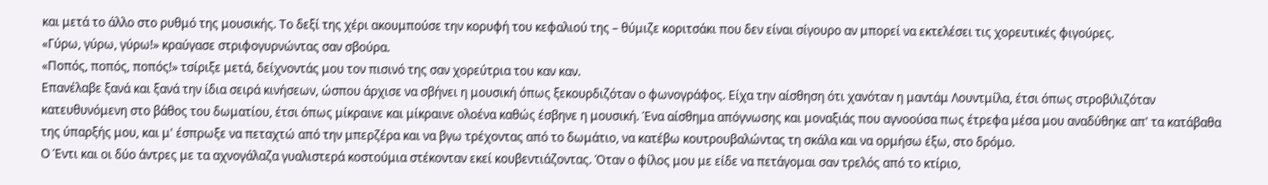και μετά το άλλο στο ρυθμό της μουσικής. Το δεξί της χέρι ακουμπούσε την κορυφή του κεφαλιού της – θύμιζε κοριτσάκι που δεν είναι σίγουρο αν μπορεί να εκτελέσει τις χορευτικές φιγούρες.
«Γύρω, γύρω, γύρω!» κραύγασε στριφογυρνώντας σαν σβούρα.
«Ποπός, ποπός, ποπός!» τσίριξε μετά, δείχνοντάς μου τον πισινό της σαν χορεύτρια του καν καν.
Επανέλαβε ξανά και ξανά την ίδια σειρά κινήσεων, ώσπου άρχισε να σβήνει η μουσική όπως ξεκουρδιζόταν ο φωνογράφος. Είχα την αίσθηση ότι χανόταν η μαντάμ Λουντμίλα, έτσι όπως στροβιλιζόταν κατευθυνόμενη στο βάθος του δωματίου, έτσι όπως μίκραινε και μίκραινε ολοένα καθώς έσβηνε η μουσική. Ένα αίσθημα απόγνωσης και μοναξιάς που αγνοούσα πως έτρεφα μέσα μου αναδύθηκε απ' τα κατάβαθα της ύπαρξής μου, και μ' έσπρωξε να πεταχτώ από την μπερζέρα και να βγω τρέχοντας από το δωμάτιο, να κατέβω κουτρουβαλώντας τη σκάλα και να ορμήσω έξω, στο δρόμο.
Ο Έντι και οι δύο άντρες με τα αχνογάλαζα γυαλιστερά κοστούμια στέκονταν εκεί κουβεντιάζοντας. Όταν ο φίλος μου με είδε να πετάγομαι σαν τρελός από το κτίριο,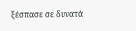ξέσπασε σε δυνατά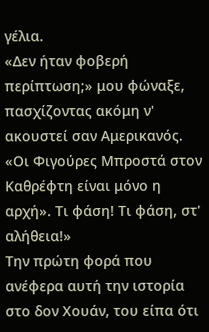γέλια.
«Δεν ήταν φοβερή περίπτωση;» μου φώναξε, πασχίζοντας ακόμη ν' ακουστεί σαν Αμερικανός. «Οι Φιγούρες Μπροστά στον Καθρέφτη είναι μόνο η αρχή». Τι φάση! Τι φάση, στ' αλήθεια!»
Την πρώτη φορά που ανέφερα αυτή την ιστορία στο δον Χουάν, του είπα ότι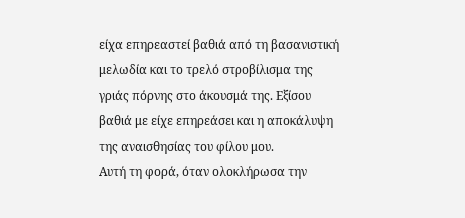είχα επηρεαστεί βαθιά από τη βασανιστική μελωδία και το τρελό στροβίλισμα της γριάς πόρνης στο άκουσμά της. Εξίσου βαθιά με είχε επηρεάσει και η αποκάλυψη της αναισθησίας του φίλου μου.
Αυτή τη φορά, όταν ολοκλήρωσα την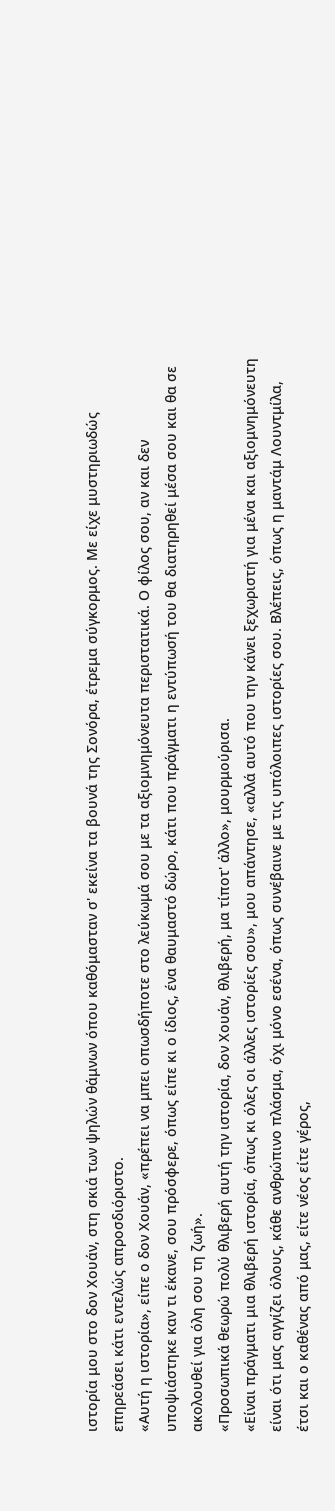ιστορία μου στο δον Χουάν, στη σκιά των ψηλών θάμνων όπου καθόμασταν σ' εκείνα τα βουνά της Σονόρα, έτρεμα σύγκορμος. Με είχε μυστηριωδώς επηρεάσει κάτι εντελώς απροσδιόριστο.
«Αυτή η ιστορία», είπε ο δον Χουάν, «πρέπει να μπει οπωσδήποτε στο λεύκωμά σου με τα αξιομνημόνευτα περιστατικά. Ο φίλος σου, αν και δεν υποψιάστηκε καν τι έκανε, σου πρόσφερε, όπως είπε κι ο ίδιος, ένα θαυμαστό δώρο, κάτι που πράγματι η εντύπωσή του θα διατηρηθεί μέσα σου και θα σε ακολουθεί για όλη σου τη ζωή».
«Προσωπικά θεωρώ πολύ θλιβερή αυτή την ιστορία, δον Χουάν, θλιβερή, μα τίποτ' άλλο», μουρμούρισα.
«Είναι πράγματι μια θλιβερή ιστορία, όπως κι όλες οι άλλες ιστορίες σου», μου απάντησε, «αλλά αυτό που την κάνει ξεχωριστή για μένα και αξιομνημόνευτη είναι ότι μας αγγίζει όλους, κάθε ανθρώπινο πλάσμα, όχι μόνο εσένα, όπως συνέβαινε με τις υπόλοιπες ιστορίες σου. Βλέπεις, όπως η μαντάμ Λουντμίλα, έτσι και ο καθένας από μας, είτε νέος είτε γέρος,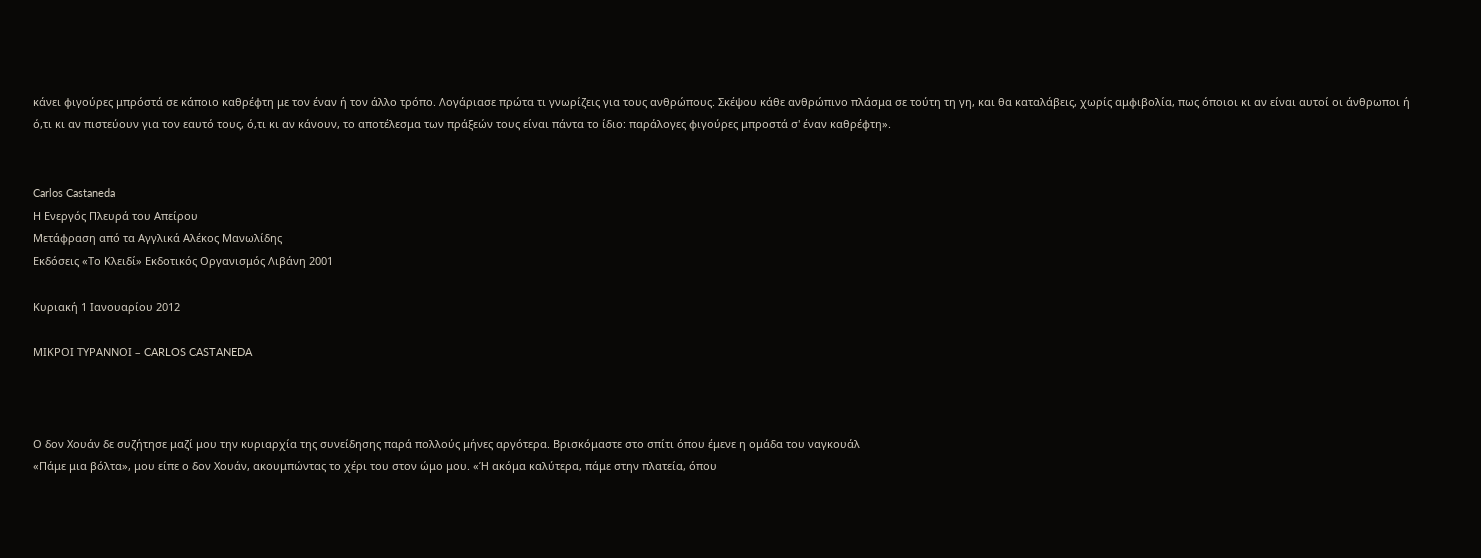κάνει φιγούρες μπρόστά σε κάποιο καθρέφτη με τον έναν ή τον άλλο τρόπο. Λογάριασε πρώτα τι γνωρίζεις για τους ανθρώπους. Σκέψου κάθε ανθρώπινο πλάσμα σε τούτη τη γη, και θα καταλάβεις, χωρίς αμφιβολία, πως όποιοι κι αν είναι αυτοί οι άνθρωποι ή ό,τι κι αν πιστεύουν για τον εαυτό τους, ό,τι κι αν κάνουν, το αποτέλεσμα των πράξεών τους είναι πάντα το ίδιο: παράλογες φιγούρες μπροστά σ' έναν καθρέφτη».


Carlos Castaneda
Η Ενεργός Πλευρά του Απείρου
Μετάφραση από τα Αγγλικά Αλέκος Μανωλίδης
Εκδόσεις «Το Κλειδί» Εκδοτικός Οργανισμός Λιβάνη 2001

Κυριακή 1 Ιανουαρίου 2012

ΜΙΚΡΟΙ ΤΥΡΑΝΝΟΙ – CARLOS CASTANEDA



Ο δον Χουάν δε συζήτησε μαζί μου την κυριαρχία της συνείδησης παρά πολλούς μήνες αργότερα. Βρισκόμαστε στο σπίτι όπου έμενε η ομάδα του ναγκουάλ
«Πάμε μια βόλτα», μου είπε ο δον Χουάν, ακουμπώντας το χέρι του στον ώμο μου. «Ή ακόμα καλύτερα, πάμε στην πλατεία, όπου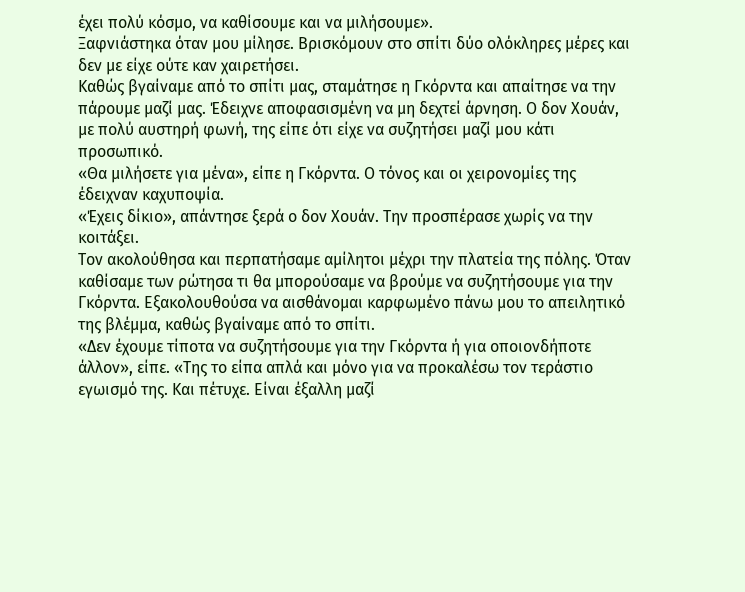έχει πολύ κόσμο, να καθίσουμε και να μιλήσουμε».
Ξαφνιάστηκα όταν μου μίλησε. Βρισκόμουν στο σπίτι δύο ολόκληρες μέρες και δεν με είχε ούτε καν χαιρετήσει.
Καθώς βγαίναμε από το σπίτι μας, σταμάτησε η Γκόρντα και απαίτησε να την πάρουμε μαζί μας. Έδειχνε αποφασισμένη να μη δεχτεί άρνηση. Ο δον Χουάν, με πολύ αυστηρή φωνή, της είπε ότι είχε να συζητήσει μαζί μου κάτι προσωπικό.
«Θα μιλήσετε για μένα», είπε η Γκόρντα. Ο τόνος και οι χειρονομίες της έδειχναν καχυποψία.
«Έχεις δίκιο», απάντησε ξερά ο δον Χουάν. Την προσπέρασε χωρίς να την κοιτάξει.
Τον ακολούθησα και περπατήσαμε αμίλητοι μέχρι την πλατεία της πόλης. Όταν καθίσαμε των ρώτησα τι θα μπορούσαμε να βρούμε να συζητήσουμε για την Γκόρντα. Εξακολουθούσα να αισθάνομαι καρφωμένο πάνω μου το απειλητικό της βλέμμα, καθώς βγαίναμε από το σπίτι.
«Δεν έχουμε τίποτα να συζητήσουμε για την Γκόρντα ή για οποιονδήποτε άλλον», είπε. «Της το είπα απλά και μόνο για να προκαλέσω τον τεράστιο εγωισμό της. Και πέτυχε. Είναι έξαλλη μαζί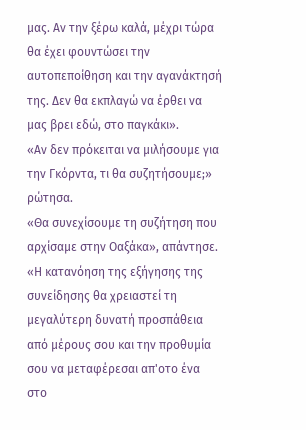μας. Αν την ξέρω καλά, μέχρι τώρα θα έχει φουντώσει την αυτοπεποίθηση και την αγανάκτησή της. Δεν θα εκπλαγώ να έρθει να μας βρει εδώ, στο παγκάκι».
«Αν δεν πρόκειται να μιλήσουμε για την Γκόρντα, τι θα συζητήσουμε;» ρώτησα.
«Θα συνεχίσουμε τη συζήτηση που αρχίσαμε στην Οαξάκα», απάντησε. «Η κατανόηση της εξήγησης της συνείδησης θα χρειαστεί τη μεγαλύτερη δυνατή προσπάθεια από μέρους σου και την προθυμία σου να μεταφέρεσαι απ'οτο ένα στο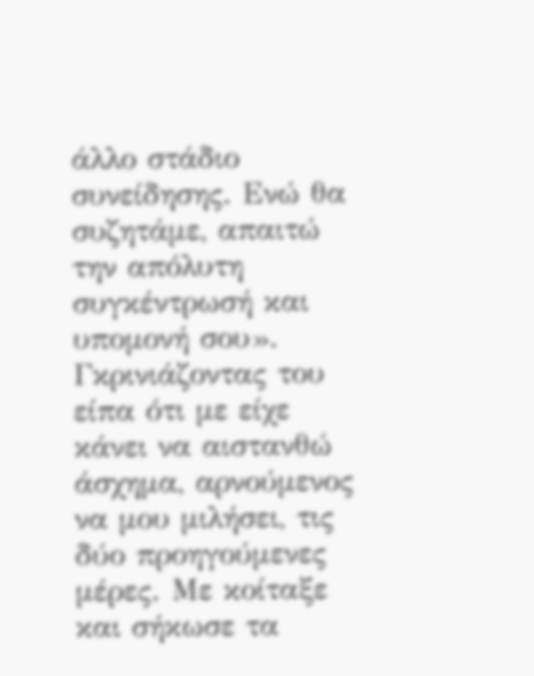άλλο στάδιο συνείδησης. Ενώ θα συζητάμε, απαιτώ την απόλυτη συγκέντρωσή και υπομονή σου».
Γκρινιάζοντας του είπα ότι με είχε κάνει να αιστανθώ άσχημα, αρνούμενος να μου μιλήσει, τις δύο προηγούμενες μέρες. Με κοίταξε και σήκωσε τα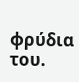φρύδια του.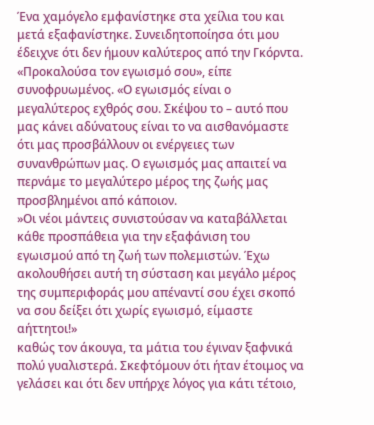Ένα χαμόγελο εμφανίστηκε στα χείλια του και μετά εξαφανίστηκε. Συνειδητοποίησα ότι μου έδειχνε ότι δεν ήμουν καλύτερος από την Γκόρντα.
«Προκαλούσα τον εγωισμό σου», είπε συνοφρυωμένος. «Ο εγωισμός είναι ο μεγαλύτερος εχθρός σου. Σκέψου το – αυτό που μας κάνει αδύνατους είναι το να αισθανόμαστε ότι μας προσβάλλουν οι ενέργειες των συνανθρώπων μας. Ο εγωισμός μας απαιτεί να περνάμε το μεγαλύτερο μέρος της ζωής μας προσβλημένοι από κάποιον.
»Οι νέοι μάντεις συνιστούσαν να καταβάλλεται κάθε προσπάθεια για την εξαφάνιση του εγωισμού από τη ζωή των πολεμιστών. Έχω ακολουθήσει αυτή τη σύσταση και μεγάλο μέρος της συμπεριφοράς μου απέναντί σου έχει σκοπό να σου δείξει ότι χωρίς εγωισμό, είμαστε αήττητοι!»
καθώς τον άκουγα, τα μάτια του έγιναν ξαφνικά πολύ γυαλιστερά. Σκεφτόμουν ότι ήταν έτοιμος να γελάσει και ότι δεν υπήρχε λόγος για κάτι τέτοιο,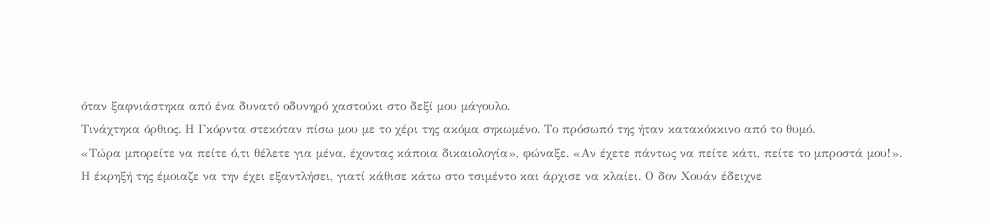όταν ξαφνιάστηκα από ένα δυνατό οδυνηρό χαστούκι στο δεξί μου μάγουλο.
Τινάχτηκα όρθιος. Η Γκόρντα στεκόταν πίσω μου με το χέρι της ακόμα σηκωμένο. Το πρόσωπό της ήταν κατακόκκινο από το θυμό.
«Τώρα μπορείτε να πείτε ό,τι θέλετε για μένα, έχοντας κάποια δικαιολογία», φώναξε. «Αν έχετε πάντως να πείτε κάτι, πείτε το μπροστά μου!».
Η έκρηξή της έμοιαζε να την έχει εξαντλήσει, γιατί κάθισε κάτω στο τσιμέντο και άρχισε να κλαίει. Ο δον Χουάν έδειχνε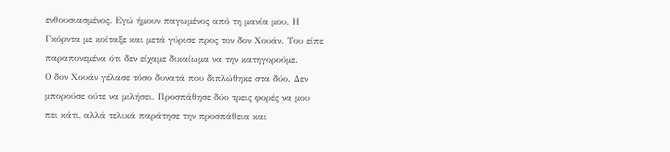ενθουσιασμένος. Εγώ ήμουν παγωμένος από τη μανία μου. Η Γκόρντα με κοίταξε και μετά γύρισε προς τον δον Χουάν. Του είπε παραπονεμένα ότι δεν είχαμε δικαίωμα να την κατηγορούμε.
Ο δον Χουάν γέλασε τόσο δυνατά που διπλώθηκε στα δύο. Δεν μπορούσε ούτε να μιλήσει. Προσπάθησε δύο τρεις φορές να μου πει κάτι, αλλά τελικά παράτησε την προσπάθεια και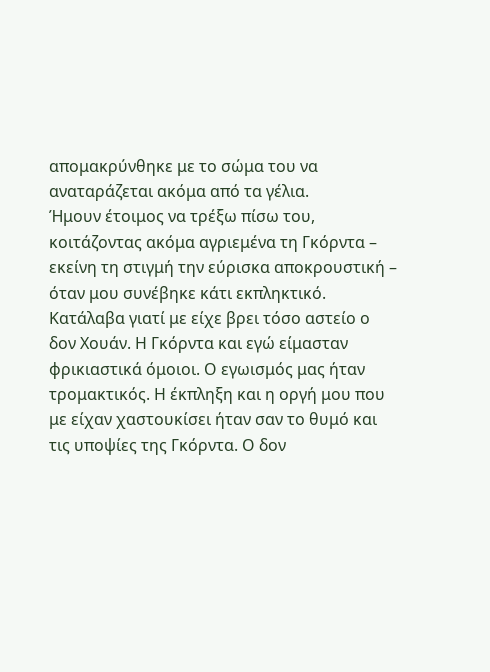απομακρύνθηκε με το σώμα του να αναταράζεται ακόμα από τα γέλια.
Ήμουν έτοιμος να τρέξω πίσω του, κοιτάζοντας ακόμα αγριεμένα τη Γκόρντα – εκείνη τη στιγμή την εύρισκα αποκρουστική – όταν μου συνέβηκε κάτι εκπληκτικό. Κατάλαβα γιατί με είχε βρει τόσο αστείο ο δον Χουάν. Η Γκόρντα και εγώ είμασταν φρικιαστικά όμοιοι. Ο εγωισμός μας ήταν τρομακτικός. Η έκπληξη και η οργή μου που με είχαν χαστουκίσει ήταν σαν το θυμό και τις υποψίες της Γκόρντα. Ο δον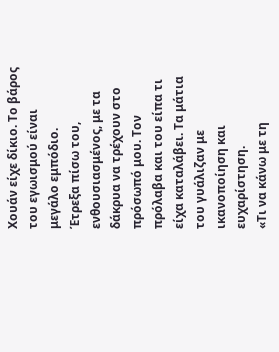Χουάν είχε δίκιο. Το βάρος του εγωισμού είναι μεγάλο εμπόδιο.
Έτρεξα πίσω του, ενθουσιασμένος, με τα δάκρυα να τρέχουν στο πρόσωπό μου. Τον πρόλαβα και του είπα τι είχα καταλάβει. Τα μάτια του γυάλιζαν με ικανοποίηση και ευχαρίστηση.
«Τι να κάνω με τη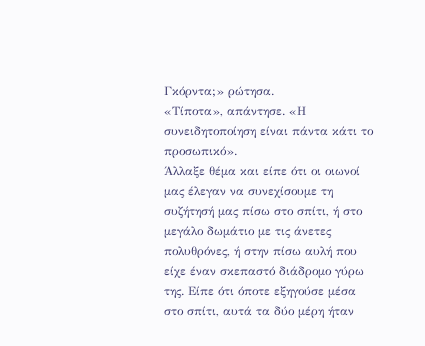Γκόρντα;» ρώτησα.
«Τίποτα», απάντησε. «Η συνειδητοποίηση είναι πάντα κάτι το προσωπικό».
Άλλαξε θέμα και είπε ότι οι οιωνοί μας έλεγαν να συνεχίσουμε τη συζήτησή μας πίσω στο σπίτι, ή στο μεγάλο δωμάτιο με τις άνετες πολυθρόνες, ή στην πίσω αυλή που είχε έναν σκεπαστό διάδρομο γύρω της. Είπε ότι όποτε εξηγούσε μέσα στο σπίτι, αυτά τα δύο μέρη ήταν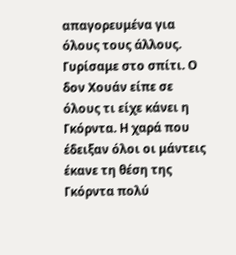απαγορευμένα για όλους τους άλλους.
Γυρίσαμε στο σπίτι. Ο δον Χουάν είπε σε όλους τι είχε κάνει η Γκόρντα. Η χαρά που έδειξαν όλοι οι μάντεις έκανε τη θέση της Γκόρντα πολύ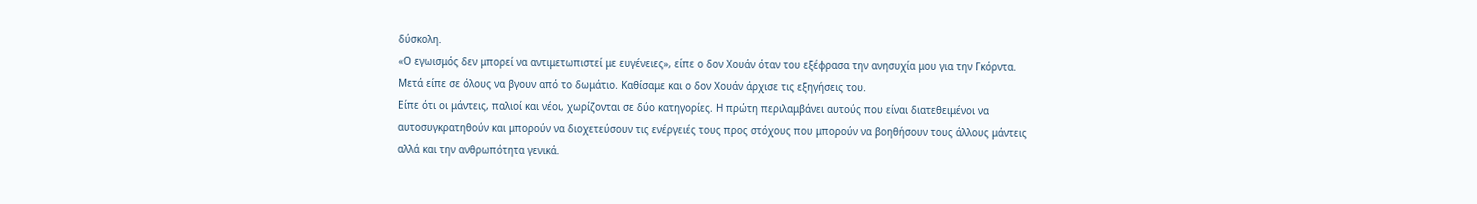δύσκολη.
«Ο εγωισμός δεν μπορεί να αντιμετωπιστεί με ευγένειες», είπε ο δον Χουάν όταν του εξέφρασα την ανησυχία μου για την Γκόρντα.
Μετά είπε σε όλους να βγουν από το δωμάτιο. Καθίσαμε και ο δον Χουάν άρχισε τις εξηγήσεις του.
Είπε ότι οι μάντεις, παλιοί και νέοι, χωρίζονται σε δύο κατηγορίες. Η πρώτη περιλαμβάνει αυτούς που είναι διατεθειμένοι να αυτοσυγκρατηθούν και μπορούν να διοχετεύσουν τις ενέργειές τους προς στόχους που μπορούν να βοηθήσουν τους άλλους μάντεις αλλά και την ανθρωπότητα γενικά.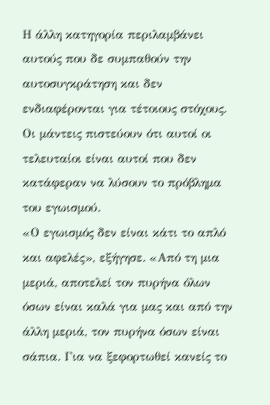Η άλλη κατηγορία περιλαμβάνει αυτούς που δε συμπαθούν την αυτοσυγκράτηση και δεν ενδιαφέρονται για τέτοιους στόχους. Οι μάντεις πιστεύουν ότι αυτοί οι τελευταίοι είναι αυτοί που δεν κατάφεραν να λύσουν το πρόβλημα του εγωισμού.
«Ο εγωισμός δεν είναι κάτι το απλό και αφελές», εξήγησε. «Από τη μια μεριά, αποτελεί τον πυρήνα όλων όσων είναι καλά για μας και από την άλλη μεριά, τον πυρήνα όσων είναι σάπια. Για να ξεφορτωθεί κανείς το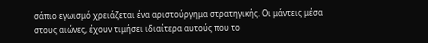σάπιο εγωισμό χρειάζεται ένα αριστούργημα στρατηγικής. Οι μάντεις μέσα στους αιώνες, έχουν τιμήσει ιδιαίτερα αυτούς που το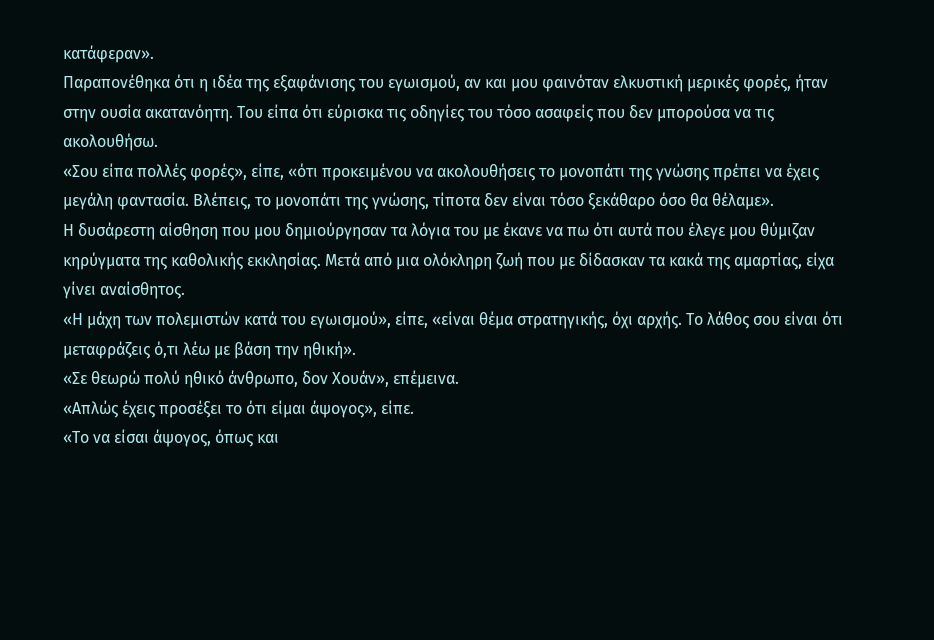κατάφεραν».
Παραπονέθηκα ότι η ιδέα της εξαφάνισης του εγωισμού, αν και μου φαινόταν ελκυστική μερικές φορές, ήταν στην ουσία ακατανόητη. Του είπα ότι εύρισκα τις οδηγίες του τόσο ασαφείς που δεν μπορούσα να τις ακολουθήσω.
«Σου είπα πολλές φορές», είπε, «ότι προκειμένου να ακολουθήσεις το μονοπάτι της γνώσης πρέπει να έχεις μεγάλη φαντασία. Βλέπεις, το μονοπάτι της γνώσης, τίποτα δεν είναι τόσο ξεκάθαρο όσο θα θέλαμε».
Η δυσάρεστη αίσθηση που μου δημιούργησαν τα λόγια του με έκανε να πω ότι αυτά που έλεγε μου θύμιζαν κηρύγματα της καθολικής εκκλησίας. Μετά από μια ολόκληρη ζωή που με δίδασκαν τα κακά της αμαρτίας, είχα γίνει αναίσθητος.
«Η μάχη των πολεμιστών κατά του εγωισμού», είπε, «είναι θέμα στρατηγικής, όχι αρχής. Το λάθος σου είναι ότι μεταφράζεις ό,τι λέω με βάση την ηθική».
«Σε θεωρώ πολύ ηθικό άνθρωπο, δον Χουάν», επέμεινα.
«Απλώς έχεις προσέξει το ότι είμαι άψογος», είπε.
«Το να είσαι άψογος, όπως και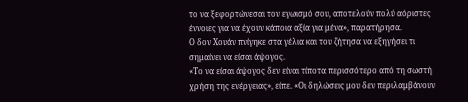το να ξεφορτώνεσαι τον εγωισμό σου, αποτελούν πολύ αόριστες έννοιες για να έχουν κάποια αξία για μένα», παρατήρησα.
Ο δον Χουάν πνίγηκε στα γέλια και του ζήτησα να εξηγήσει τι σημαίνει να είσαι άψογος.
«Το να είσαι άψογος δεν είναι τίποτα περισσότερο από τη σωστή χρήση της ενέργειας», είπε. «Οι δηλώσεις μου δεν περιλαμβάνουν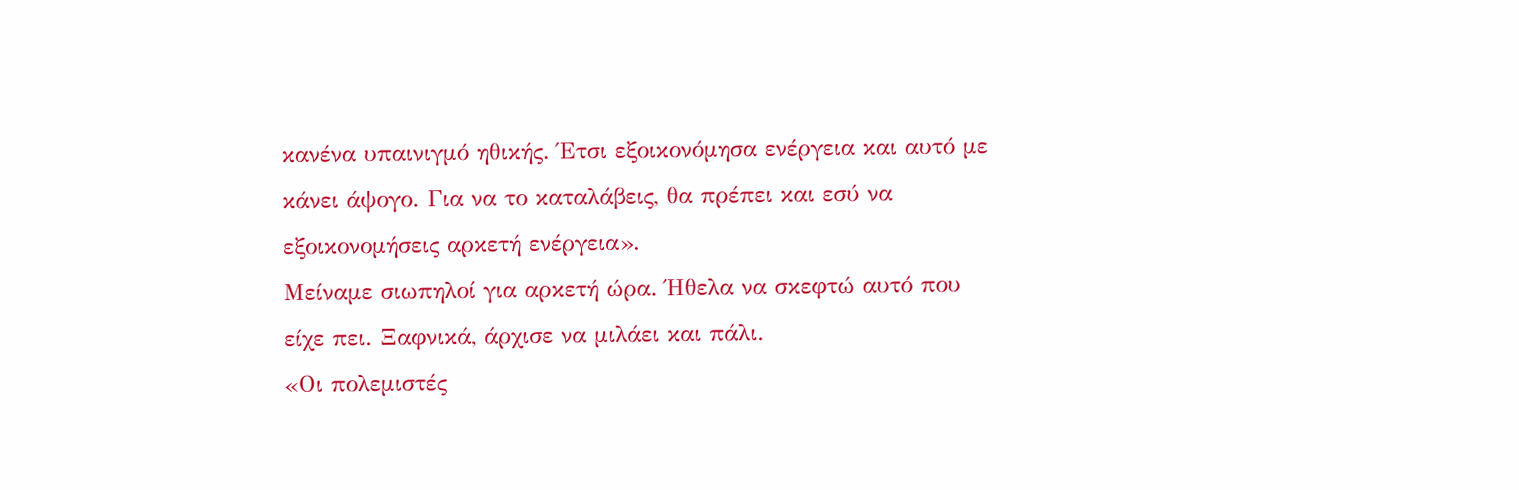κανένα υπαινιγμό ηθικής. Έτσι εξοικονόμησα ενέργεια και αυτό με κάνει άψογο. Για να το καταλάβεις, θα πρέπει και εσύ να εξοικονομήσεις αρκετή ενέργεια».
Μείναμε σιωπηλοί για αρκετή ώρα. Ήθελα να σκεφτώ αυτό που είχε πει. Ξαφνικά, άρχισε να μιλάει και πάλι.
«Οι πολεμιστές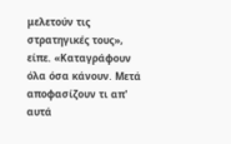μελετούν τις στρατηγικές τους», είπε. «Καταγράφουν όλα όσα κάνουν. Μετά αποφασίζουν τι απ' αυτά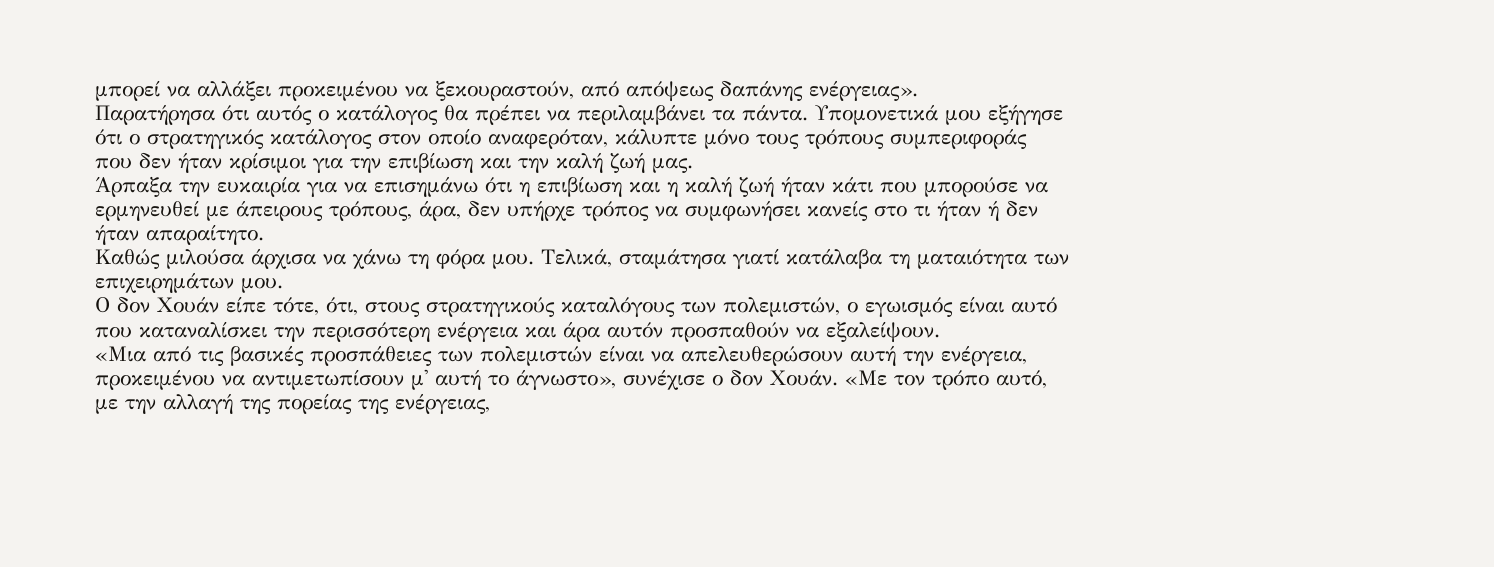μπορεί να αλλάξει προκειμένου να ξεκουραστούν, από απόψεως δαπάνης ενέργειας».
Παρατήρησα ότι αυτός ο κατάλογος θα πρέπει να περιλαμβάνει τα πάντα. Υπομονετικά μου εξήγησε ότι ο στρατηγικός κατάλογος στον οποίο αναφερόταν, κάλυπτε μόνο τους τρόπους συμπεριφοράς που δεν ήταν κρίσιμοι για την επιβίωση και την καλή ζωή μας.
Άρπαξα την ευκαιρία για να επισημάνω ότι η επιβίωση και η καλή ζωή ήταν κάτι που μπορούσε να ερμηνευθεί με άπειρους τρόπους, άρα, δεν υπήρχε τρόπος να συμφωνήσει κανείς στο τι ήταν ή δεν ήταν απαραίτητο.
Καθώς μιλούσα άρχισα να χάνω τη φόρα μου. Τελικά, σταμάτησα γιατί κατάλαβα τη ματαιότητα των επιχειρημάτων μου.
Ο δον Χουάν είπε τότε, ότι, στους στρατηγικούς καταλόγους των πολεμιστών, ο εγωισμός είναι αυτό που καταναλίσκει την περισσότερη ενέργεια και άρα αυτόν προσπαθούν να εξαλείψουν.
«Μια από τις βασικές προσπάθειες των πολεμιστών είναι να απελευθερώσουν αυτή την ενέργεια, προκειμένου να αντιμετωπίσουν μ' αυτή το άγνωστο», συνέχισε ο δον Χουάν. «Με τον τρόπο αυτό, με την αλλαγή της πορείας της ενέργειας,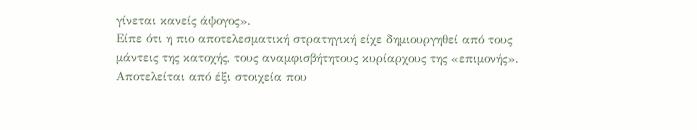γίνεται κανείς άψογος».
Είπε ότι η πιο αποτελεσματική στρατηγική είχε δημιουργηθεί από τους μάντεις της κατοχής, τους αναμφισβήτητους κυρίαρχους της «επιμονής». Αποτελείται από έξι στοιχεία που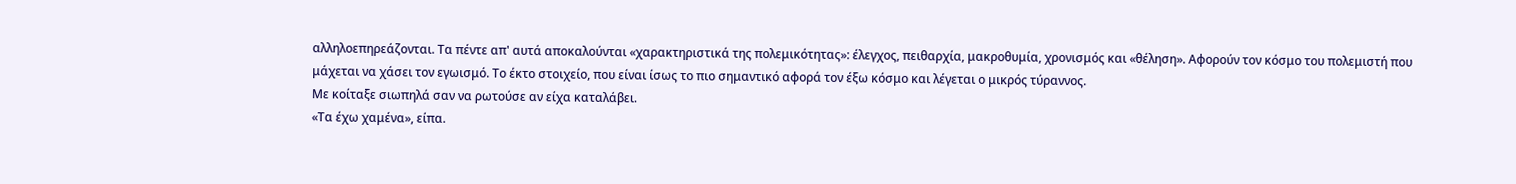αλληλοεπηρεάζονται. Τα πέντε απ' αυτά αποκαλούνται «χαρακτηριστικά της πολεμικότητας»: έλεγχος, πειθαρχία, μακροθυμία, χρονισμός και «θέληση». Αφορούν τον κόσμο του πολεμιστή που μάχεται να χάσει τον εγωισμό. Το έκτο στοιχείο, που είναι ίσως το πιο σημαντικό αφορά τον έξω κόσμο και λέγεται ο μικρός τύραννος.
Με κοίταξε σιωπηλά σαν να ρωτούσε αν είχα καταλάβει.
«Τα έχω χαμένα», είπα.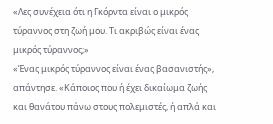«Λες συνέχεια ότι η Γκόρντα είναι ο μικρός τύραννος στη ζωή μου. Τι ακριβώς είναι ένας μικρός τύραννος;»
«Ένας μικρός τύραννος είναι ένας βασανιστής», απάντησε. «Κάποιος που ή έχει δικαίωμα ζωής και θανάτου πάνω στους πολεμιστές, ή απλά και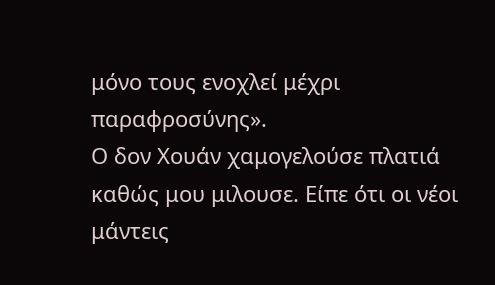μόνο τους ενοχλεί μέχρι παραφροσύνης».
Ο δον Χουάν χαμογελούσε πλατιά καθώς μου μιλουσε. Είπε ότι οι νέοι μάντεις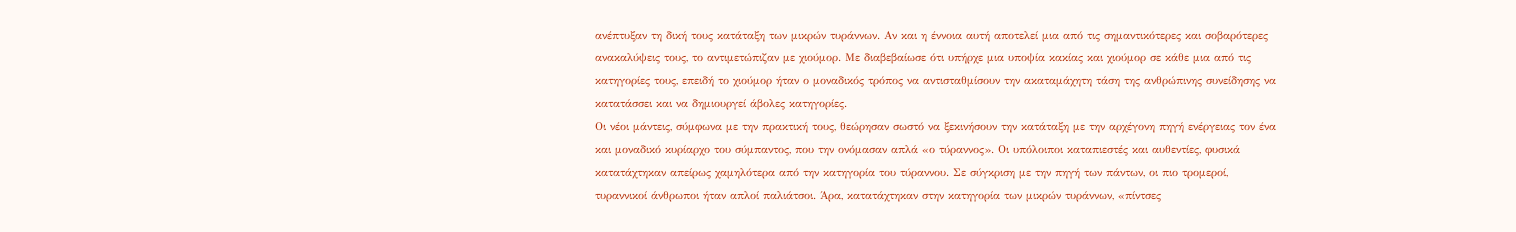ανέπτυξαν τη δική τους κατάταξη των μικρών τυράννων. Αν και η έννοια αυτή αποτελεί μια από τις σημαντικότερες και σοβαρότερες ανακαλύψεις τους, το αντιμετώπιζαν με χιούμορ. Με διαβεβαίωσε ότι υπήρχε μια υποψία κακίας και χιούμορ σε κάθε μια από τις κατηγορίες τους, επειδή το χιούμορ ήταν ο μοναδικός τρόπος να αντισταθμίσουν την ακαταμάχητη τάση της ανθρώπινης συνείδησης να κατατάσσει και να δημιουργεί άβολες κατηγορίες.
Οι νέοι μάντεις, σύμφωνα με την πρακτική τους, θεώρησαν σωστό να ξεκινήσουν την κατάταξη με την αρχέγονη πηγή ενέργειας τον ένα και μοναδικό κυρίαρχο του σύμπαντος, που την ονόμασαν απλά «ο τύραννος». Οι υπόλοιποι καταπιεστές και αυθεντίες, φυσικά κατατάχτηκαν απείρως χαμηλότερα από την κατηγορία του τύραννου. Σε σύγκριση με την πηγή των πάντων, οι πιο τρομεροί, τυραννικοί άνθρωποι ήταν απλοί παλιάτσοι. Άρα, κατατάχτηκαν στην κατηγορία των μικρών τυράννων, «πίντσες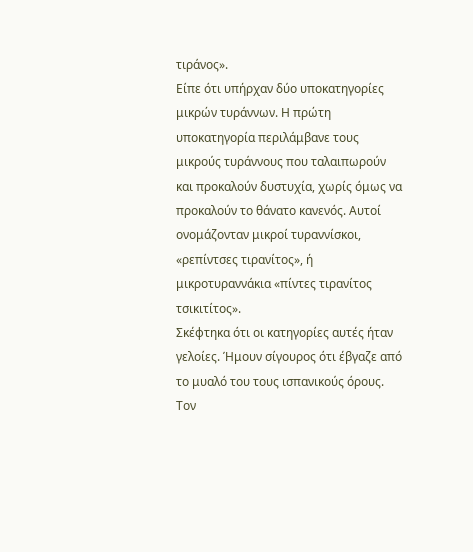τιράνος».
Είπε ότι υπήρχαν δύο υποκατηγορίες μικρών τυράννων. Η πρώτη υποκατηγορία περιλάμβανε τους μικρούς τυράννους που ταλαιπωρούν και προκαλούν δυστυχία, χωρίς όμως να προκαλούν το θάνατο κανενός. Αυτοί ονομάζονταν μικροί τυραννίσκοι, «ρεπίντσες τιρανίτος», ή μικροτυραννάκια «πίντες τιρανίτος τσικιτίτος».
Σκέφτηκα ότι οι κατηγορίες αυτές ήταν γελοίες. Ήμουν σίγουρος ότι έβγαζε από το μυαλό του τους ισπανικούς όρους. Τον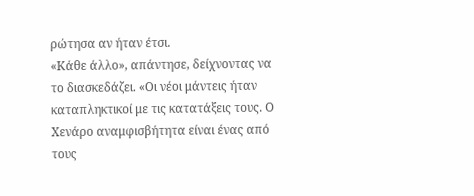ρώτησα αν ήταν έτσι.
«Κάθε άλλο», απάντησε, δείχνοντας να το διασκεδάζει. «Οι νέοι μάντεις ήταν καταπληκτικοί με τις κατατάξεις τους. Ο Χενάρο αναμφισβήτητα είναι ένας από τους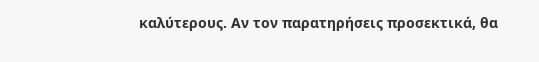καλύτερους. Αν τον παρατηρήσεις προσεκτικά, θα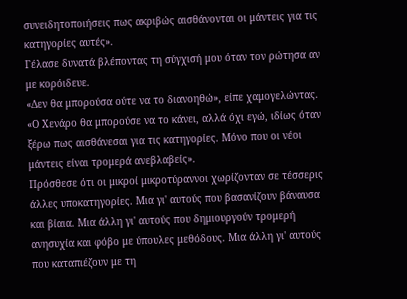συνειδητοποιήσεις πως ακριβώς αισθάνονται οι μάντεις για τις κατηγορίες αυτές».
Γέλασε δυνατά βλέποντας τη σύγχισή μου όταν τον ρώτησα αν με κορόιδευε.
«Δεν θα μπορούσα ούτε να το διανοηθώ», είπε χαμογελώντας. «Ο Χενάρο θα μπορούσε να το κάνει, αλλά όχι εγώ, ιδίως όταν ξέρω πως αισθάνεσαι για τις κατηγορίες. Μόνο που οι νέοι μάντεις είναι τρομερά ανεβλαβείς».
Πρόσθεσε ότι οι μικροί μικροτύραννοι χωρίζονταν σε τέσσερις άλλες υποκατηγορίες. Μια γι' αυτούς που βασανίζουν βάναυσα και βίαια. Μια άλλη γι' αυτούς που δημιουργούν τρομερή ανησυχία και φόβο με ύπουλες μεθόδους. Μια άλλη γι' αυτούς που καταπιέζουν με τη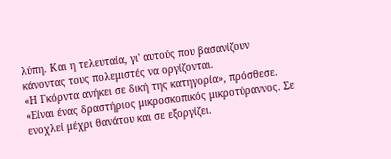λύπη. Και η τελευταία, γι' αυτούς που βασανίζουν κάνοντας τους πολεμιστές να οργίζονται.
«Η Γκόρντα ανήκει σε δική της κατηγορία», πρόσθεσε. «Είναι ένας δραστήριος μικροσκοπικός μικροτύραννος. Σε ενοχλεί μέχρι θανάτου και σε εξοργίζει.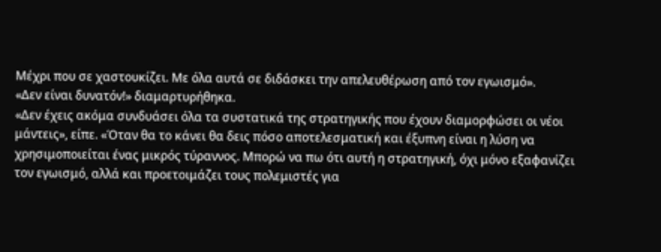Μέχρι που σε χαστουκίζει. Με όλα αυτά σε διδάσκει την απελευθέρωση από τον εγωισμό».
«Δεν είναι δυνατόν!» διαμαρτυρήθηκα.
«Δεν έχεις ακόμα συνδυάσει όλα τα συστατικά της στρατηγικής που έχουν διαμορφώσει οι νέοι μάντεις», είπε. «Όταν θα το κάνει θα δεις πόσο αποτελεσματική και έξυπνη είναι η λύση να χρησιμοποιείται ένας μικρός τύραννος. Μπορώ να πω ότι αυτή η στρατηγική, όχι μόνο εξαφανίζει τον εγωισμό, αλλά και προετοιμάζει τους πολεμιστές για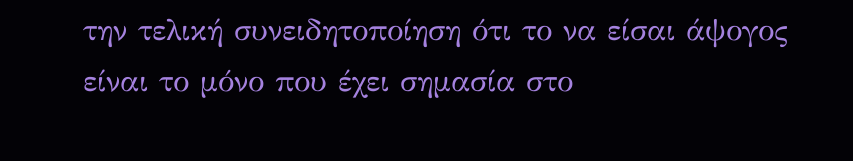την τελική συνειδητοποίηση ότι το να είσαι άψογος είναι το μόνο που έχει σημασία στο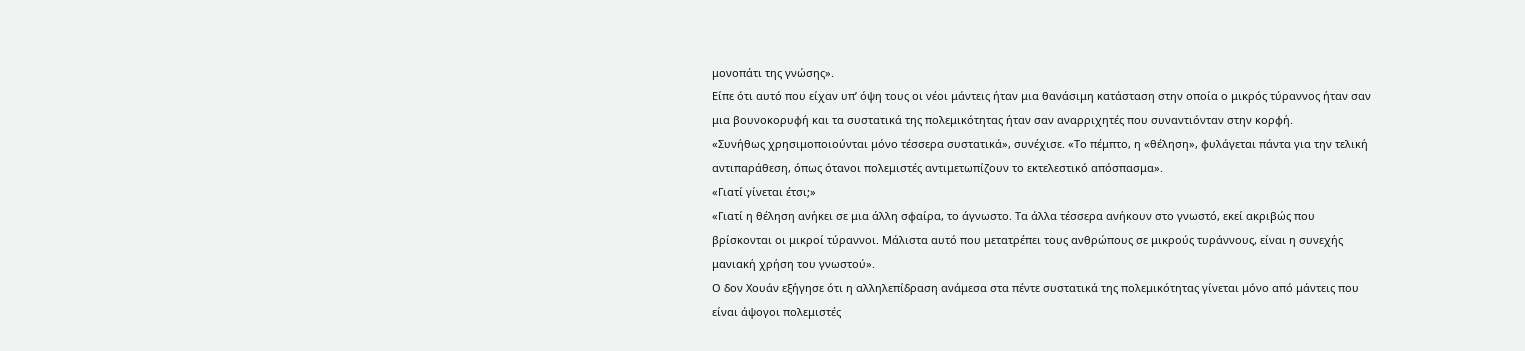μονοπάτι της γνώσης».
Είπε ότι αυτό που είχαν υπ’ όψη τους οι νέοι μάντεις ήταν μια θανάσιμη κατάσταση στην οποία ο μικρός τύραννος ήταν σαν μια βουνοκορυφή και τα συστατικά της πολεμικότητας ήταν σαν αναρριχητές που συναντιόνταν στην κορφή.
«Συνήθως χρησιμοποιούνται μόνο τέσσερα συστατικά», συνέχισε. «Το πέμπτο, η «θέληση», φυλάγεται πάντα για την τελική αντιπαράθεση, όπως ότανοι πολεμιστές αντιμετωπίζουν το εκτελεστικό απόσπασμα».
«Γιατί γίνεται έτσι;»
«Γιατί η θέληση ανήκει σε μια άλλη σφαίρα, το άγνωστο. Τα άλλα τέσσερα ανήκουν στο γνωστό, εκεί ακριβώς που βρίσκονται οι μικροί τύραννοι. Μάλιστα αυτό που μετατρέπει τους ανθρώπους σε μικρούς τυράννους, είναι η συνεχής μανιακή χρήση του γνωστού».
Ο δον Χουάν εξήγησε ότι η αλληλεπίδραση ανάμεσα στα πέντε συστατικά της πολεμικότητας γίνεται μόνο από μάντεις που είναι άψογοι πολεμιστές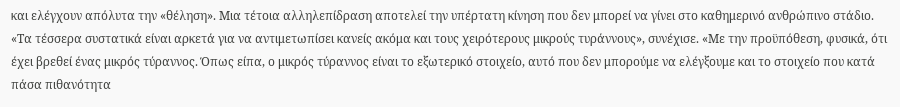και ελέγχουν απόλυτα την «θέληση». Μια τέτοια αλληλεπίδραση αποτελεί την υπέρτατη κίνηση που δεν μπορεί να γίνει στο καθημερινό ανθρώπινο στάδιο.
«Τα τέσσερα συστατικά είναι αρκετά για να αντιμετωπίσει κανείς ακόμα και τους χειρότερους μικρούς τυράννους», συνέχισε. «Με την προϋπόθεση, φυσικά, ότι έχει βρεθεί ένας μικρός τύραννος. Όπως είπα, ο μικρός τύραννος είναι το εξωτερικό στοιχείο, αυτό που δεν μπορούμε να ελέγξουμε και το στοιχείο που κατά πάσα πιθανότητα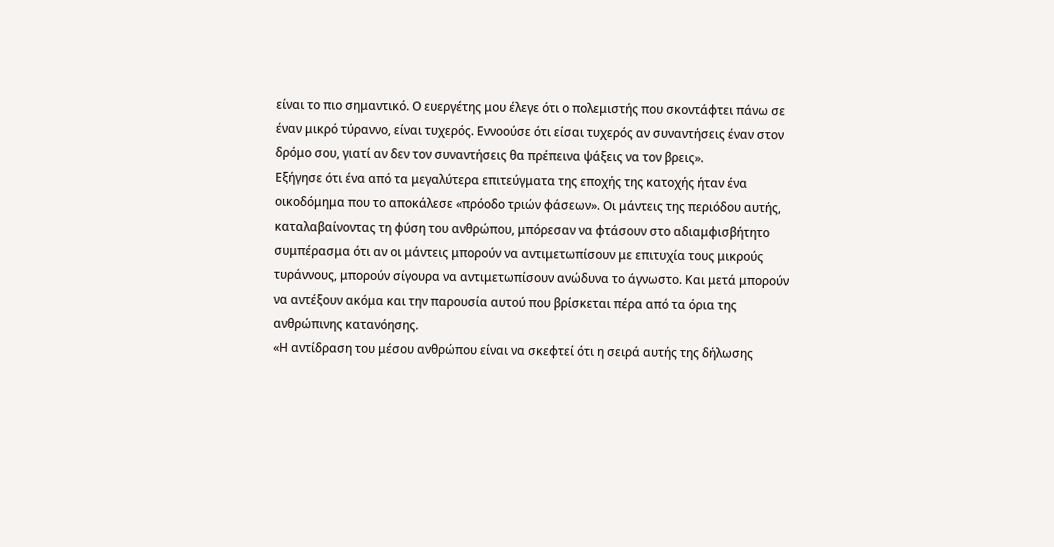είναι το πιο σημαντικό. Ο ευεργέτης μου έλεγε ότι ο πολεμιστής που σκοντάφτει πάνω σε έναν μικρό τύραννο, είναι τυχερός. Εννοούσε ότι είσαι τυχερός αν συναντήσεις έναν στον δρόμο σου, γιατί αν δεν τον συναντήσεις θα πρέπεινα ψάξεις να τον βρεις».
Εξήγησε ότι ένα από τα μεγαλύτερα επιτεύγματα της εποχής της κατοχής ήταν ένα οικοδόμημα που το αποκάλεσε «πρόοδο τριών φάσεων». Οι μάντεις της περιόδου αυτής, καταλαβαίνοντας τη φύση του ανθρώπου, μπόρεσαν να φτάσουν στο αδιαμφισβήτητο συμπέρασμα ότι αν οι μάντεις μπορούν να αντιμετωπίσουν με επιτυχία τους μικρούς τυράννους, μπορούν σίγουρα να αντιμετωπίσουν ανώδυνα το άγνωστο. Και μετά μπορούν να αντέξουν ακόμα και την παρουσία αυτού που βρίσκεται πέρα από τα όρια της ανθρώπινης κατανόησης.
«Η αντίδραση του μέσου ανθρώπου είναι να σκεφτεί ότι η σειρά αυτής της δήλωσης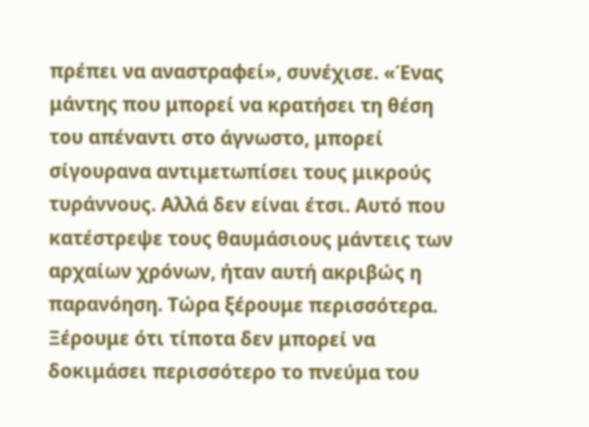πρέπει να αναστραφεί», συνέχισε. «Ένας μάντης που μπορεί να κρατήσει τη θέση του απέναντι στο άγνωστο, μπορεί σίγουρανα αντιμετωπίσει τους μικρούς τυράννους. Αλλά δεν είναι έτσι. Αυτό που κατέστρεψε τους θαυμάσιους μάντεις των αρχαίων χρόνων, ήταν αυτή ακριβώς η παρανόηση. Τώρα ξέρουμε περισσότερα. Ξέρουμε ότι τίποτα δεν μπορεί να δοκιμάσει περισσότερο το πνεύμα του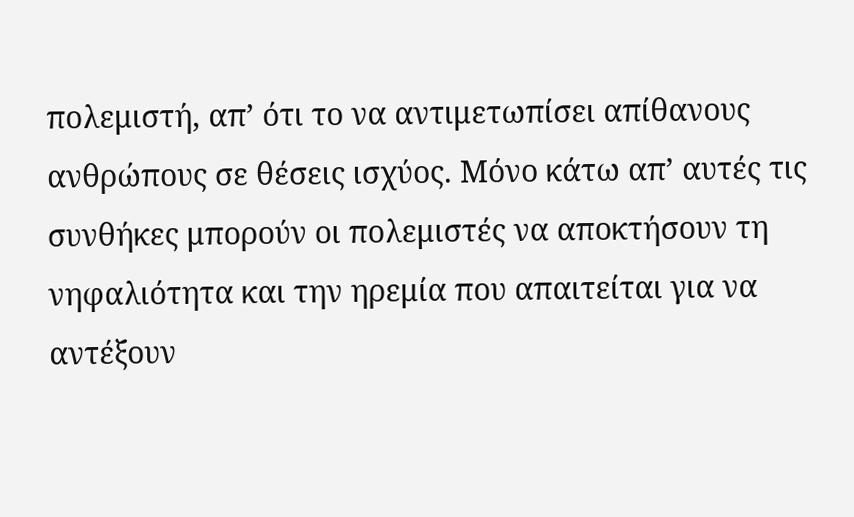πολεμιστή, απ’ ότι το να αντιμετωπίσει απίθανους ανθρώπους σε θέσεις ισχύος. Μόνο κάτω απ’ αυτές τις συνθήκες μπορούν οι πολεμιστές να αποκτήσουν τη νηφαλιότητα και την ηρεμία που απαιτείται για να αντέξουν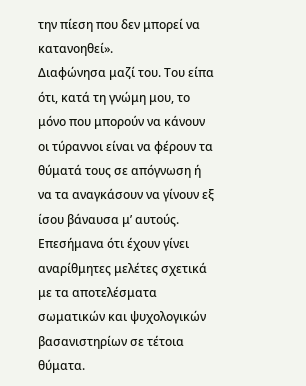την πίεση που δεν μπορεί να κατανοηθεί».
Διαφώνησα μαζί του. Του είπα ότι, κατά τη γνώμη μου, το μόνο που μπορούν να κάνουν οι τύραννοι είναι να φέρουν τα θύματά τους σε απόγνωση ή να τα αναγκάσουν να γίνουν εξ ίσου βάναυσα μ’ αυτούς. Επεσήμανα ότι έχουν γίνει αναρίθμητες μελέτες σχετικά με τα αποτελέσματα σωματικών και ψυχολογικών βασανιστηρίων σε τέτοια θύματα.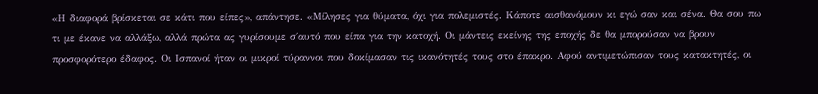«Η διαφορά βρίσκεται σε κάτι που είπες», απάντησε. «Μίλησες για θύματα, όχι για πολεμιστές. Κάποτε αισθανόμουν κι εγώ σαν και σένα. Θα σου πω τι με έκανε να αλλάξω, αλλά πρώτα ας γυρίσουμε σ΄αυτό που είπα για την κατοχή. Οι μάντεις εκείνης της εποχής δε θα μπορούσαν να βρουν προσφορότερο έδαφος. Οι Ισπανοί ήταν οι μικροί τύραννοι που δοκίμασαν τις ικανότητές τους στο έπακρο. Αφού αντιμετώπισαν τους κατακτητές, οι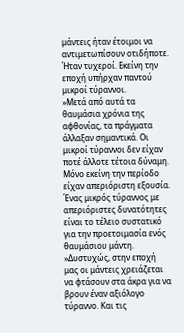μάντεις ήταν έτοιμοι να αντιμετωπίσουν οτιδήποτε. Ήταν τυχεροί. Εκείνη την εποχή υπήρχαν παντού μικροί τύραννοι.
»Μετά από αυτά τα θαυμάσια χρόνια της αφθονίας, τα πράγματα άλλαξαν σημαντικά. Οι μικροί τύραννοι δεν είχαν ποτέ άλλοτε τέτοια δύναμη. Μόνο εκείνη την περίοδο είχαν απεριόριστη εξουσία. Ένας μικρός τύραννος με απεριόριστες δυνατότητες είναι το τέλειο συστατικό για την προετοιμασία ενός θαυμάσιου μάντη.
»Δυστυχώς, στην εποχή μας οι μάντεις χρειάζεται να φτάσουν στα άκρα για να βρουν έναν αξιόλογο τύραννο. Και τις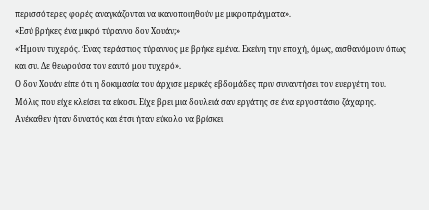περισσότερες φορές αναγκάζονται να ικανοποιηθούν με μικροπράγματα».
«Εσύ βρήκες ένα μικρό τύραννο δον Χουάν;»
«Ήμουν τυχερός. Ένας τεράστιος τύραννος με βρήκε εμένα. Εκείνη την εποχή, όμως, αισθανόμουν όπως και συ. Δε θεωρούσα τον εαυτό μου τυχερό».
Ο δον Χουάν είπε ότι η δοκιμασία του άρχισε μερικές εβδομάδες πριν συναντήσει τον ευεργέτη του. Μόλις που είχε κλείσει τα είκοσι. Είχε βρει μια δουλειά σαν εργάτης σε ένα εργοστάσιο ζάχαρης. Ανέκαθεν ήταν δυνατός και έτσι ήταν εύκολο να βρίσκει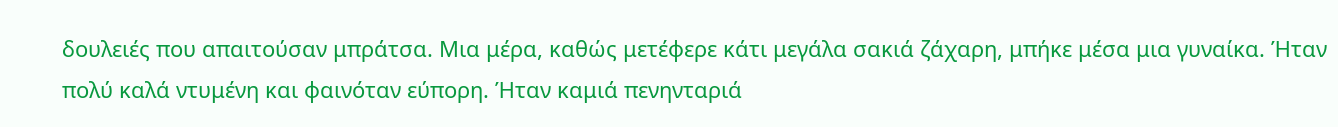δουλειές που απαιτούσαν μπράτσα. Μια μέρα, καθώς μετέφερε κάτι μεγάλα σακιά ζάχαρη, μπήκε μέσα μια γυναίκα. Ήταν πολύ καλά ντυμένη και φαινόταν εύπορη. Ήταν καμιά πενηνταριά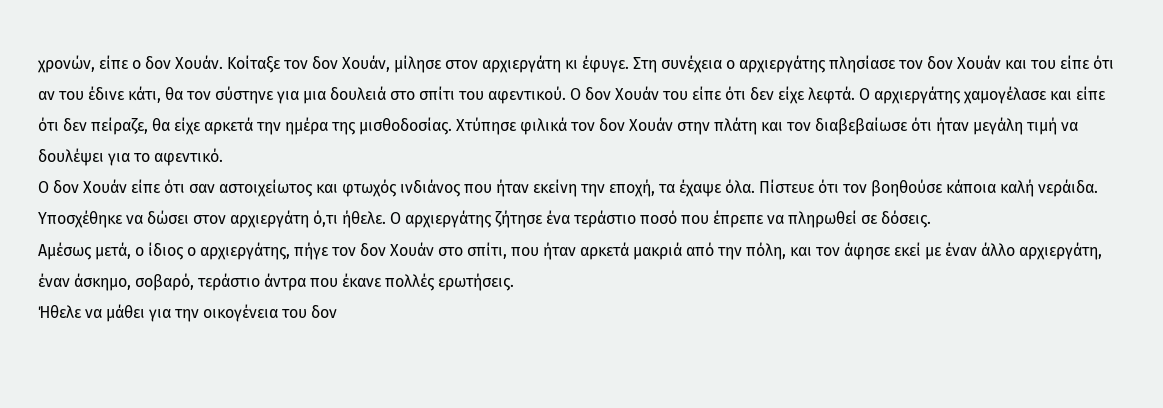χρονών, είπε ο δον Χουάν. Κοίταξε τον δον Χουάν, μίλησε στον αρχιεργάτη κι έφυγε. Στη συνέχεια ο αρχιεργάτης πλησίασε τον δον Χουάν και του είπε ότι αν του έδινε κάτι, θα τον σύστηνε για μια δουλειά στο σπίτι του αφεντικού. Ο δον Χουάν του είπε ότι δεν είχε λεφτά. Ο αρχιεργάτης χαμογέλασε και είπε ότι δεν πείραζε, θα είχε αρκετά την ημέρα της μισθοδοσίας. Χτύπησε φιλικά τον δον Χουάν στην πλάτη και τον διαβεβαίωσε ότι ήταν μεγάλη τιμή να δουλέψει για το αφεντικό.
Ο δον Χουάν είπε ότι σαν αστοιχείωτος και φτωχός ινδιάνος που ήταν εκείνη την εποχή, τα έχαψε όλα. Πίστευε ότι τον βοηθούσε κάποια καλή νεράιδα. Υποσχέθηκε να δώσει στον αρχιεργάτη ό,τι ήθελε. Ο αρχιεργάτης ζήτησε ένα τεράστιο ποσό που έπρεπε να πληρωθεί σε δόσεις.
Αμέσως μετά, ο ίδιος ο αρχιεργάτης, πήγε τον δον Χουάν στο σπίτι, που ήταν αρκετά μακριά από την πόλη, και τον άφησε εκεί με έναν άλλο αρχιεργάτη, έναν άσκημο, σοβαρό, τεράστιο άντρα που έκανε πολλές ερωτήσεις.
Ήθελε να μάθει για την οικογένεια του δον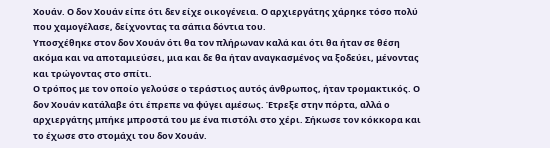Χουάν. Ο δον Χουάν είπε ότι δεν είχε οικογένεια. Ο αρχιεργάτης χάρηκε τόσο πολύ που χαμογέλασε, δείχνοντας τα σάπια δόντια του.
Υποσχέθηκε στον δον Χουάν ότι θα τον πλήρωναν καλά και ότι θα ήταν σε θέση ακόμα και να αποταμιεύσει, μια και δε θα ήταν αναγκασμένος να ξοδεύει, μένοντας και τρώγοντας στο σπίτι.
Ο τρόπος με τον οποίο γελούσε ο τεράστιος αυτός άνθρωπος, ήταν τρομακτικός. Ο δον Χουάν κατάλαβε ότι έπρεπε να φύγει αμέσως. Έτρεξε στην πόρτα, αλλά ο αρχιεργάτης μπήκε μπροστά του με ένα πιστόλι στο χέρι. Σήκωσε τον κόκκορα και το έχωσε στο στομάχι του δον Χουάν.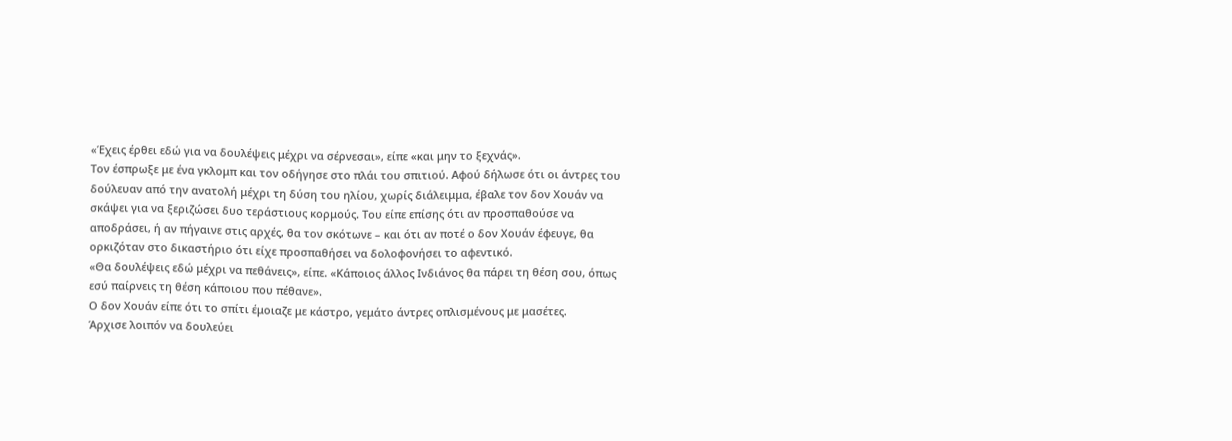«Έχεις έρθει εδώ για να δουλέψεις μέχρι να σέρνεσαι», είπε «και μην το ξεχνάς».
Τον έσπρωξε με ένα γκλομπ και τον οδήγησε στο πλάι του σπιτιού. Αφού δήλωσε ότι οι άντρες του δούλευαν από την ανατολή μέχρι τη δύση του ηλίου, χωρίς διάλειμμα, έβαλε τον δον Χουάν να σκάψει για να ξεριζώσει δυο τεράστιους κορμούς. Του είπε επίσης ότι αν προσπαθούσε να αποδράσει, ή αν πήγαινε στις αρχές, θα τον σκότωνε – και ότι αν ποτέ ο δον Χουάν έφευγε, θα ορκιζόταν στο δικαστήριο ότι είχε προσπαθήσει να δολοφονήσει το αφεντικό.
«Θα δουλέψεις εδώ μέχρι να πεθάνεις», είπε. «Κάποιος άλλος Ινδιάνος θα πάρει τη θέση σου, όπως εσύ παίρνεις τη θέση κάποιου που πέθανε».
Ο δον Χουάν είπε ότι το σπίτι έμοιαζε με κάστρο, γεμάτο άντρες οπλισμένους με μασέτες.
Άρχισε λοιπόν να δουλεύει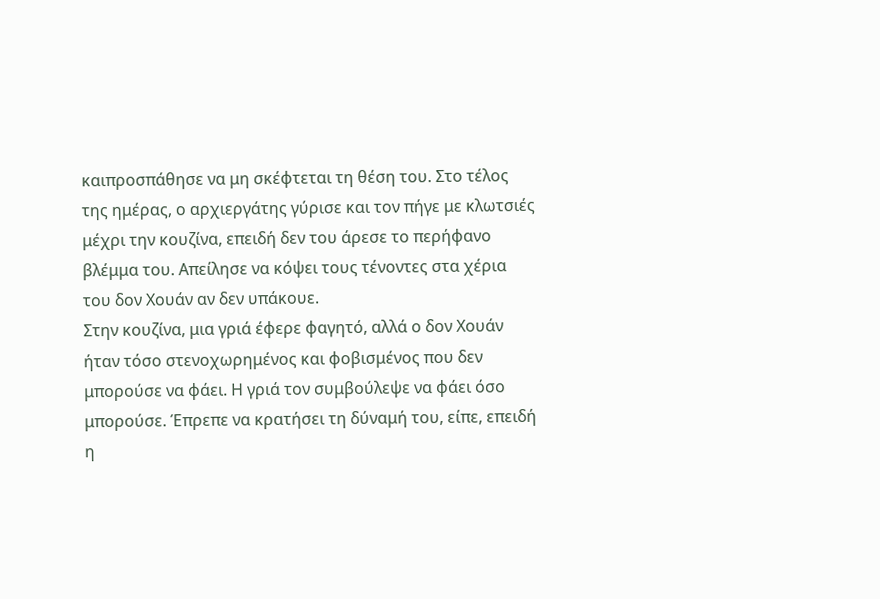καιπροσπάθησε να μη σκέφτεται τη θέση του. Στο τέλος της ημέρας, ο αρχιεργάτης γύρισε και τον πήγε με κλωτσιές μέχρι την κουζίνα, επειδή δεν του άρεσε το περήφανο βλέμμα του. Απείλησε να κόψει τους τένοντες στα χέρια του δον Χουάν αν δεν υπάκουε.
Στην κουζίνα, μια γριά έφερε φαγητό, αλλά ο δον Χουάν ήταν τόσο στενοχωρημένος και φοβισμένος που δεν μπορούσε να φάει. Η γριά τον συμβούλεψε να φάει όσο μπορούσε. Έπρεπε να κρατήσει τη δύναμή του, είπε, επειδή η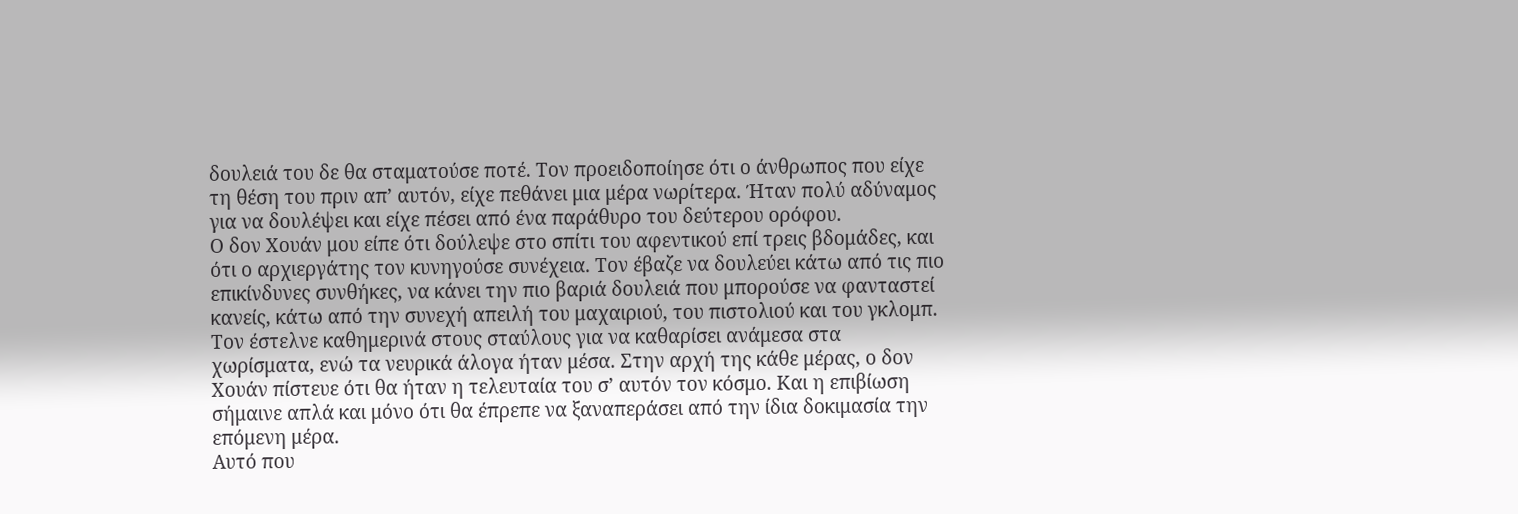δουλειά του δε θα σταματούσε ποτέ. Τον προειδοποίησε ότι ο άνθρωπος που είχε τη θέση του πριν απ’ αυτόν, είχε πεθάνει μια μέρα νωρίτερα. Ήταν πολύ αδύναμος για να δουλέψει και είχε πέσει από ένα παράθυρο του δεύτερου ορόφου.
Ο δον Χουάν μου είπε ότι δούλεψε στο σπίτι του αφεντικού επί τρεις βδομάδες, και ότι ο αρχιεργάτης τον κυνηγούσε συνέχεια. Τον έβαζε να δουλεύει κάτω από τις πιο επικίνδυνες συνθήκες, να κάνει την πιο βαριά δουλειά που μπορούσε να φανταστεί κανείς, κάτω από την συνεχή απειλή του μαχαιριού, του πιστολιού και του γκλομπ. Τον έστελνε καθημερινά στους σταύλους για να καθαρίσει ανάμεσα στα χωρίσματα, ενώ τα νευρικά άλογα ήταν μέσα. Στην αρχή της κάθε μέρας, ο δον Χουάν πίστευε ότι θα ήταν η τελευταία του σ’ αυτόν τον κόσμο. Και η επιβίωση σήμαινε απλά και μόνο ότι θα έπρεπε να ξαναπεράσει από την ίδια δοκιμασία την επόμενη μέρα.
Αυτό που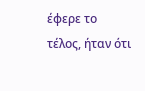έφερε το τέλος, ήταν ότι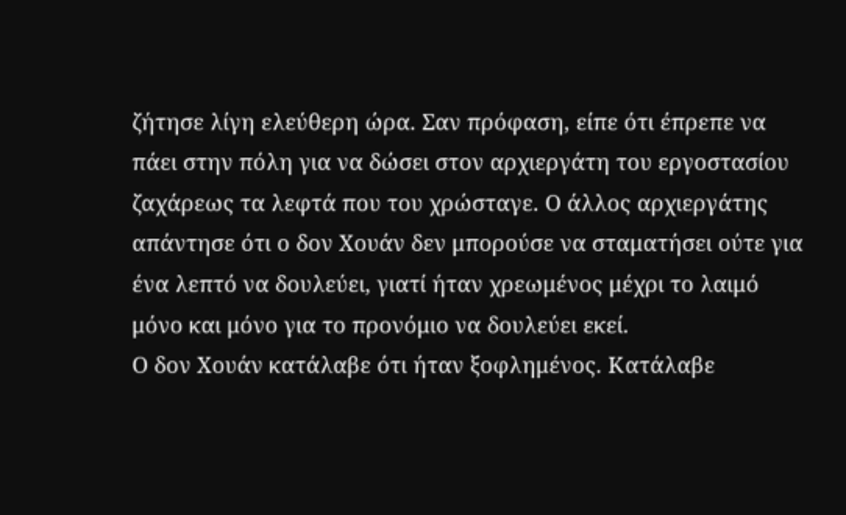ζήτησε λίγη ελεύθερη ώρα. Σαν πρόφαση, είπε ότι έπρεπε να πάει στην πόλη για να δώσει στον αρχιεργάτη του εργοστασίου ζαχάρεως τα λεφτά που του χρώσταγε. Ο άλλος αρχιεργάτης απάντησε ότι ο δον Χουάν δεν μπορούσε να σταματήσει ούτε για ένα λεπτό να δουλεύει, γιατί ήταν χρεωμένος μέχρι το λαιμό μόνο και μόνο για το προνόμιο να δουλεύει εκεί.
Ο δον Χουάν κατάλαβε ότι ήταν ξοφλημένος. Κατάλαβε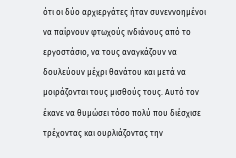ότι οι δύο αρχιεργάτες ήταν συνεννοημένοι να παίρνουν φτωχούς ινδιάνους από το εργοστάσιο, να τους αναγκάζουν να δουλεύουν μέχρι θανάτου και μετά να μοιράζονται τους μισθούς τους. Αυτό τον έκανε να θυμώσει τόσο πολύ που διέσχισε τρέχοντας και ουρλιάζοντας την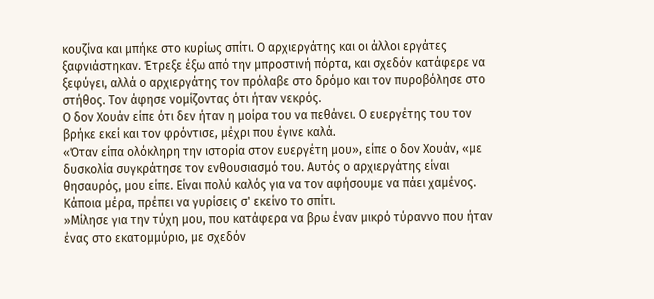κουζίνα και μπήκε στο κυρίως σπίτι. Ο αρχιεργάτης και οι άλλοι εργάτες ξαφνιάστηκαν. Έτρεξε έξω από την μπροστινή πόρτα, και σχεδόν κατάφερε να ξεφύγει, αλλά ο αρχιεργάτης τον πρόλαβε στο δρόμο και τον πυροβόλησε στο στήθος. Τον άφησε νομίζοντας ότι ήταν νεκρός.
Ο δον Χουάν είπε ότι δεν ήταν η μοίρα του να πεθάνει. Ο ευεργέτης του τον βρήκε εκεί και τον φρόντισε, μέχρι που έγινε καλά.
«Όταν είπα ολόκληρη την ιστορία στον ευεργέτη μου», είπε ο δον Χουάν, «με δυσκολία συγκράτησε τον ενθουσιασμό του. Αυτός ο αρχιεργάτης είναι θησαυρός, μου είπε. Είναι πολύ καλός για να τον αφήσουμε να πάει χαμένος. Κάποια μέρα, πρέπει να γυρίσεις σ' εκείνο το σπίτι.
»Μίλησε για την τύχη μου, που κατάφερα να βρω έναν μικρό τύραννο που ήταν ένας στο εκατομμύριο, με σχεδόν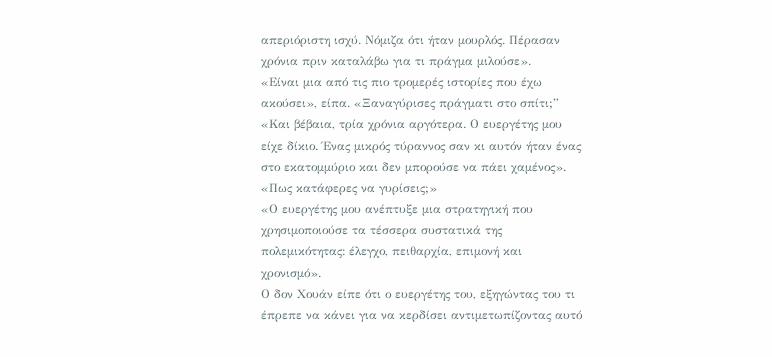απεριόριστη ισχύ. Νόμιζα ότι ήταν μουρλός. Πέρασαν χρόνια πριν καταλάβω για τι πράγμα μιλούσε».
«Είναι μια από τις πιο τρομερές ιστορίες που έχω ακούσει», είπα. «Ξαναγύρισες πράγματι στο σπίτι;”
«Και βέβαια, τρία χρόνια αργότερα. Ο ευεργέτης μου είχε δίκιο. Ένας μικρός τύραννος σαν κι αυτόν ήταν ένας στο εκατομμύριο και δεν μπορούσε να πάει χαμένος».
«Πως κατάφερες να γυρίσεις;»
«Ο ευεργέτης μου ανέπτυξε μια στρατηγική που χρησιμοποιούσε τα τέσσερα συστατικά της πολεμικότητας: έλεγχο, πειθαρχία, επιμονή και χρονισμό».
Ο δον Χουάν είπε ότι ο ευεργέτης του, εξηγώντας του τι έπρεπε να κάνει για να κερδίσει αντιμετωπίζοντας αυτό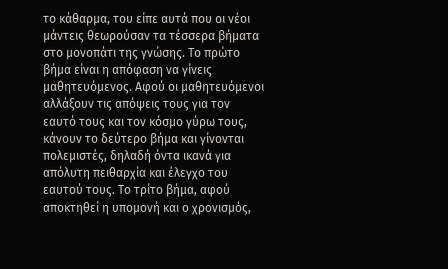το κάθαρμα, του είπε αυτά που οι νέοι μάντεις θεωρούσαν τα τέσσερα βήματα στο μονοπάτι της γνώσης. Το πρώτο βήμα είναι η απόφαση να γίνεις μαθητευόμενος. Αφού οι μαθητευόμενοι αλλάξουν τις απόψεις τους για τον εαυτό τους και τον κόσμο γύρω τους, κάνουν το δεύτερο βήμα και γίνονται πολεμιστές, δηλαδή όντα ικανά για απόλυτη πειθαρχία και έλεγχο του εαυτού τους. Το τρίτο βήμα, αφού αποκτηθεί η υπομονή και ο χρονισμός,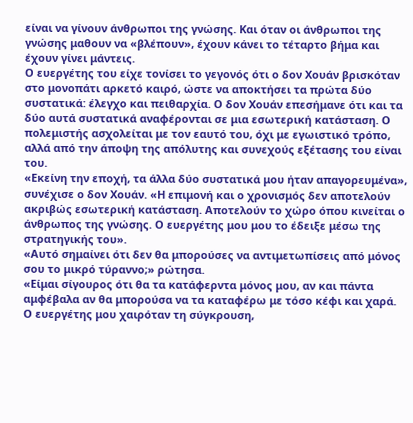είναι να γίνουν άνθρωποι της γνώσης. Και όταν οι άνθρωποι της γνώσης μαθουν να «βλέπουν», έχουν κάνει το τέταρτο βήμα και έχουν γίνει μάντεις.
Ο ευεργέτης του είχε τονίσει το γεγονός ότι ο δον Χουάν βρισκόταν στο μονοπάτι αρκετό καιρό, ώστε να αποκτήσει τα πρώτα δύο συστατικά: έλεγχο και πειθαρχία. Ο δον Χουάν επεσήμανε ότι και τα δύο αυτά συστατικά αναφέρονται σε μια εσωτερική κατάσταση. Ο πολεμιστής ασχολείται με τον εαυτό του, όχι με εγωιστικό τρόπο, αλλά από την άποψη της απόλυτης και συνεχούς εξέτασης του είναι του.
«Εκείνη την εποχή, τα άλλα δύο συστατικά μου ήταν απαγορευμένα», συνέχισε ο δον Χουάν. «Η επιμονή και ο χρονισμός δεν αποτελούν ακριβώς εσωτερική κατάσταση. Αποτελούν το χώρο όπου κινείται ο άνθρωπος της γνώσης. Ο ευεργέτης μου μου το έδειξε μέσω της στρατηγικής του».
«Αυτό σημαίνει ότι δεν θα μπορούσες να αντιμετωπίσεις από μόνος σου το μικρό τύραννο;» ρώτησα.
«Είμαι σίγουρος ότι θα τα κατάφερντα μόνος μου, αν και πάντα αμφέβαλα αν θα μπορούσα να τα καταφέρω με τόσο κέφι και χαρά. Ο ευεργέτης μου χαιρόταν τη σύγκρουση,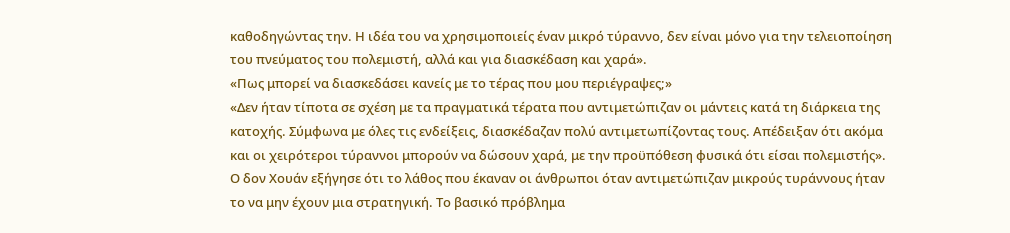καθοδηγώντας την. Η ιδέα του να χρησιμοποιείς έναν μικρό τύραννο, δεν είναι μόνο για την τελειοποίηση του πνεύματος του πολεμιστή, αλλά και για διασκέδαση και χαρά».
«Πως μπορεί να διασκεδάσει κανείς με το τέρας που μου περιέγραψες;»
«Δεν ήταν τίποτα σε σχέση με τα πραγματικά τέρατα που αντιμετώπιζαν οι μάντεις κατά τη διάρκεια της κατοχής. Σύμφωνα με όλες τις ενδείξεις, διασκέδαζαν πολύ αντιμετωπίζοντας τους. Απέδειξαν ότι ακόμα και οι χειρότεροι τύραννοι μπορούν να δώσουν χαρά, με την προϋπόθεση φυσικά ότι είσαι πολεμιστής».
Ο δον Χουάν εξήγησε ότι το λάθος που έκαναν οι άνθρωποι όταν αντιμετώπιζαν μικρούς τυράννους ήταν το να μην έχουν μια στρατηγική. Το βασικό πρόβλημα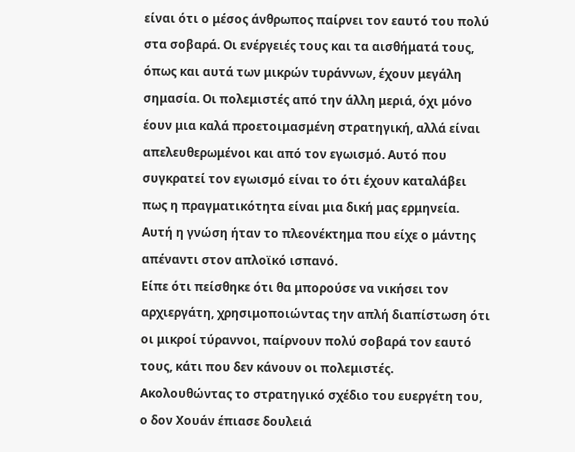είναι ότι ο μέσος άνθρωπος παίρνει τον εαυτό του πολύ στα σοβαρά. Οι ενέργειές τους και τα αισθήματά τους, όπως και αυτά των μικρών τυράννων, έχουν μεγάλη σημασία. Οι πολεμιστές από την άλλη μεριά, όχι μόνο έουν μια καλά προετοιμασμένη στρατηγική, αλλά είναι απελευθερωμένοι και από τον εγωισμό. Αυτό που συγκρατεί τον εγωισμό είναι το ότι έχουν καταλάβει πως η πραγματικότητα είναι μια δική μας ερμηνεία. Αυτή η γνώση ήταν το πλεονέκτημα που είχε ο μάντης απέναντι στον απλοϊκό ισπανό.
Είπε ότι πείσθηκε ότι θα μπορούσε να νικήσει τον αρχιεργάτη, χρησιμοποιώντας την απλή διαπίστωση ότι οι μικροί τύραννοι, παίρνουν πολύ σοβαρά τον εαυτό τους, κάτι που δεν κάνουν οι πολεμιστές.
Ακολουθώντας το στρατηγικό σχέδιο του ευεργέτη του, ο δον Χουάν έπιασε δουλειά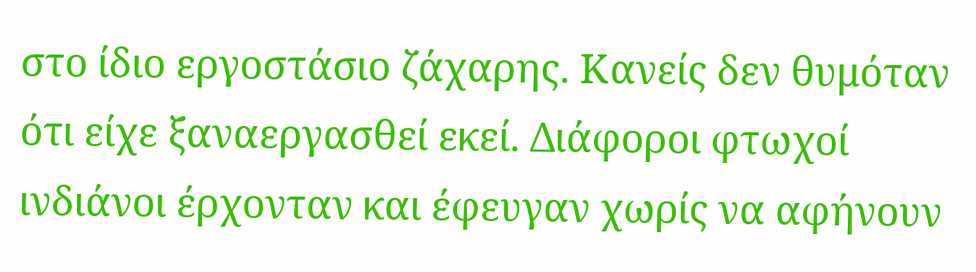στο ίδιο εργοστάσιο ζάχαρης. Κανείς δεν θυμόταν ότι είχε ξαναεργασθεί εκεί. Διάφοροι φτωχοί ινδιάνοι έρχονταν και έφευγαν χωρίς να αφήνουν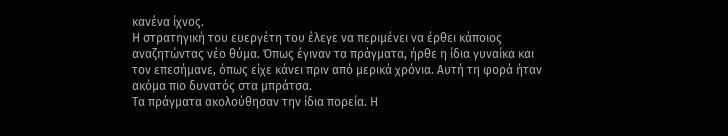κανένα ίχνος.
Η στρατηγική του ευεργέτη του έλεγε να περιμένει να έρθει κάποιος αναζητώντας νέο θύμα. Όπως έγιναν τα πράγματα, ήρθε η ίδια γυναίκα και τον επεσήμανε, όπως είχε κάνει πριν από μερικά χρόνια. Αυτή τη φορά ήταν ακόμα πιο δυνατός στα μπράτσα.
Τα πράγματα ακολούθησαν την ίδια πορεία. Η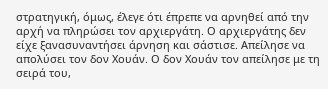στρατηγική, όμως, έλεγε ότι έπρεπε να αρνηθεί από την αρχή να πληρώσει τον αρχιεργάτη. Ο αρχιεργάτης δεν είχε ξανασυναντήσει άρνηση και σάστισε. Απείλησε να απολύσει τον δον Χουάν. Ο δον Χουάν τον απείλησε με τη σειρά του,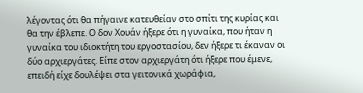λέγοντας ότι θα πήγαινε κατευθείαν στο σπίτι της κυρίας και θα την έβλεπε. Ο δον Χουάν ήξερε ότι η γυναίκα, που ήταν η γυναίκα του ιδιοκτήτη του εργοστασίου, δεν ήξερε τι έκαναν οι δύο αρχιεργάτες. Είπε στον αρχιεργάτη ότι ήξερε που έμενε, επειδή είχε δουλέψει στα γειτονικά χωράφια,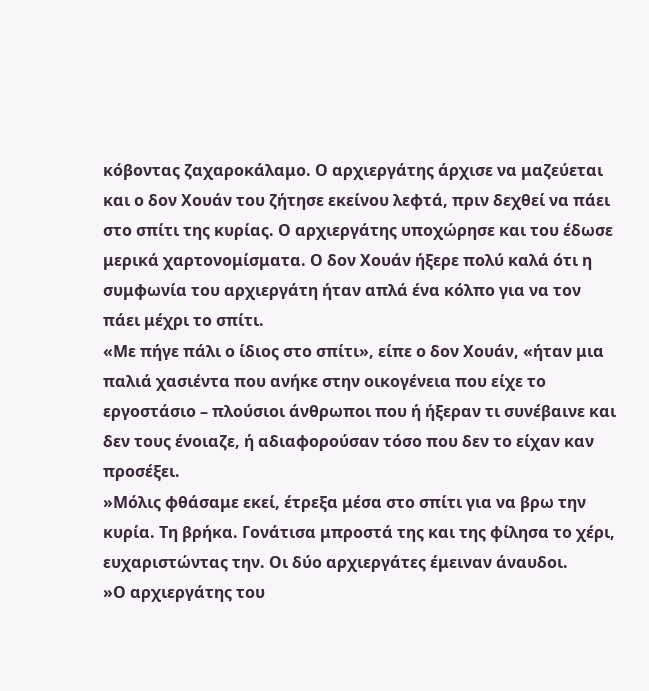κόβοντας ζαχαροκάλαμο. Ο αρχιεργάτης άρχισε να μαζεύεται και ο δον Χουάν του ζήτησε εκείνου λεφτά, πριν δεχθεί να πάει στο σπίτι της κυρίας. Ο αρχιεργάτης υποχώρησε και του έδωσε μερικά χαρτονομίσματα. Ο δον Χουάν ήξερε πολύ καλά ότι η συμφωνία του αρχιεργάτη ήταν απλά ένα κόλπο για να τον πάει μέχρι το σπίτι.
«Με πήγε πάλι ο ίδιος στο σπίτι», είπε ο δον Χουάν, «ήταν μια παλιά χασιέντα που ανήκε στην οικογένεια που είχε το εργοστάσιο – πλούσιοι άνθρωποι που ή ήξεραν τι συνέβαινε και δεν τους ένοιαζε, ή αδιαφορούσαν τόσο που δεν το είχαν καν προσέξει.
»Μόλις φθάσαμε εκεί, έτρεξα μέσα στο σπίτι για να βρω την κυρία. Τη βρήκα. Γονάτισα μπροστά της και της φίλησα το χέρι, ευχαριστώντας την. Οι δύο αρχιεργάτες έμειναν άναυδοι.
»Ο αρχιεργάτης του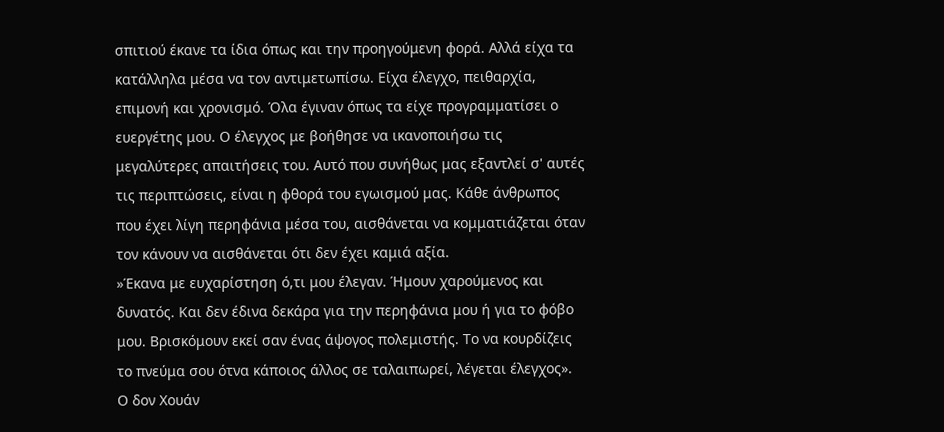σπιτιού έκανε τα ίδια όπως και την προηγούμενη φορά. Αλλά είχα τα κατάλληλα μέσα να τον αντιμετωπίσω. Είχα έλεγχο, πειθαρχία, επιμονή και χρονισμό. Όλα έγιναν όπως τα είχε προγραμματίσει ο ευεργέτης μου. Ο έλεγχος με βοήθησε να ικανοποιήσω τις μεγαλύτερες απαιτήσεις του. Αυτό που συνήθως μας εξαντλεί σ' αυτές τις περιπτώσεις, είναι η φθορά του εγωισμού μας. Κάθε άνθρωπος που έχει λίγη περηφάνια μέσα του, αισθάνεται να κομματιάζεται όταν τον κάνουν να αισθάνεται ότι δεν έχει καμιά αξία.
»Έκανα με ευχαρίστηση ό,τι μου έλεγαν. Ήμουν χαρούμενος και δυνατός. Και δεν έδινα δεκάρα για την περηφάνια μου ή για το φόβο μου. Βρισκόμουν εκεί σαν ένας άψογος πολεμιστής. Το να κουρδίζεις το πνεύμα σου ότνα κάποιος άλλος σε ταλαιπωρεί, λέγεται έλεγχος».
Ο δον Χουάν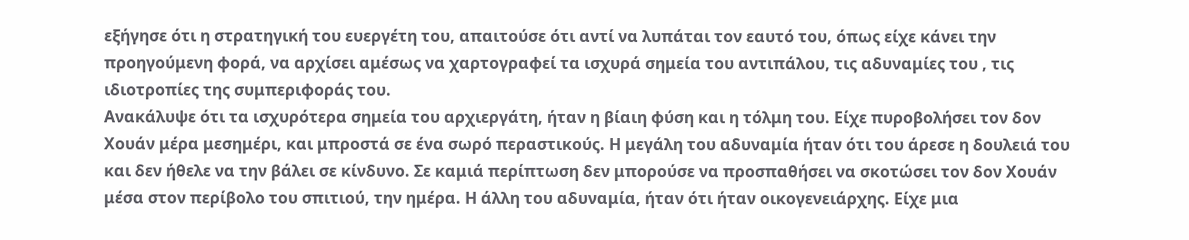εξήγησε ότι η στρατηγική του ευεργέτη του, απαιτούσε ότι αντί να λυπάται τον εαυτό του, όπως είχε κάνει την προηγούμενη φορά, να αρχίσει αμέσως να χαρτογραφεί τα ισχυρά σημεία του αντιπάλου, τις αδυναμίες του , τις ιδιοτροπίες της συμπεριφοράς του.
Ανακάλυψε ότι τα ισχυρότερα σημεία του αρχιεργάτη, ήταν η βίαιη φύση και η τόλμη του. Είχε πυροβολήσει τον δον Χουάν μέρα μεσημέρι, και μπροστά σε ένα σωρό περαστικούς. Η μεγάλη του αδυναμία ήταν ότι του άρεσε η δουλειά του και δεν ήθελε να την βάλει σε κίνδυνο. Σε καμιά περίπτωση δεν μπορούσε να προσπαθήσει να σκοτώσει τον δον Χουάν μέσα στον περίβολο του σπιτιού, την ημέρα. Η άλλη του αδυναμία, ήταν ότι ήταν οικογενειάρχης. Είχε μια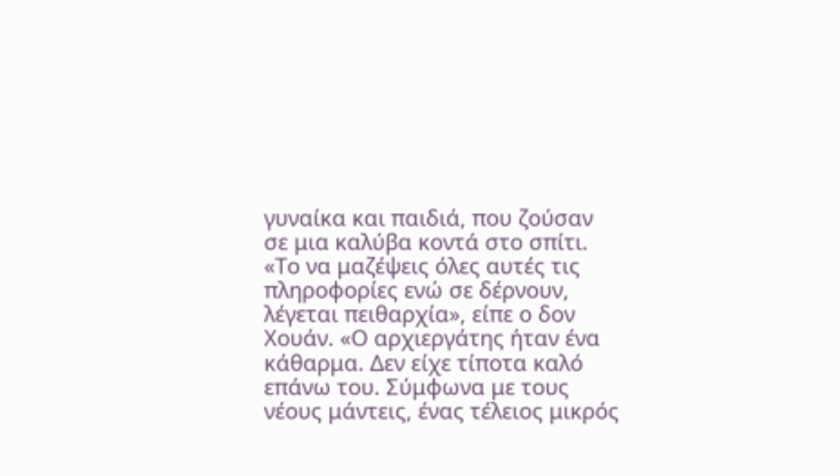γυναίκα και παιδιά, που ζούσαν σε μια καλύβα κοντά στο σπίτι.
«Το να μαζέψεις όλες αυτές τις πληροφορίες ενώ σε δέρνουν, λέγεται πειθαρχία», είπε ο δον Χουάν. «Ο αρχιεργάτης ήταν ένα κάθαρμα. Δεν είχε τίποτα καλό επάνω του. Σύμφωνα με τους νέους μάντεις, ένας τέλειος μικρός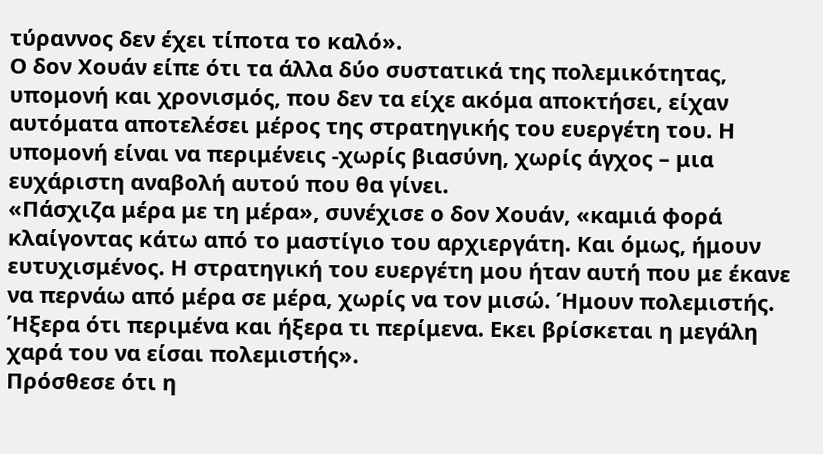τύραννος δεν έχει τίποτα το καλό».
Ο δον Χουάν είπε ότι τα άλλα δύο συστατικά της πολεμικότητας, υπομονή και χρονισμός, που δεν τα είχε ακόμα αποκτήσει, είχαν αυτόματα αποτελέσει μέρος της στρατηγικής του ευεργέτη του. Η υπομονή είναι να περιμένεις -χωρίς βιασύνη, χωρίς άγχος – μια ευχάριστη αναβολή αυτού που θα γίνει.
«Πάσχιζα μέρα με τη μέρα», συνέχισε ο δον Χουάν, «καμιά φορά κλαίγοντας κάτω από το μαστίγιο του αρχιεργάτη. Και όμως, ήμουν ευτυχισμένος. Η στρατηγική του ευεργέτη μου ήταν αυτή που με έκανε να περνάω από μέρα σε μέρα, χωρίς να τον μισώ. Ήμουν πολεμιστής. Ήξερα ότι περιμένα και ήξερα τι περίμενα. Εκει βρίσκεται η μεγάλη χαρά του να είσαι πολεμιστής».
Πρόσθεσε ότι η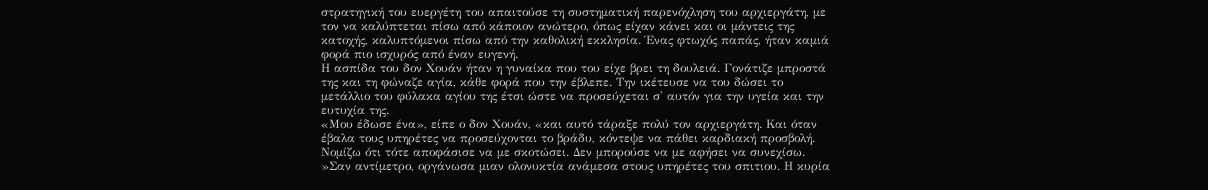στρατηγική του ευεργέτη του απαιτούσε τη συστηματική παρενόχληση του αρχιεργάτη, με τον να καλύπτεται πίσω από κάποιον ανώτερο, όπως είχαν κάνει και οι μάντεις της κατοχής, καλυπτόμενοι πίσω από την καθολική εκκλησία. Ένας φτωχός παπάς, ήταν καμιά φορά πιο ισχυρός από έναν ευγενή.
Η ασπίδα του δον Χουάν ήταν η γυναίκα που του είχε βρει τη δουλειά. Γονάτιζε μπροστά της και τη φώναζε αγία, κάθε φορά που την έβλεπε. Την ικέτευσε να του δώσει το μετάλλιο του φύλακα αγίου της έτσι ώστε να προσεύχεται σ' αυτόν για την υγεία και την ευτυχία της.
«Μου έδωσε ένα», είπε ο δον Χουάν, «και αυτό τάραξε πολύ τον αρχιεργάτη. Και όταν έβαλα τους υπηρέτες να προσεύχονται το βράδυ, κόντεψε να πάθει καρδιακή προσβολή. Νομίζω ότι τότε αποφάσισε να με σκοτώσει. Δεν μπορούσε να με αφήσει να συνεχίσω.
»Σαν αντίμετρο, οργάνωσα μιαν ολονυκτία ανάμεσα στους υπηρέτες του σπιτιου. Η κυρία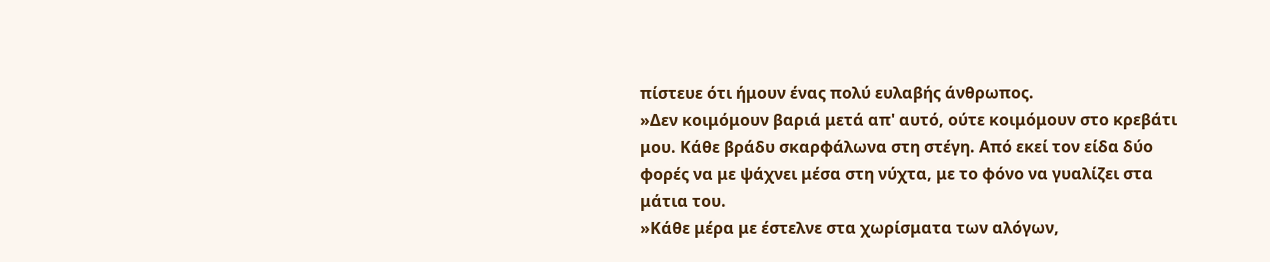πίστευε ότι ήμουν ένας πολύ ευλαβής άνθρωπος.
»Δεν κοιμόμουν βαριά μετά απ' αυτό, ούτε κοιμόμουν στο κρεβάτι μου. Κάθε βράδυ σκαρφάλωνα στη στέγη. Από εκεί τον είδα δύο φορές να με ψάχνει μέσα στη νύχτα, με το φόνο να γυαλίζει στα μάτια του.
»Κάθε μέρα με έστελνε στα χωρίσματα των αλόγων,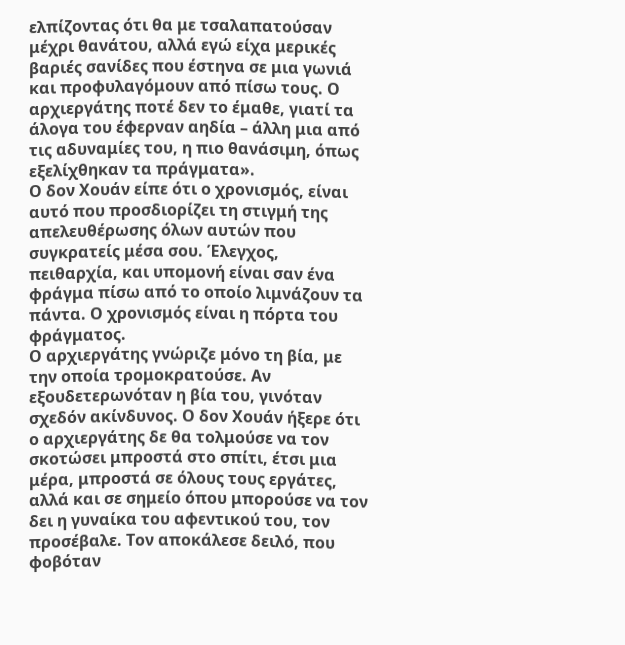ελπίζοντας ότι θα με τσαλαπατούσαν μέχρι θανάτου, αλλά εγώ είχα μερικές βαριές σανίδες που έστηνα σε μια γωνιά και προφυλαγόμουν από πίσω τους. Ο αρχιεργάτης ποτέ δεν το έμαθε, γιατί τα άλογα του έφερναν αηδία – άλλη μια από τις αδυναμίες του, η πιο θανάσιμη, όπως εξελίχθηκαν τα πράγματα».
Ο δον Χουάν είπε ότι ο χρονισμός, είναι αυτό που προσδιορίζει τη στιγμή της απελευθέρωσης όλων αυτών που συγκρατείς μέσα σου. Έλεγχος, πειθαρχία, και υπομονή είναι σαν ένα φράγμα πίσω από το οποίο λιμνάζουν τα πάντα. Ο χρονισμός είναι η πόρτα του φράγματος.
Ο αρχιεργάτης γνώριζε μόνο τη βία, με την οποία τρομοκρατούσε. Αν εξουδετερωνόταν η βία του, γινόταν σχεδόν ακίνδυνος. Ο δον Χουάν ήξερε ότι ο αρχιεργάτης δε θα τολμούσε να τον σκοτώσει μπροστά στο σπίτι, έτσι μια μέρα, μπροστά σε όλους τους εργάτες, αλλά και σε σημείο όπου μπορούσε να τον δει η γυναίκα του αφεντικού του, τον προσέβαλε. Τον αποκάλεσε δειλό, που φοβόταν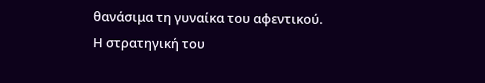θανάσιμα τη γυναίκα του αφεντικού.
Η στρατηγική του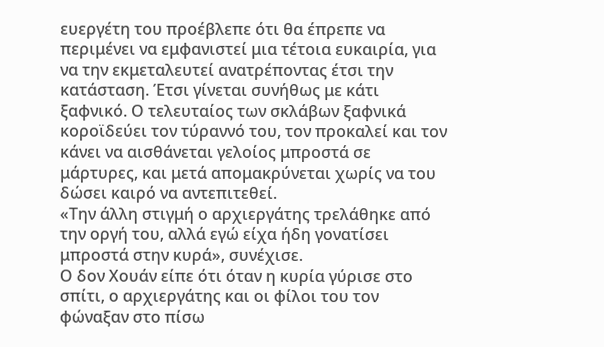ευεργέτη του προέβλεπε ότι θα έπρεπε να περιμένει να εμφανιστεί μια τέτοια ευκαιρία, για να την εκμεταλευτεί ανατρέποντας έτσι την κατάσταση. Έτσι γίνεται συνήθως με κάτι ξαφνικό. Ο τελευταίος των σκλάβων ξαφνικά κοροϊδεύει τον τύραννό του, τον προκαλεί και τον κάνει να αισθάνεται γελοίος μπροστά σε μάρτυρες, και μετά απομακρύνεται χωρίς να του δώσει καιρό να αντεπιτεθεί.
«Την άλλη στιγμή ο αρχιεργάτης τρελάθηκε από την οργή του, αλλά εγώ είχα ήδη γονατίσει μπροστά στην κυρά», συνέχισε.
Ο δον Χουάν είπε ότι όταν η κυρία γύρισε στο σπίτι, ο αρχιεργάτης και οι φίλοι του τον φώναξαν στο πίσω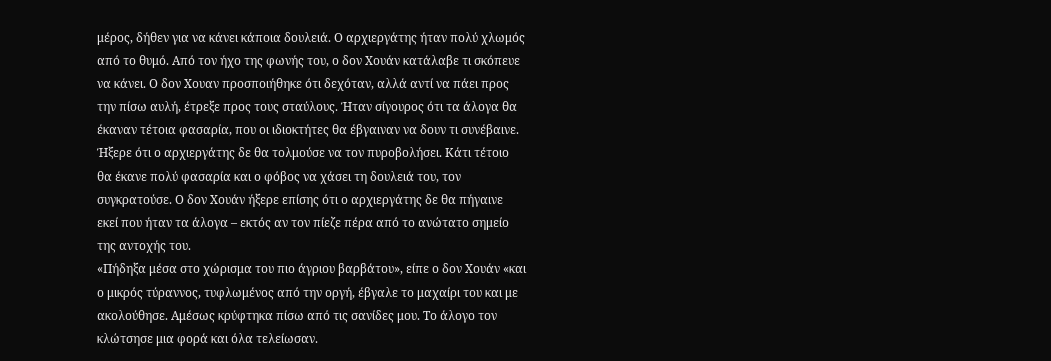μέρος, δήθεν για να κάνει κάποια δουλειά. Ο αρχιεργάτης ήταν πολύ χλωμός από το θυμό. Από τον ήχο της φωνής του, ο δον Χουάν κατάλαβε τι σκόπευε να κάνει. Ο δον Χουαν προσποιήθηκε ότι δεχόταν, αλλά αντί να πάει προς την πίσω αυλή, έτρεξε προς τους σταύλους. Ήταν σίγουρος ότι τα άλογα θα έκαναν τέτοια φασαρία, που οι ιδιοκτήτες θα έβγαιναν να δουν τι συνέβαινε. Ήξερε ότι ο αρχιεργάτης δε θα τολμούσε να τον πυροβολήσει. Κάτι τέτοιο θα έκανε πολύ φασαρία και ο φόβος να χάσει τη δουλειά του, τον συγκρατούσε. Ο δον Χουάν ήξερε επίσης ότι ο αρχιεργάτης δε θα πήγαινε εκεί που ήταν τα άλογα – εκτός αν τον πίεζε πέρα από το ανώτατο σημείο της αντοχής του.
«Πήδηξα μέσα στο χώρισμα του πιο άγριου βαρβάτου», είπε ο δον Χουάν «και ο μικρός τύραννος, τυφλωμένος από την οργή, έβγαλε το μαχαίρι του και με ακολούθησε. Αμέσως κρύφτηκα πίσω από τις σανίδες μου. Το άλογο τον κλώτσησε μια φορά και όλα τελείωσαν.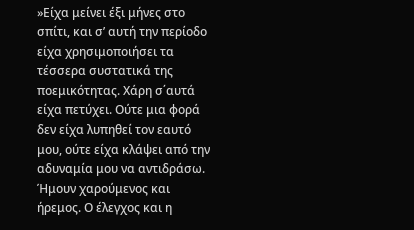»Είχα μείνει έξι μήνες στο σπίτι, και σ’ αυτή την περίοδο είχα χρησιμοποιήσει τα τέσσερα συστατικά της ποεμικότητας. Χάρη σ΄αυτά είχα πετύχει. Ούτε μια φορά δεν είχα λυπηθεί τον εαυτό μου, ούτε είχα κλάψει από την αδυναμία μου να αντιδράσω. Ήμουν χαρούμενος και ήρεμος. Ο έλεγχος και η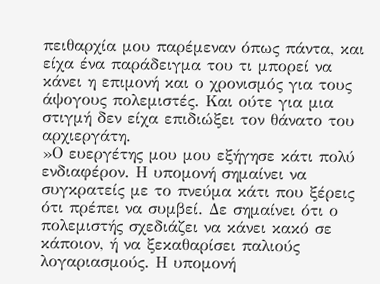πειθαρχία μου παρέμεναν όπως πάντα, και είχα ένα παράδειγμα του τι μπορεί να κάνει η επιμονή και ο χρονισμός για τους άψογους πολεμιστές. Και ούτε για μια στιγμή δεν είχα επιδιώξει τον θάνατο του αρχιεργάτη.
»Ο ευεργέτης μου μου εξήγησε κάτι πολύ ενδιαφέρον. Η υπομονή σημαίνει να συγκρατείς με το πνεύμα κάτι που ξέρεις ότι πρέπει να συμβεί. Δε σημαίνει ότι ο πολεμιστής σχεδιάζει να κάνει κακό σε κάποιον, ή να ξεκαθαρίσει παλιούς λογαριασμούς. Η υπομονή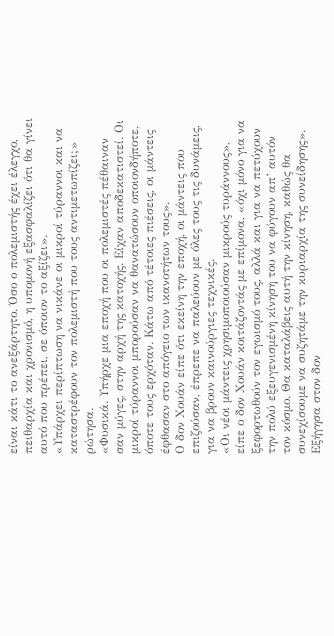είναι κάτι το ανεξάρτητο. Όσο ο πολεμιστής έχει έλεγχο, πειθαρχία και χρονισμό, η υπομονή εξασφαλίζει ότι θα γίνει αυτό που πρέπει, σε όποιον το αξίζει».
«Υπάρχει περίπτωση να νικάνε οι μικροί τύραννοι και να καταστρέφουν τον πολεμιστή που τους αντιμετωπίζει;» ρώτησα.
«Φυσικά. Υπήρχε μια εποχή που οι πολεμιστές πέθαιναν σαν μύγες, στην αρχή της κατοχής. Είχαν αποδεκατιστεί. Οι μικροί τύραννοι μπορούσαν να θανατώσουν οποιονδήποτε, όποτε τους ερχόταν. Κάτω από τέτοιες πιέσεις, οι μάντεις έφθασαν στο απόγειο των ικανοτήτων τους».
Ο δον Χουάν είπε ότι εκείνη την εποχή, οι μάντεις που επιζούσαν, έπρεπε να παλεύουν με όλες τους τις δυνάμεις, για να βρουν καινούργιες τεχνικές.
«Οι νέοι μάντεις χρησιμοποιούσαν μικρούς τυράννους», είπε ο δον Χουάν κοιτάζοντάς με επίμονα, «όχι μόνο για να ξεφορτωθούν τον εγωισμό τους, αλλά και για να πετύχουν την πολύ εξευγενισμένη κίνηση του να φύγουν απ’ αυτόν τον κόσμο. Θα καταλάβεις αυτή την κίνηση, καθώς θα συνεχίσουμε να συζητάμε την κυριαρχία της συνείδησης».
Εξήγησα στον δον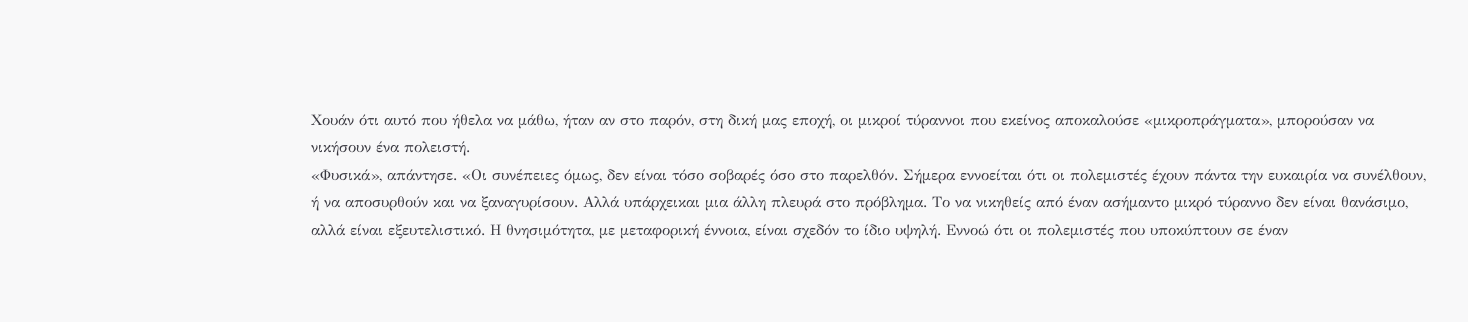Χουάν ότι αυτό που ήθελα να μάθω, ήταν αν στο παρόν, στη δική μας εποχή, οι μικροί τύραννοι που εκείνος αποκαλούσε «μικροπράγματα», μπορούσαν να νικήσουν ένα πολειστή.
«Φυσικά», απάντησε. «Οι συνέπειες όμως, δεν είναι τόσο σοβαρές όσο στο παρελθόν. Σήμερα εννοείται ότι οι πολεμιστές έχουν πάντα την ευκαιρία να συνέλθουν, ή να αποσυρθούν και να ξαναγυρίσουν. Αλλά υπάρχεικαι μια άλλη πλευρά στο πρόβλημα. Το να νικηθείς από έναν ασήμαντο μικρό τύραννο δεν είναι θανάσιμο, αλλά είναι εξευτελιστικό. Η θνησιμότητα, με μεταφορική έννοια, είναι σχεδόν το ίδιο υψηλή. Εννοώ ότι οι πολεμιστές που υποκύπτουν σε έναν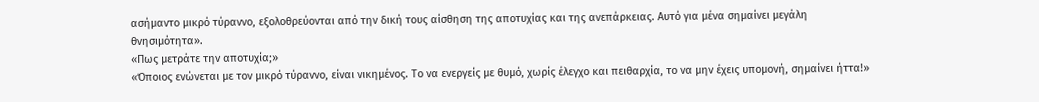ασήμαντο μικρό τύραννο, εξολοθρεύονται από την δική τους αίσθηση της αποτυχίας και της ανεπάρκειας. Αυτό για μένα σημαίνει μεγάλη θνησιμότητα».
«Πως μετράτε την αποτυχία;»
«Όποιος ενώνεται με τον μικρό τύραννο, είναι νικημένος. Το να ενεργείς με θυμό, χωρίς έλεγχο και πειθαρχία, το να μην έχεις υπομονή, σημαίνει ήττα!»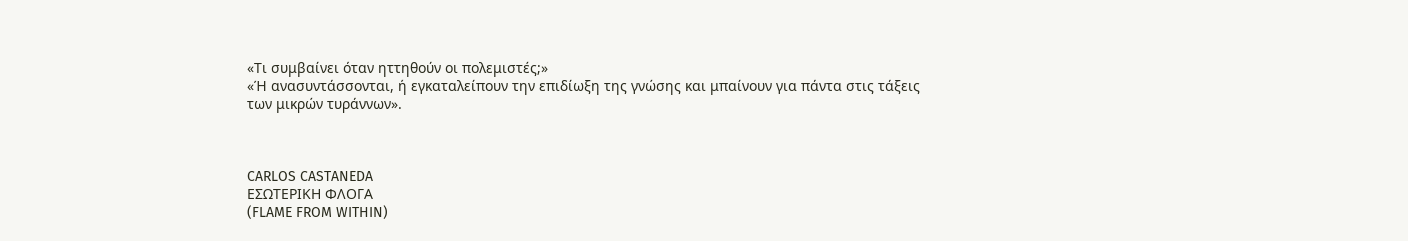«Τι συμβαίνει όταν ηττηθούν οι πολεμιστές;»
«Ή ανασυντάσσονται, ή εγκαταλείπουν την επιδίωξη της γνώσης και μπαίνουν για πάντα στις τάξεις των μικρών τυράννων».



CARLOS CASTANEDA
ΕΣΩΤΕΡΙΚΗ ΦΛΟΓΑ
(FLAME FROM WITHIN)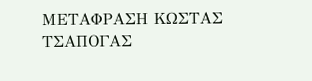ΜΕΤΑΦΡΑΣΗ ΚΩΣΤΑΣ ΤΣΑΠΟΓΑΣ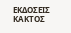ΕΚΔΟΣΕΙΣ ΚΑΚΤΟΣ